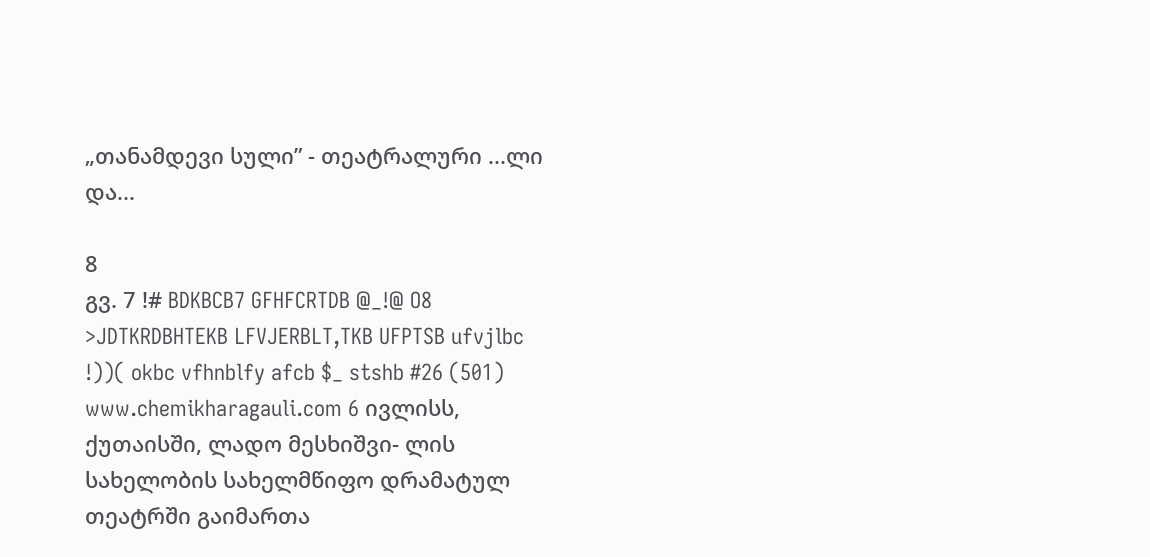„თანამდევი სული” - თეატრალური ...ლი და...

8
გვ. 7 !# BDKBCB7 GFHFCRTDB @_!@ O8 >JDTKRDBHTEKB LFVJERBLT,TKB UFPTSB ufvjlbc !))( okbc vfhnblfy afcb $_ stshb #26 (501) www.chemikharagauli.com 6 ივლისს, ქუთაისში, ლადო მესხიშვი- ლის სახელობის სახელმწიფო დრამატულ თეატრში გაიმართა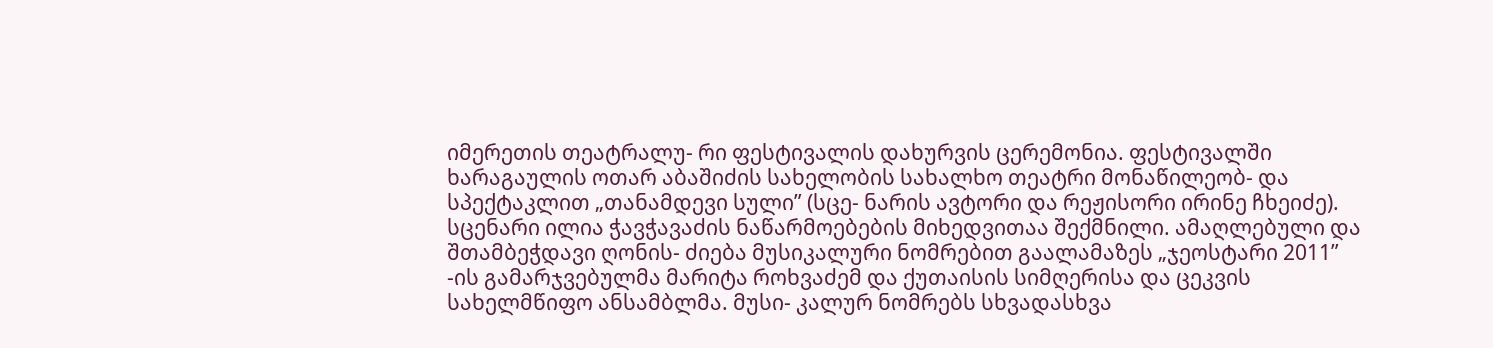იმერეთის თეატრალუ- რი ფესტივალის დახურვის ცერემონია. ფესტივალში ხარაგაულის ოთარ აბაშიძის სახელობის სახალხო თეატრი მონაწილეობ- და სპექტაკლით „თანამდევი სული” (სცე- ნარის ავტორი და რეჟისორი ირინე ჩხეიძე). სცენარი ილია ჭავჭავაძის ნაწარმოებების მიხედვითაა შექმნილი. ამაღლებული და შთამბეჭდავი ღონის- ძიება მუსიკალური ნომრებით გაალამაზეს „ჯეოსტარი 2011” -ის გამარჯვებულმა მარიტა როხვაძემ და ქუთაისის სიმღერისა და ცეკვის სახელმწიფო ანსამბლმა. მუსი- კალურ ნომრებს სხვადასხვა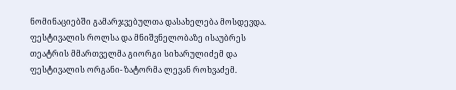ნომინაციებში გამარჯვებულთა დასახელება მოსდევდა. ფესტივალის როლსა და მნიშვნელობაზე ისაუბრეს თეატრის მმართველმა გიორგი სიხარულიძემ და ფესტივალის ორგანი- ზატორმა ლევან როხვაძემ.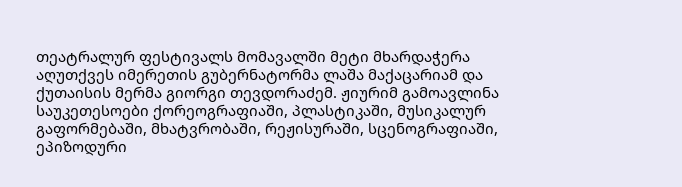თეატრალურ ფესტივალს მომავალში მეტი მხარდაჭერა აღუთქვეს იმერეთის გუბერნატორმა ლაშა მაქაცარიამ და ქუთაისის მერმა გიორგი თევდორაძემ. ჟიურიმ გამოავლინა საუკეთესოები ქორეოგრაფიაში, პლასტიკაში, მუსიკალურ გაფორმებაში, მხატვრობაში, რეჟისურაში, სცენოგრაფიაში, ეპიზოდური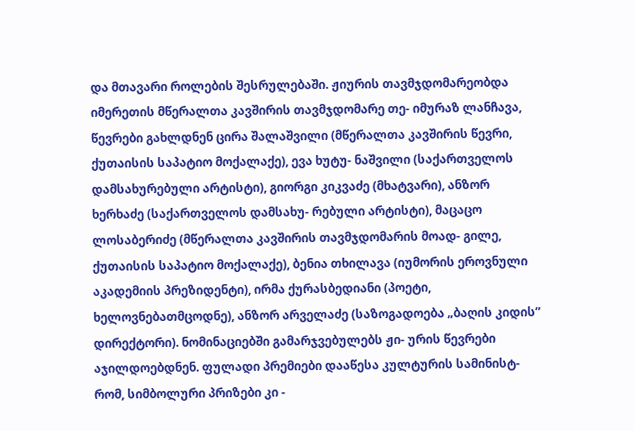და მთავარი როლების შესრულებაში. ჟიურის თავმჯდომარეობდა იმერეთის მწერალთა კავშირის თავმჯდომარე თე- იმურაზ ლანჩავა, წევრები გახლდნენ ცირა შალაშვილი (მწერალთა კავშირის წევრი, ქუთაისის საპატიო მოქალაქე), ევა ხუტუ- ნაშვილი (საქართველოს დამსახურებული არტისტი), გიორგი კიკვაძე (მხატვარი), ანზორ ხერხაძე (საქართველოს დამსახუ- რებული არტისტი), მაცაცო ლოსაბერიძე (მწერალთა კავშირის თავმჯდომარის მოად- გილე, ქუთაისის საპატიო მოქალაქე), ბენია თხილავა (იუმორის ეროვნული აკადემიის პრეზიდენტი), ირმა ქურასბედიანი (პოეტი, ხელოვნებათმცოდნე), ანზორ არველაძე (საზოგადოება „ბაღის კიდის” დირექტორი). ნომინაციებში გამარჯვებულებს ჟი- ურის წევრები აჯილდოებდნენ. ფულადი პრემიები დააწესა კულტურის სამინისტ- რომ, სიმბოლური პრიზები კი -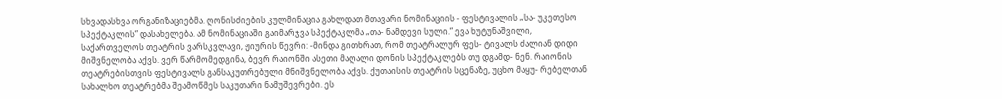სხვადასხვა ორგანიზაციებმა. ღონისძიების კულმინაცია გახლდათ მთავარი ნომინაციის - ფესტივალის „სა- უკეთესო სპექტაკლის” დასახელება. ამ ნომინაციაში გაიმარჯვა სპექტაკლმა „თა- ნამდევი სული.” ევა ხუტუნაშვილი, საქართველოს თეატრის ვარსკვლავი, ჟიურის წევრი: -მინდა გითხრათ, რომ თეატრალურ ფეს- ტივალს ძალიან დიდი მიშვნელობა აქვს. ვერ წარმომედგინა, ბევრ რაიონში ასეთი მაღალი დონის სპექტაკლებს თუ დგამდ- ნენ. რაიონის თეატრებისთვის ფესტივალს განსაკუთრებული მნიშვნელობა აქვს. ქუთაისის თეატრის სცენაზე, უცხო მაყუ- რებელთან სახალხო თეატრებმა შეამოწმეს საკუთარი ნამუშევრები. ეს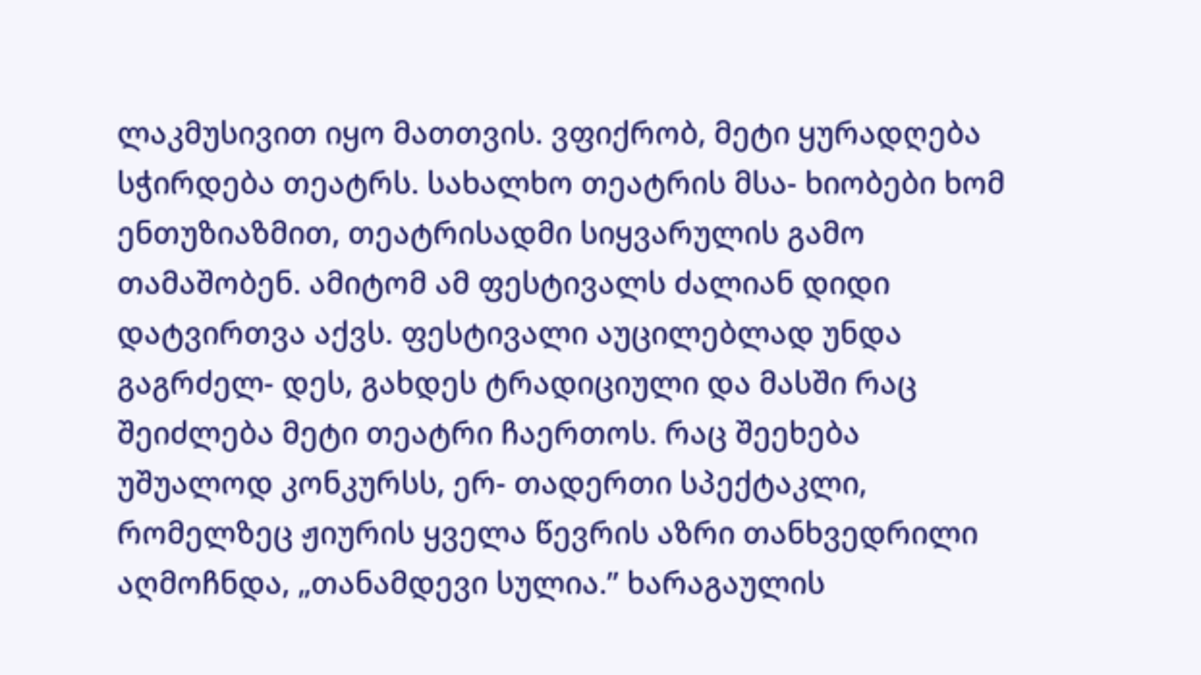ლაკმუსივით იყო მათთვის. ვფიქრობ, მეტი ყურადღება სჭირდება თეატრს. სახალხო თეატრის მსა- ხიობები ხომ ენთუზიაზმით, თეატრისადმი სიყვარულის გამო თამაშობენ. ამიტომ ამ ფესტივალს ძალიან დიდი დატვირთვა აქვს. ფესტივალი აუცილებლად უნდა გაგრძელ- დეს, გახდეს ტრადიციული და მასში რაც შეიძლება მეტი თეატრი ჩაერთოს. რაც შეეხება უშუალოდ კონკურსს, ერ- თადერთი სპექტაკლი, რომელზეც ჟიურის ყველა წევრის აზრი თანხვედრილი აღმოჩნდა, „თანამდევი სულია.” ხარაგაულის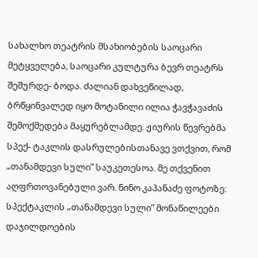სახალხო თეატრის მსახიობების საოცარი მეტყველება, საოცარი კულტურა ბევრ თეატრს შეშურდე- ბოდა. ძალიან დახვეწილად, ბრწყინვალედ იყო მოტანილი ილია ჭავჭავაძის შემოქმედება მაყურებლამდე. ჟიურის წევრებმა სპექ- ტაკლის დასრულებისთანავე ვთქვით, რომ „თანამდევი სული” საუკეთესოა. მე თქვენით აღფრთოვანებული ვარ. ნინო კაპანაძე ფოტოზე: სპექტაკლის „თანამდევი სული” მონაწილეები დაჯილდოების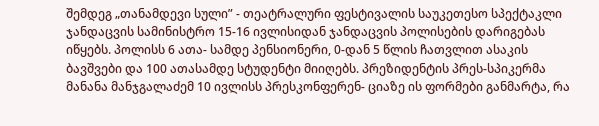შემდეგ „თანამდევი სული” - თეატრალური ფესტივალის საუკეთესო სპექტაკლი ჯანდაცვის სამინისტრო 15-16 ივლისიდან ჯანდაცვის პოლისების დარიგებას იწყებს. პოლისს 6 ათა- სამდე პენსიონერი, 0-დან 5 წლის ჩათვლით ასაკის ბავშვები და 100 ათასამდე სტუდენტი მიიღებს. პრეზიდენტის პრეს-სპიკერმა მანანა მანჯგალაძემ 10 ივლისს პრესკონფერენ- ციაზე ის ფორმები განმარტა, რა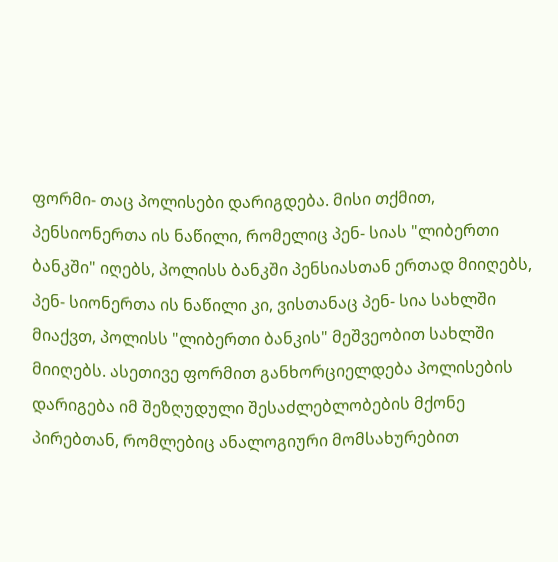ფორმი- თაც პოლისები დარიგდება. მისი თქმით, პენსიონერთა ის ნაწილი, რომელიც პენ- სიას "ლიბერთი ბანკში" იღებს, პოლისს ბანკში პენსიასთან ერთად მიიღებს, პენ- სიონერთა ის ნაწილი კი, ვისთანაც პენ- სია სახლში მიაქვთ, პოლისს "ლიბერთი ბანკის" მეშვეობით სახლში მიიღებს. ასეთივე ფორმით განხორციელდება პოლისების დარიგება იმ შეზღუდული შესაძლებლობების მქონე პირებთან, რომლებიც ანალოგიური მომსახურებით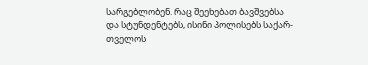სარგებლობენ. რაც შეეხებათ ბავშვებსა და სტუნდენტებს, ისინი პოლისებს საქარ- თველოს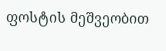ფოსტის მეშვეობით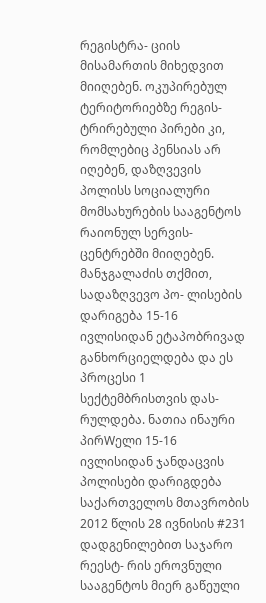რეგისტრა- ციის მისამართის მიხედვით მიიღებენ. ოკუპირებულ ტერიტორიებზე რეგის- ტრირებული პირები კი, რომლებიც პენსიას არ იღებენ, დაზღვევის პოლისს სოციალური მომსახურების სააგენტოს რაიონულ სერვის-ცენტრებში მიიღებენ. მანჯგალაძის თქმით, სადაზღვევო პო- ლისების დარიგება 15-16 ივლისიდან ეტაპობრივად განხორციელდება და ეს პროცესი 1 სექტემბრისთვის დას- რულდება. ნათია ინაური პირWელი 15-16 ივლისიდან ჯანდაცვის პოლისები დარიგდება საქართველოს მთავრობის 2012 წლის 28 ივნისის #231 დადგენილებით საჯარო რეესტ- რის ეროვნული სააგენტოს მიერ გაწეული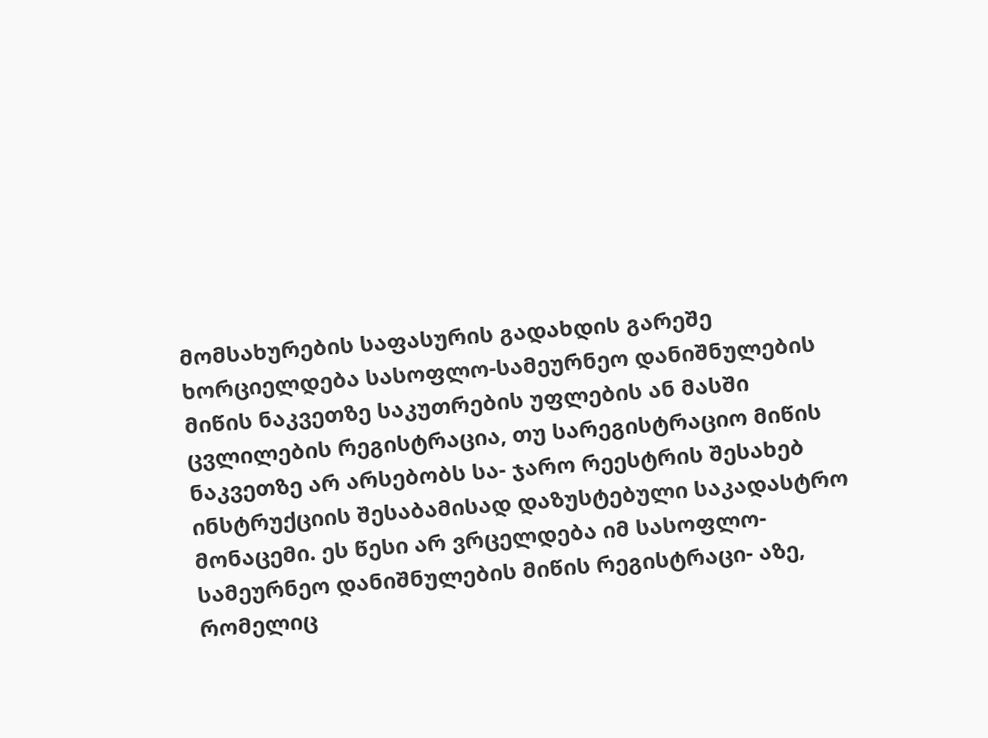მომსახურების საფასურის გადახდის გარეშე ხორციელდება სასოფლო-სამეურნეო დანიშნულების მიწის ნაკვეთზე საკუთრების უფლების ან მასში ცვლილების რეგისტრაცია, თუ სარეგისტრაციო მიწის ნაკვეთზე არ არსებობს სა- ჯარო რეესტრის შესახებ ინსტრუქციის შესაბამისად დაზუსტებული საკადასტრო მონაცემი. ეს წესი არ ვრცელდება იმ სასოფლო-სამეურნეო დანიშნულების მიწის რეგისტრაცი- აზე, რომელიც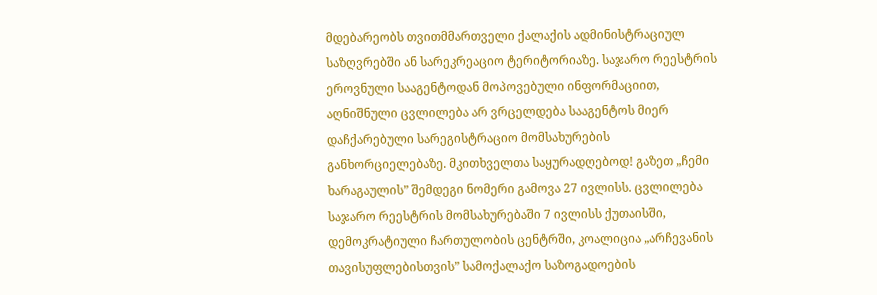მდებარეობს თვითმმართველი ქალაქის ადმინისტრაციულ საზღვრებში ან სარეკრეაციო ტერიტორიაზე. საჯარო რეესტრის ეროვნული სააგენტოდან მოპოვებული ინფორმაციით, აღნიშნული ცვლილება არ ვრცელდება სააგენტოს მიერ დაჩქარებული სარეგისტრაციო მომსახურების განხორციელებაზე. მკითხველთა საყურადღებოდ! გაზეთ „ჩემი ხარაგაულის” შემდეგი ნომერი გამოვა 27 ივლისს. ცვლილება საჯარო რეესტრის მომსახურებაში 7 ივლისს ქუთაისში, დემოკრატიული ჩართულობის ცენტრში, კოალიცია „არჩევანის თავისუფლებისთვის” სამოქალაქო საზოგადოების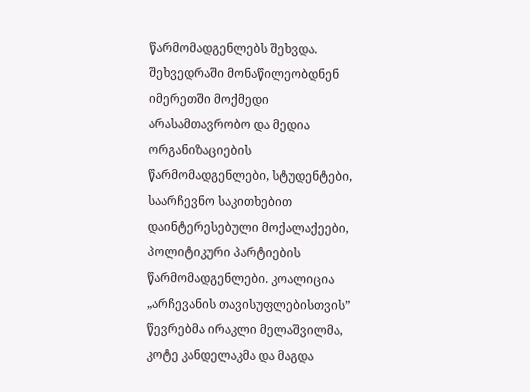წარმომადგენლებს შეხვდა. შეხვედრაში მონაწილეობდნენ იმერეთში მოქმედი არასამთავრობო და მედია ორგანიზაციების წარმომადგენლები, სტუდენტები, საარჩევნო საკითხებით დაინტერესებული მოქალაქეები, პოლიტიკური პარტიების წარმომადგენლები. კოალიცია „არჩევანის თავისუფლებისთვის” წევრებმა ირაკლი მელაშვილმა, კოტე კანდელაკმა და მაგდა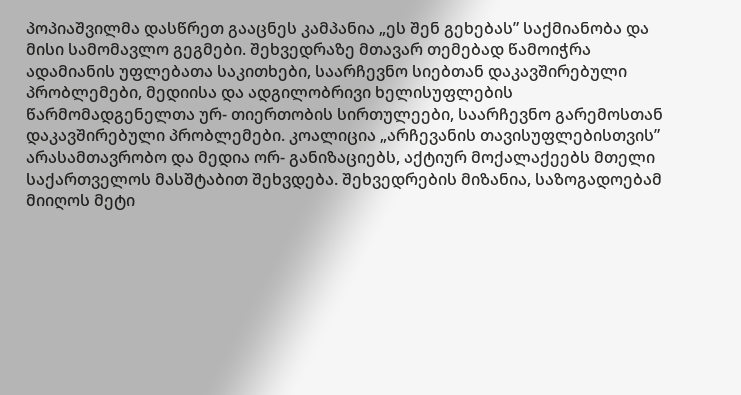პოპიაშვილმა დასწრეთ გააცნეს კამპანია „ეს შენ გეხებას” საქმიანობა და მისი სამომავლო გეგმები. შეხვედრაზე მთავარ თემებად წამოიჭრა ადამიანის უფლებათა საკითხები, საარჩევნო სიებთან დაკავშირებული პრობლემები, მედიისა და ადგილობრივი ხელისუფლების წარმომადგენელთა ურ- თიერთობის სირთულეები, საარჩევნო გარემოსთან დაკავშირებული პრობლემები. კოალიცია „არჩევანის თავისუფლებისთვის” არასამთავრობო და მედია ორ- განიზაციებს, აქტიურ მოქალაქეებს მთელი საქართველოს მასშტაბით შეხვდება. შეხვედრების მიზანია, საზოგადოებამ მიიღოს მეტი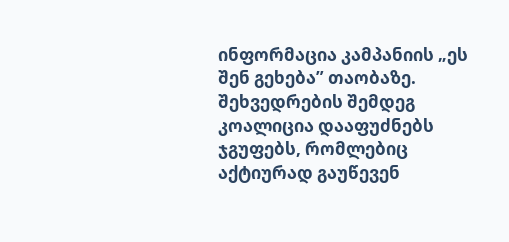ინფორმაცია კამპანიის „ეს შენ გეხება” თაობაზე. შეხვედრების შემდეგ კოალიცია დააფუძნებს ჯგუფებს, რომლებიც აქტიურად გაუწევენ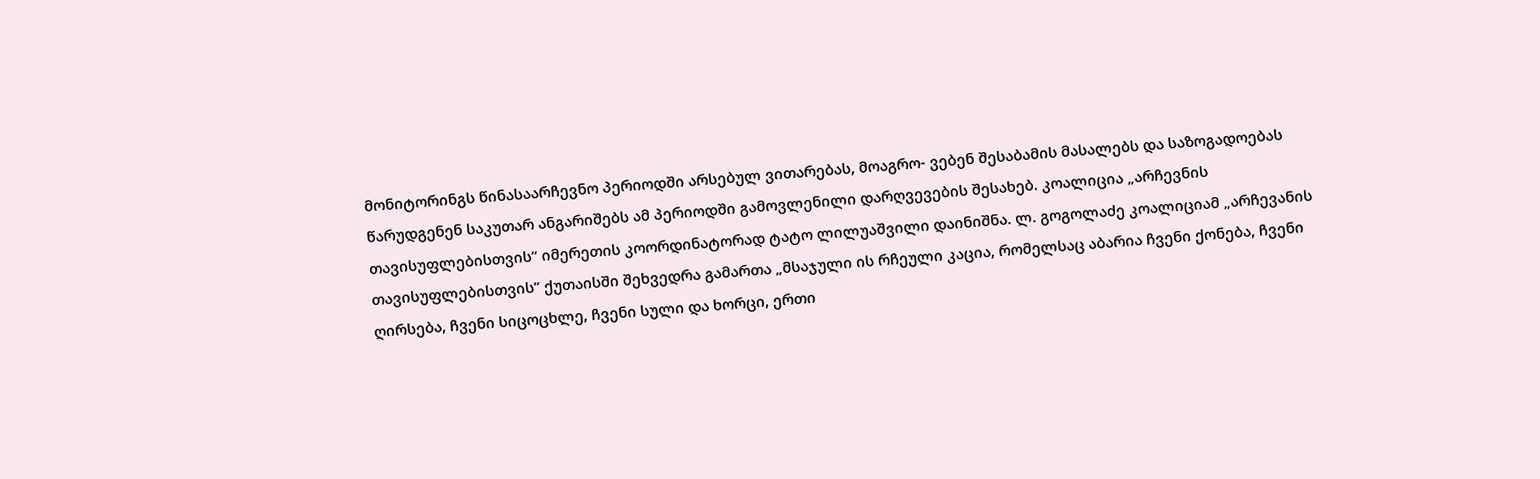მონიტორინგს წინასაარჩევნო პერიოდში არსებულ ვითარებას, მოაგრო- ვებენ შესაბამის მასალებს და საზოგადოებას წარუდგენენ საკუთარ ანგარიშებს ამ პერიოდში გამოვლენილი დარღვევების შესახებ. კოალიცია „არჩევნის თავისუფლებისთვის” იმერეთის კოორდინატორად ტატო ლილუაშვილი დაინიშნა. ლ. გოგოლაძე კოალიციამ „არჩევანის თავისუფლებისთვის” ქუთაისში შეხვედრა გამართა „მსაჯული ის რჩეული კაცია, რომელსაც აბარია ჩვენი ქონება, ჩვენი ღირსება, ჩვენი სიცოცხლე, ჩვენი სული და ხორცი, ერთი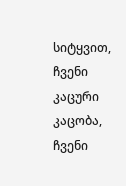სიტყვით, ჩვენი კაცური კაცობა, ჩვენი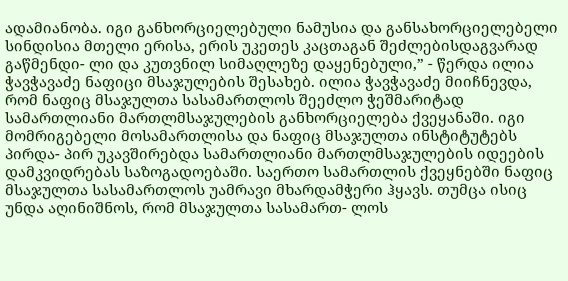ადამიანობა. იგი განხორციელებული ნამუსია და განსახორციელებელი სინდისია მთელი ერისა, ერის უკეთეს კაცთაგან შეძლებისდაგვარად გაწმენდი- ლი და კუთვნილ სიმაღლეზე დაყენებული,” - წერდა ილია ჭავჭავაძე ნაფიცი მსაჯულების შესახებ. ილია ჭავჭავაძე მიიჩნევდა, რომ ნაფიც მსაჯულთა სასამართლოს შეეძლო ჭეშმარიტად სამართლიანი მართლმსაჯულების განხორციელება ქვეყანაში. იგი მომრიგებელი მოსამართლისა და ნაფიც მსაჯულთა ინსტიტუტებს პირდა- პირ უკავშირებდა სამართლიანი მართლმსაჯულების იდეების დამკვიდრებას საზოგადოებაში. საერთო სამართლის ქვეყნებში ნაფიც მსაჯულთა სასამართლოს უამრავი მხარდამჭერი ჰყავს. თუმცა ისიც უნდა აღინიშნოს, რომ მსაჯულთა სასამართ- ლოს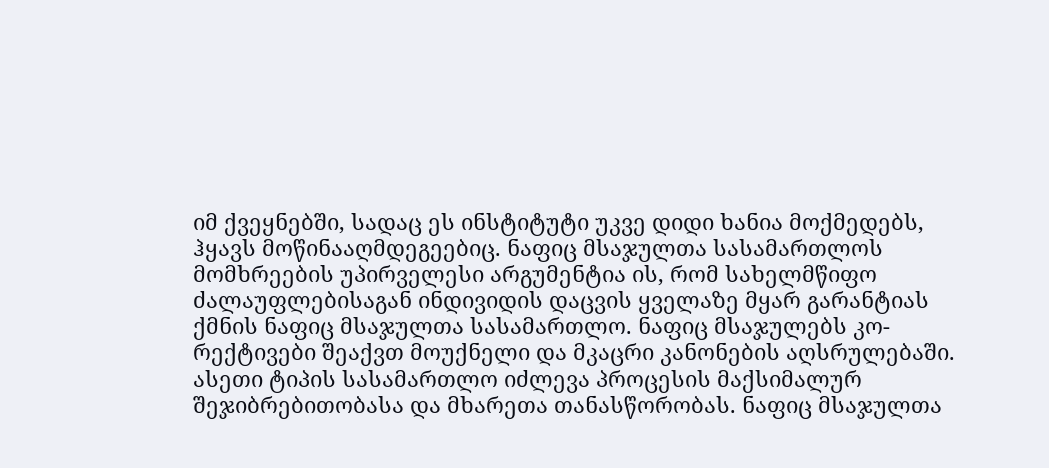იმ ქვეყნებში, სადაც ეს ინსტიტუტი უკვე დიდი ხანია მოქმედებს, ჰყავს მოწინააღმდეგეებიც. ნაფიც მსაჯულთა სასამართლოს მომხრეების უპირველესი არგუმენტია ის, რომ სახელმწიფო ძალაუფლებისაგან ინდივიდის დაცვის ყველაზე მყარ გარანტიას ქმნის ნაფიც მსაჯულთა სასამართლო. ნაფიც მსაჯულებს კო- რექტივები შეაქვთ მოუქნელი და მკაცრი კანონების აღსრულებაში. ასეთი ტიპის სასამართლო იძლევა პროცესის მაქსიმალურ შეჯიბრებითობასა და მხარეთა თანასწორობას. ნაფიც მსაჯულთა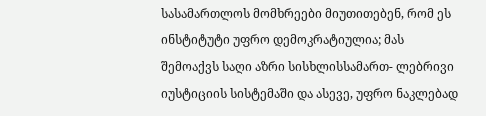სასამართლოს მომხრეები მიუთითებენ, რომ ეს ინსტიტუტი უფრო დემოკრატიულია; მას შემოაქვს საღი აზრი სისხლისსამართ- ლებრივი იუსტიციის სისტემაში და ასევე, უფრო ნაკლებად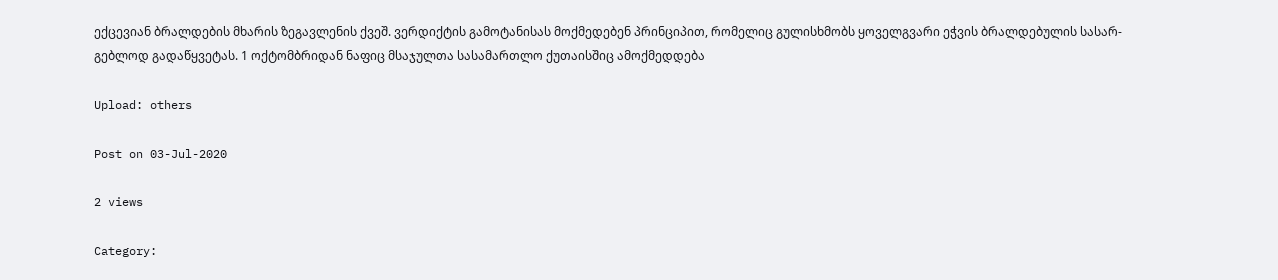ექცევიან ბრალდების მხარის ზეგავლენის ქვეშ. ვერდიქტის გამოტანისას მოქმედებენ პრინციპით, რომელიც გულისხმობს ყოველგვარი ეჭვის ბრალდებულის სასარ- გებლოდ გადაწყვეტას. 1 ოქტომბრიდან ნაფიც მსაჯულთა სასამართლო ქუთაისშიც ამოქმედდება

Upload: others

Post on 03-Jul-2020

2 views

Category: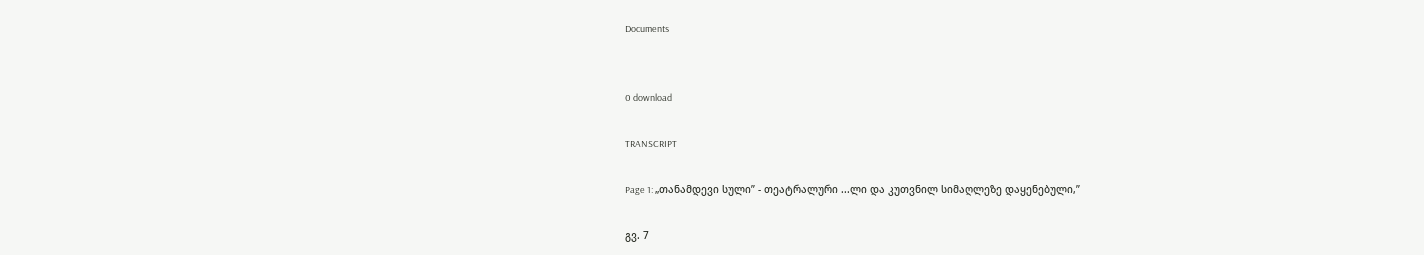Documents


0 download

TRANSCRIPT

Page 1: „თანამდევი სული” - თეატრალური ...ლი და კუთვნილ სიმაღლეზე დაყენებული,”

გვ. 7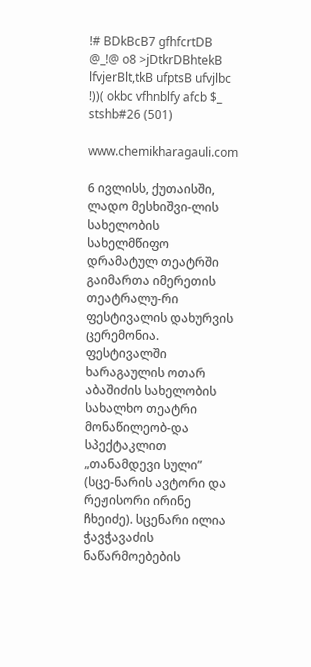!# BDkBcB7 gfhfcrtDB @_!@ o8 >jDtkrDBhtekB lfvjerBlt,tkB ufptsB ufvjlbc !))( okbc vfhnblfy afcb $_ stshb#26 (501)

www.chemikharagauli.com

6 ივლისს, ქუთაისში, ლადო მესხიშვი-ლის სახელობის სახელმწიფო დრამატულ თეატრში გაიმართა იმერეთის თეატრალუ-რი ფესტივალის დახურვის ცერემონია. ფესტივალში ხარაგაულის ოთარ აბაშიძის სახელობის სახალხო თეატრი მონაწილეობ-და სპექტაკლით „თანამდევი სული” (სცე-ნარის ავტორი და რეჟისორი ირინე ჩხეიძე). სცენარი ილია ჭავჭავაძის ნაწარმოებების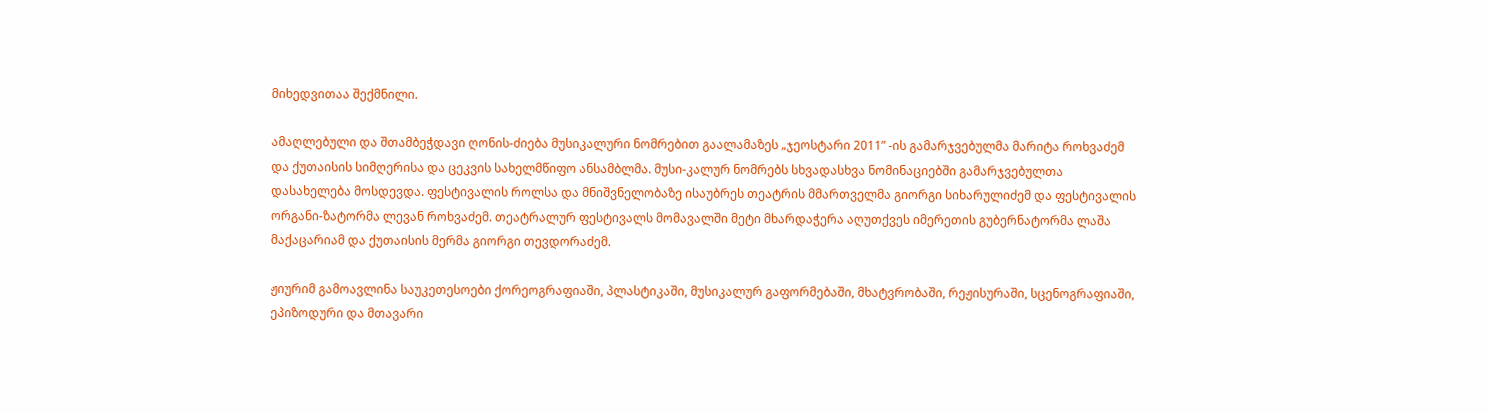მიხედვითაა შექმნილი.

ამაღლებული და შთამბეჭდავი ღონის-ძიება მუსიკალური ნომრებით გაალამაზეს „ჯეოსტარი 2011” -ის გამარჯვებულმა მარიტა როხვაძემ და ქუთაისის სიმღერისა და ცეკვის სახელმწიფო ანსამბლმა. მუსი-კალურ ნომრებს სხვადასხვა ნომინაციებში გამარჯვებულთა დასახელება მოსდევდა. ფესტივალის როლსა და მნიშვნელობაზე ისაუბრეს თეატრის მმართველმა გიორგი სიხარულიძემ და ფესტივალის ორგანი-ზატორმა ლევან როხვაძემ. თეატრალურ ფესტივალს მომავალში მეტი მხარდაჭერა აღუთქვეს იმერეთის გუბერნატორმა ლაშა მაქაცარიამ და ქუთაისის მერმა გიორგი თევდორაძემ.

ჟიურიმ გამოავლინა საუკეთესოები ქორეოგრაფიაში, პლასტიკაში, მუსიკალურ გაფორმებაში, მხატვრობაში, რეჟისურაში, სცენოგრაფიაში, ეპიზოდური და მთავარი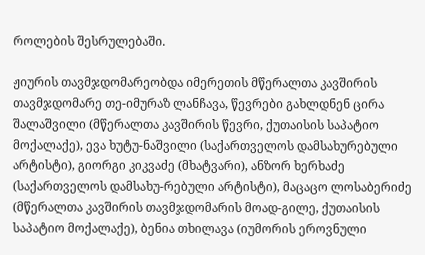როლების შესრულებაში.

ჟიურის თავმჯდომარეობდა იმერეთის მწერალთა კავშირის თავმჯდომარე თე-იმურაზ ლანჩავა, წევრები გახლდნენ ცირა შალაშვილი (მწერალთა კავშირის წევრი, ქუთაისის საპატიო მოქალაქე), ევა ხუტუ-ნაშვილი (საქართველოს დამსახურებული არტისტი), გიორგი კიკვაძე (მხატვარი), ანზორ ხერხაძე (საქართველოს დამსახუ-რებული არტისტი), მაცაცო ლოსაბერიძე (მწერალთა კავშირის თავმჯდომარის მოად-გილე, ქუთაისის საპატიო მოქალაქე), ბენია თხილავა (იუმორის ეროვნული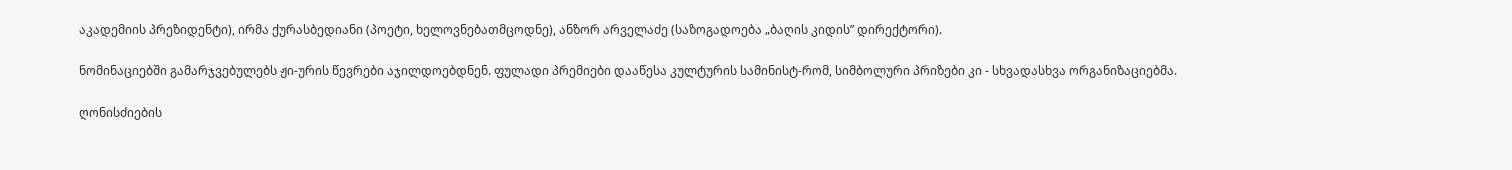აკადემიის პრეზიდენტი), ირმა ქურასბედიანი (პოეტი, ხელოვნებათმცოდნე), ანზორ არველაძე (საზოგადოება „ბაღის კიდის” დირექტორი).

ნომინაციებში გამარჯვებულებს ჟი-ურის წევრები აჯილდოებდნენ. ფულადი პრემიები დააწესა კულტურის სამინისტ-რომ, სიმბოლური პრიზები კი - სხვადასხვა ორგანიზაციებმა.

ღონისძიების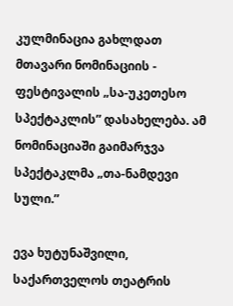კულმინაცია გახლდათ მთავარი ნომინაციის - ფესტივალის „სა-უკეთესო სპექტაკლის” დასახელება. ამ ნომინაციაში გაიმარჯვა სპექტაკლმა „თა-ნამდევი სული.”

ევა ხუტუნაშვილი, საქართველოს თეატრის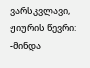ვარსკვლავი, ჟიურის წევრი: -მინდა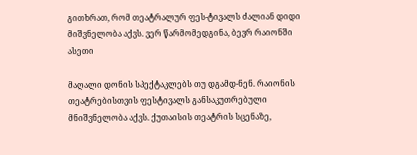გითხრათ, რომ თეატრალურ ფეს-ტივალს ძალიან დიდი მიშვნელობა აქვს. ვერ წარმომედგინა, ბევრ რაიონში ასეთი

მაღალი დონის სპექტაკლებს თუ დგამდ-ნენ. რაიონის თეატრებისთვის ფესტივალს განსაკუთრებული მნიშვნელობა აქვს. ქუთაისის თეატრის სცენაზე,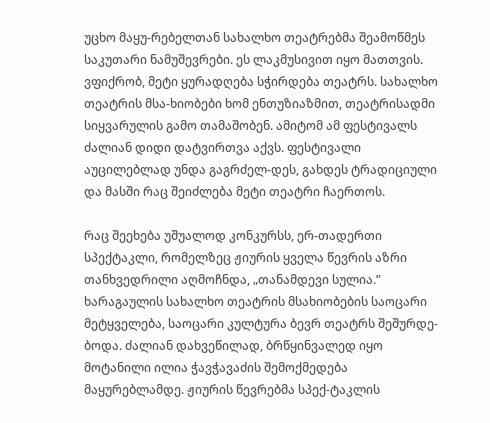უცხო მაყუ-რებელთან სახალხო თეატრებმა შეამოწმეს საკუთარი ნამუშევრები. ეს ლაკმუსივით იყო მათთვის. ვფიქრობ, მეტი ყურადღება სჭირდება თეატრს. სახალხო თეატრის მსა-ხიობები ხომ ენთუზიაზმით, თეატრისადმი სიყვარულის გამო თამაშობენ. ამიტომ ამ ფესტივალს ძალიან დიდი დატვირთვა აქვს. ფესტივალი აუცილებლად უნდა გაგრძელ-დეს, გახდეს ტრადიციული და მასში რაც შეიძლება მეტი თეატრი ჩაერთოს.

რაც შეეხება უშუალოდ კონკურსს, ერ-თადერთი სპექტაკლი, რომელზეც ჟიურის ყველა წევრის აზრი თანხვედრილი აღმოჩნდა, „თანამდევი სულია.” ხარაგაულის სახალხო თეატრის მსახიობების საოცარი მეტყველება, საოცარი კულტურა ბევრ თეატრს შეშურდე-ბოდა. ძალიან დახვეწილად, ბრწყინვალედ იყო მოტანილი ილია ჭავჭავაძის შემოქმედება მაყურებლამდე. ჟიურის წევრებმა სპექ-ტაკლის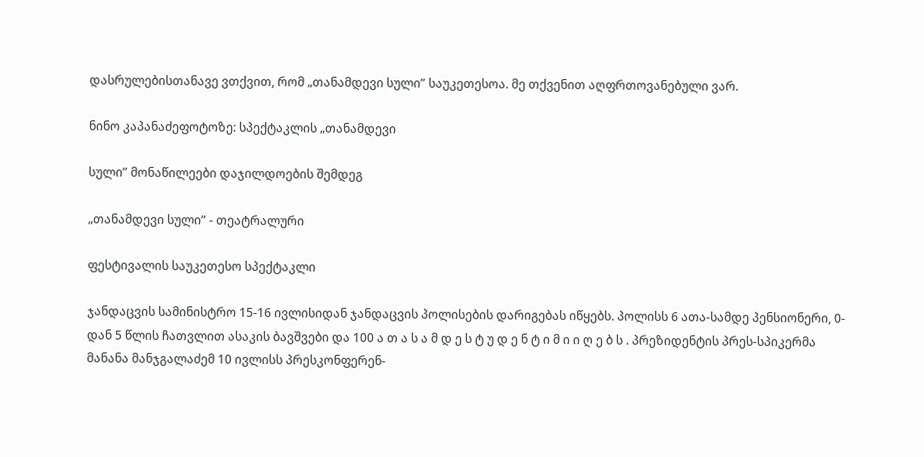დასრულებისთანავე ვთქვით, რომ „თანამდევი სული” საუკეთესოა. მე თქვენით აღფრთოვანებული ვარ.

ნინო კაპანაძეფოტოზე: სპექტაკლის „თანამდევი

სული” მონაწილეები დაჯილდოების შემდეგ

„თანამდევი სული” - თეატრალური

ფესტივალის საუკეთესო სპექტაკლი

ჯანდაცვის სამინისტრო 15-16 ივლისიდან ჯანდაცვის პოლისების დარიგებას იწყებს. პოლისს 6 ათა-სამდე პენსიონერი, 0-დან 5 წლის ჩათვლით ასაკის ბავშვები და 100 ა თ ა ს ა მ დ ე ს ტ უ დ ე ნ ტ ი მ ი ი ღ ე ბ ს . პრეზიდენტის პრეს-სპიკერმა მანანა მანჯგალაძემ 10 ივლისს პრესკონფერენ-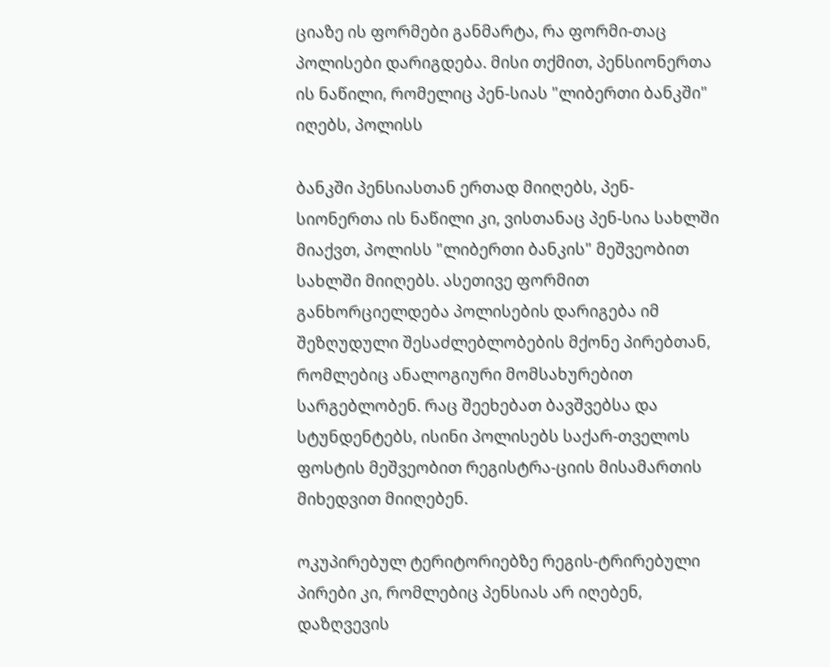ციაზე ის ფორმები განმარტა, რა ფორმი-თაც პოლისები დარიგდება. მისი თქმით, პენსიონერთა ის ნაწილი, რომელიც პენ-სიას "ლიბერთი ბანკში" იღებს, პოლისს

ბანკში პენსიასთან ერთად მიიღებს, პენ-სიონერთა ის ნაწილი კი, ვისთანაც პენ-სია სახლში მიაქვთ, პოლისს "ლიბერთი ბანკის" მეშვეობით სახლში მიიღებს. ასეთივე ფორმით განხორციელდება პოლისების დარიგება იმ შეზღუდული შესაძლებლობების მქონე პირებთან, რომლებიც ანალოგიური მომსახურებით სარგებლობენ. რაც შეეხებათ ბავშვებსა და სტუნდენტებს, ისინი პოლისებს საქარ-თველოს ფოსტის მეშვეობით რეგისტრა-ციის მისამართის მიხედვით მიიღებენ.

ოკუპირებულ ტერიტორიებზე რეგის-ტრირებული პირები კი, რომლებიც პენსიას არ იღებენ, დაზღვევის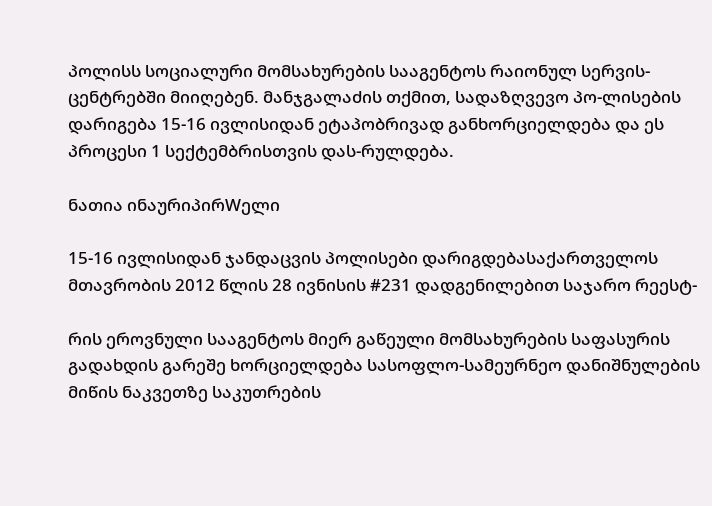პოლისს სოციალური მომსახურების სააგენტოს რაიონულ სერვის-ცენტრებში მიიღებენ. მანჯგალაძის თქმით, სადაზღვევო პო-ლისების დარიგება 15-16 ივლისიდან ეტაპობრივად განხორციელდება და ეს პროცესი 1 სექტემბრისთვის დას-რულდება.

ნათია ინაურიპირWელი

15-16 ივლისიდან ჯანდაცვის პოლისები დარიგდებასაქართველოს მთავრობის 2012 წლის 28 ივნისის #231 დადგენილებით საჯარო რეესტ-

რის ეროვნული სააგენტოს მიერ გაწეული მომსახურების საფასურის გადახდის გარეშე ხორციელდება სასოფლო-სამეურნეო დანიშნულების მიწის ნაკვეთზე საკუთრების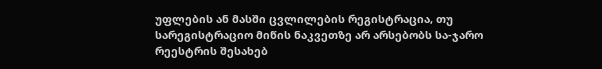უფლების ან მასში ცვლილების რეგისტრაცია, თუ სარეგისტრაციო მიწის ნაკვეთზე არ არსებობს სა-ჯარო რეესტრის შესახებ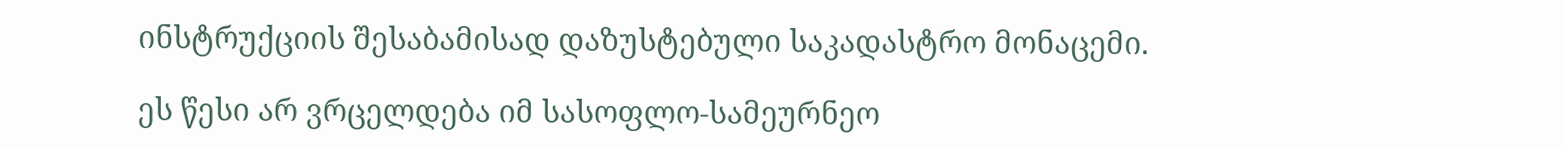ინსტრუქციის შესაბამისად დაზუსტებული საკადასტრო მონაცემი.

ეს წესი არ ვრცელდება იმ სასოფლო-სამეურნეო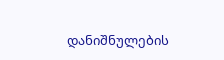დანიშნულების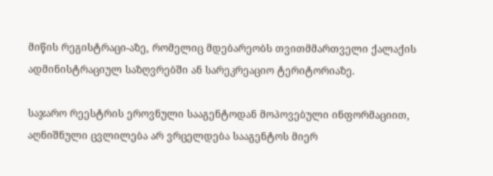მიწის რეგისტრაცი-აზე, რომელიც მდებარეობს თვითმმართველი ქალაქის ადმინისტრაციულ საზღვრებში ან სარეკრეაციო ტერიტორიაზე.

საჯარო რეესტრის ეროვნული სააგენტოდან მოპოვებული ინფორმაციით, აღნიშნული ცვლილება არ ვრცელდება სააგენტოს მიერ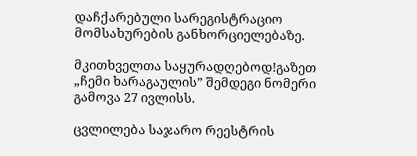დაჩქარებული სარეგისტრაციო მომსახურების განხორციელებაზე.

მკითხველთა საყურადღებოდ!გაზეთ „ჩემი ხარაგაულის” შემდეგი ნომერი გამოვა 27 ივლისს.

ცვლილება საჯარო რეესტრის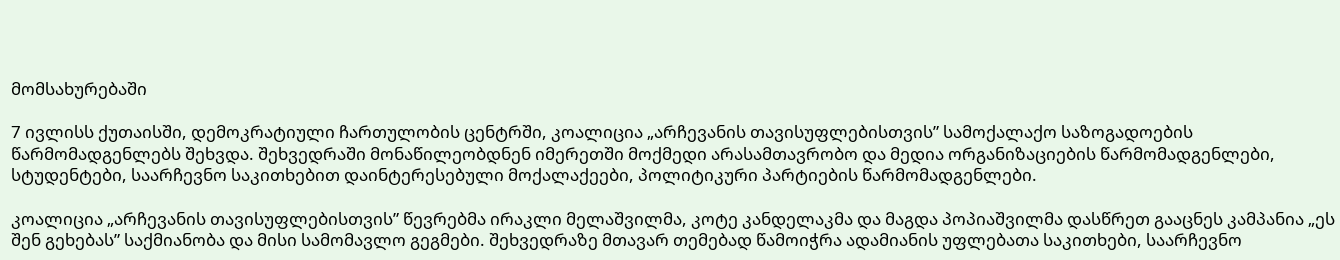მომსახურებაში

7 ივლისს ქუთაისში, დემოკრატიული ჩართულობის ცენტრში, კოალიცია „არჩევანის თავისუფლებისთვის” სამოქალაქო საზოგადოების წარმომადგენლებს შეხვდა. შეხვედრაში მონაწილეობდნენ იმერეთში მოქმედი არასამთავრობო და მედია ორგანიზაციების წარმომადგენლები, სტუდენტები, საარჩევნო საკითხებით დაინტერესებული მოქალაქეები, პოლიტიკური პარტიების წარმომადგენლები.

კოალიცია „არჩევანის თავისუფლებისთვის” წევრებმა ირაკლი მელაშვილმა, კოტე კანდელაკმა და მაგდა პოპიაშვილმა დასწრეთ გააცნეს კამპანია „ეს შენ გეხებას” საქმიანობა და მისი სამომავლო გეგმები. შეხვედრაზე მთავარ თემებად წამოიჭრა ადამიანის უფლებათა საკითხები, საარჩევნო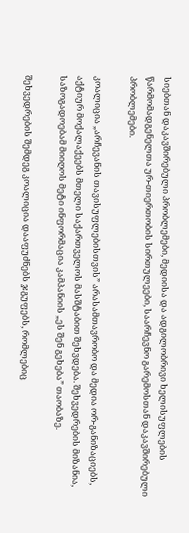სიებთან დაკავშირებული პრობლემები, მედიისა და ადგილობრივი ხელისუფლების წარმომადგენელთა ურ-თიერთობის სირთულეები, საარჩევნო გარემოსთან დაკავშირებული პრობლემები.

კოალიცია „არჩევანის თავისუფლებისთვის” არასამთავრობო და მედია ორ-განიზაციებს, აქტიურ მოქალაქეებს მთელი საქართველოს მასშტაბით შეხვდება. შეხვედრების მიზანია, საზოგადოებამ მიიღოს მეტი ინფორმაცია კამპანიის „ეს შენ გეხება” თაობაზე.

შეხვედრების შემდეგ კოალიცია დააფუძნებს ჯგუფებს, რომლებიც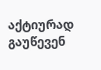აქტიურად გაუწევენ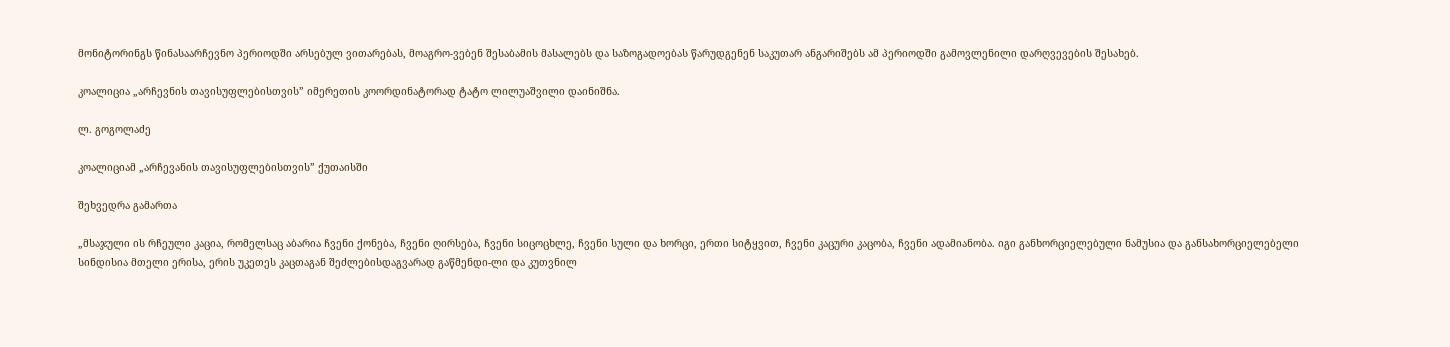მონიტორინგს წინასაარჩევნო პერიოდში არსებულ ვითარებას, მოაგრო-ვებენ შესაბამის მასალებს და საზოგადოებას წარუდგენენ საკუთარ ანგარიშებს ამ პერიოდში გამოვლენილი დარღვევების შესახებ.

კოალიცია „არჩევნის თავისუფლებისთვის” იმერეთის კოორდინატორად ტატო ლილუაშვილი დაინიშნა.

ლ. გოგოლაძე

კოალიციამ „არჩევანის თავისუფლებისთვის” ქუთაისში

შეხვედრა გამართა

„მსაჯული ის რჩეული კაცია, რომელსაც აბარია ჩვენი ქონება, ჩვენი ღირსება, ჩვენი სიცოცხლე, ჩვენი სული და ხორცი, ერთი სიტყვით, ჩვენი კაცური კაცობა, ჩვენი ადამიანობა. იგი განხორციელებული ნამუსია და განსახორციელებელი სინდისია მთელი ერისა, ერის უკეთეს კაცთაგან შეძლებისდაგვარად გაწმენდი-ლი და კუთვნილ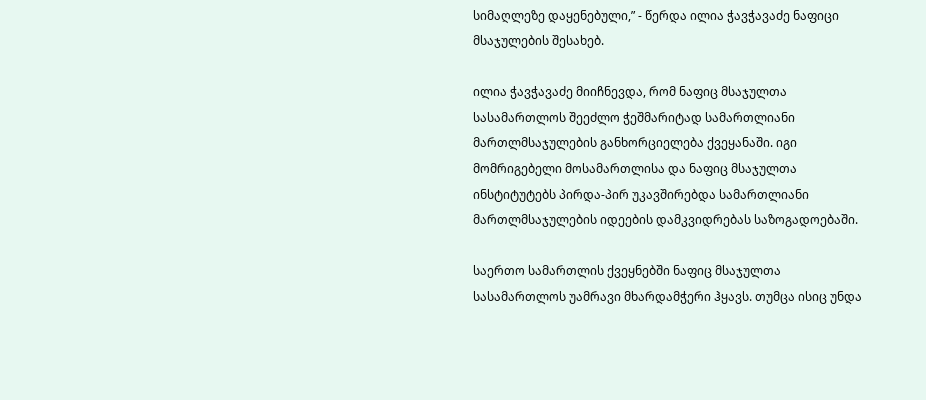სიმაღლეზე დაყენებული,” - წერდა ილია ჭავჭავაძე ნაფიცი მსაჯულების შესახებ.

ილია ჭავჭავაძე მიიჩნევდა, რომ ნაფიც მსაჯულთა სასამართლოს შეეძლო ჭეშმარიტად სამართლიანი მართლმსაჯულების განხორციელება ქვეყანაში. იგი მომრიგებელი მოსამართლისა და ნაფიც მსაჯულთა ინსტიტუტებს პირდა-პირ უკავშირებდა სამართლიანი მართლმსაჯულების იდეების დამკვიდრებას საზოგადოებაში.

საერთო სამართლის ქვეყნებში ნაფიც მსაჯულთა სასამართლოს უამრავი მხარდამჭერი ჰყავს. თუმცა ისიც უნდა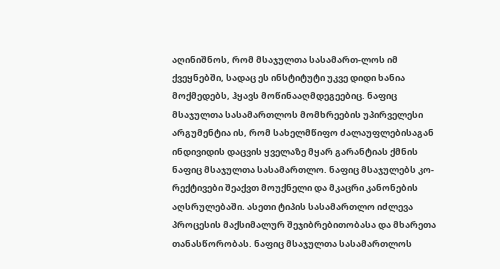აღინიშნოს, რომ მსაჯულთა სასამართ-ლოს იმ ქვეყნებში, სადაც ეს ინსტიტუტი უკვე დიდი ხანია მოქმედებს, ჰყავს მოწინააღმდეგეებიც. ნაფიც მსაჯულთა სასამართლოს მომხრეების უპირველესი არგუმენტია ის, რომ სახელმწიფო ძალაუფლებისაგან ინდივიდის დაცვის ყველაზე მყარ გარანტიას ქმნის ნაფიც მსაჯულთა სასამართლო. ნაფიც მსაჯულებს კო-რექტივები შეაქვთ მოუქნელი და მკაცრი კანონების აღსრულებაში. ასეთი ტიპის სასამართლო იძლევა პროცესის მაქსიმალურ შეჯიბრებითობასა და მხარეთა თანასწორობას. ნაფიც მსაჯულთა სასამართლოს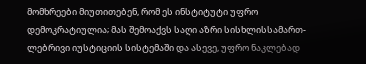მომხრეები მიუთითებენ, რომ ეს ინსტიტუტი უფრო დემოკრატიულია; მას შემოაქვს საღი აზრი სისხლისსამართ-ლებრივი იუსტიციის სისტემაში და ასევე, უფრო ნაკლებად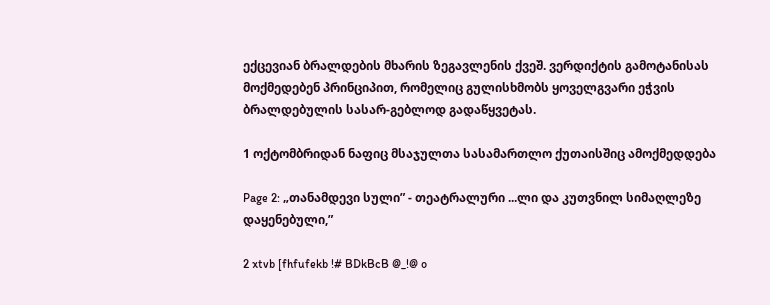ექცევიან ბრალდების მხარის ზეგავლენის ქვეშ. ვერდიქტის გამოტანისას მოქმედებენ პრინციპით, რომელიც გულისხმობს ყოველგვარი ეჭვის ბრალდებულის სასარ-გებლოდ გადაწყვეტას.

1 ოქტომბრიდან ნაფიც მსაჯულთა სასამართლო ქუთაისშიც ამოქმედდება

Page 2: „თანამდევი სული” - თეატრალური ...ლი და კუთვნილ სიმაღლეზე დაყენებული,”

2 xtvb [fhfufekb !# BDkBcB @_!@ o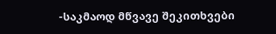-საკმაოდ მწვავე შეკითხვები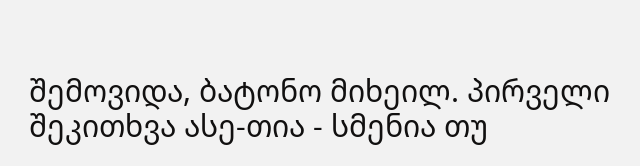შემოვიდა, ბატონო მიხეილ. პირველი შეკითხვა ასე-თია - სმენია თუ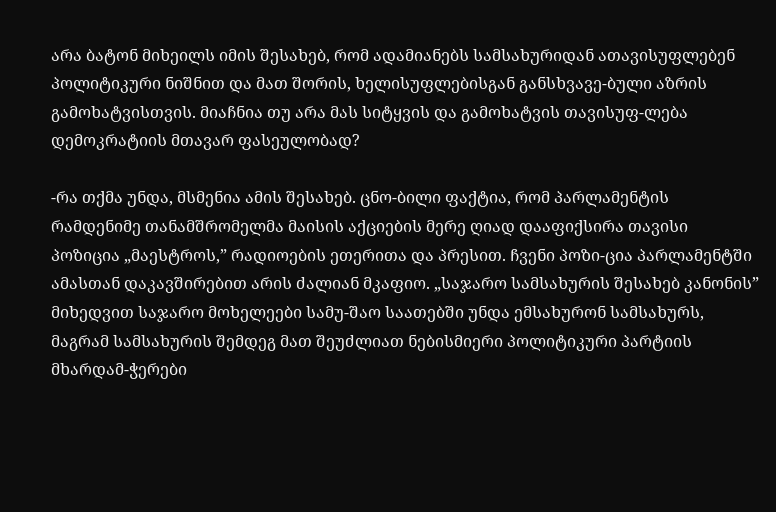არა ბატონ მიხეილს იმის შესახებ, რომ ადამიანებს სამსახურიდან ათავისუფლებენ პოლიტიკური ნიშნით და მათ შორის, ხელისუფლებისგან განსხვავე-ბული აზრის გამოხატვისთვის. მიაჩნია თუ არა მას სიტყვის და გამოხატვის თავისუფ-ლება დემოკრატიის მთავარ ფასეულობად?

-რა თქმა უნდა, მსმენია ამის შესახებ. ცნო-ბილი ფაქტია, რომ პარლამენტის რამდენიმე თანამშრომელმა მაისის აქციების მერე ღიად დააფიქსირა თავისი პოზიცია „მაესტროს,” რადიოების ეთერითა და პრესით. ჩვენი პოზი-ცია პარლამენტში ამასთან დაკავშირებით არის ძალიან მკაფიო. „საჯარო სამსახურის შესახებ კანონის” მიხედვით საჯარო მოხელეები სამუ-შაო საათებში უნდა ემსახურონ სამსახურს, მაგრამ სამსახურის შემდეგ მათ შეუძლიათ ნებისმიერი პოლიტიკური პარტიის მხარდამ-ჭერები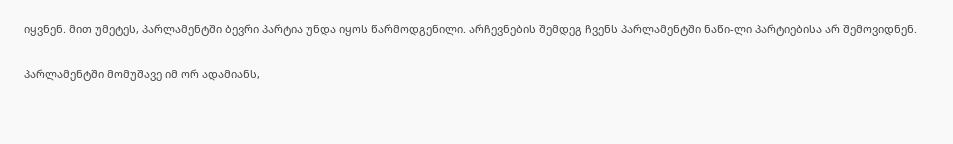იყვნენ. მით უმეტეს, პარლამენტში ბევრი პარტია უნდა იყოს წარმოდგენილი. არჩევნების შემდეგ ჩვენს პარლამენტში ნაწი-ლი პარტიებისა არ შემოვიდნენ.

პარლამენტში მომუშავე იმ ორ ადამიანს,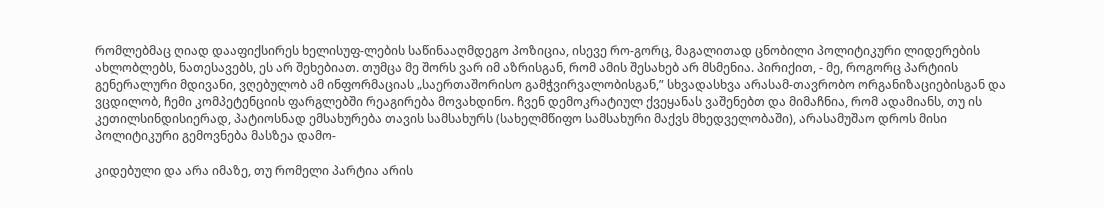რომლებმაც ღიად დააფიქსირეს ხელისუფ-ლების საწინააღმდეგო პოზიცია, ისევე რო-გორც, მაგალითად ცნობილი პოლიტიკური ლიდერების ახლობლებს, ნათესავებს, ეს არ შეხებიათ. თუმცა მე შორს ვარ იმ აზრისგან, რომ ამის შესახებ არ მსმენია. პირიქით, - მე, როგორც პარტიის გენერალური მდივანი, ვღებულობ ამ ინფორმაციას „საერთაშორისო გამჭვირვალობისგან,” სხვადასხვა არასამ-თავრობო ორგანიზაციებისგან და ვცდილობ, ჩემი კომპეტენციის ფარგლებში რეაგირება მოვახდინო. ჩვენ დემოკრატიულ ქვეყანას ვაშენებთ და მიმაჩნია, რომ ადამიანს, თუ ის კეთილსინდისიერად, პატიოსნად ემსახურება თავის სამსახურს (სახელმწიფო სამსახური მაქვს მხედველობაში), არასამუშაო დროს მისი პოლიტიკური გემოვნება მასზეა დამო-

კიდებული და არა იმაზე, თუ რომელი პარტია არის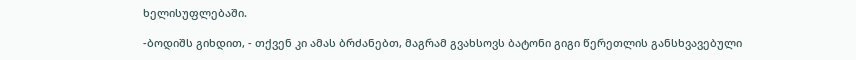ხელისუფლებაში.

-ბოდიშს გიხდით, - თქვენ კი ამას ბრძანებთ, მაგრამ გვახსოვს ბატონი გიგი წერეთლის განსხვავებული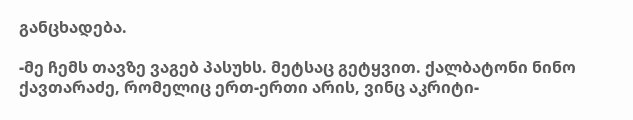განცხადება.

-მე ჩემს თავზე ვაგებ პასუხს. მეტსაც გეტყვით. ქალბატონი ნინო ქავთარაძე, რომელიც ერთ-ერთი არის, ვინც აკრიტი-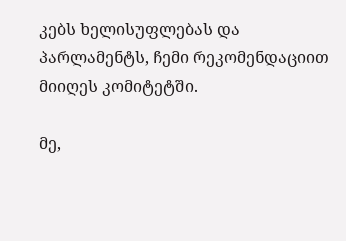კებს ხელისუფლებას და პარლამენტს, ჩემი რეკომენდაციით მიიღეს კომიტეტში.

მე,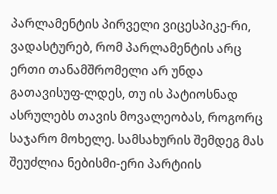პარლამენტის პირველი ვიცესპიკე-რი, ვადასტურებ, რომ პარლამენტის არც ერთი თანამშრომელი არ უნდა გათავისუფ-ლდეს, თუ ის პატიოსნად ასრულებს თავის მოვალეობას, როგორც საჯარო მოხელე. სამსახურის შემდეგ მას შეუძლია ნებისმი-ერი პარტიის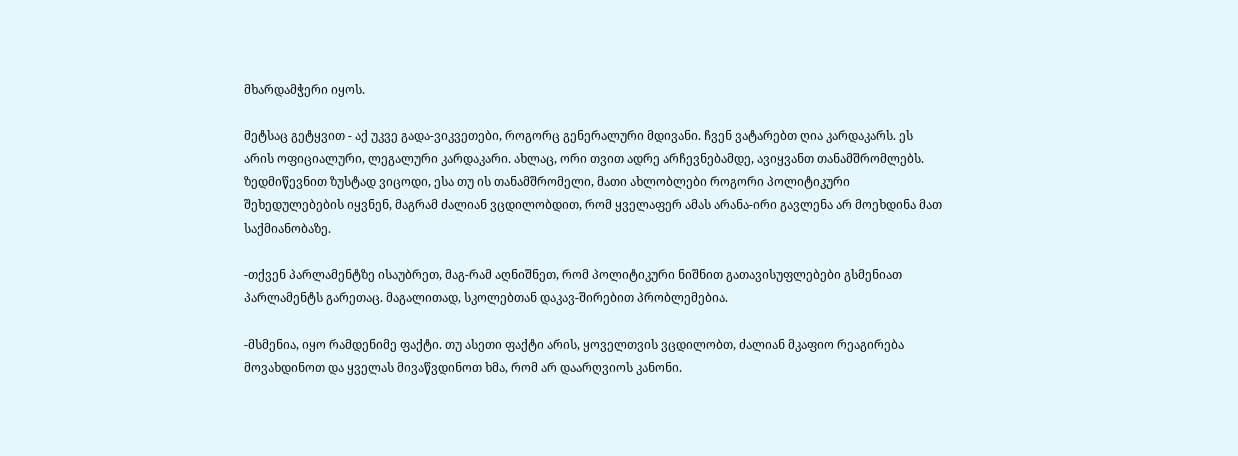მხარდამჭერი იყოს.

მეტსაც გეტყვით - აქ უკვე გადა-ვიკვეთები, როგორც გენერალური მდივანი. ჩვენ ვატარებთ ღია კარდაკარს. ეს არის ოფიციალური, ლეგალური კარდაკარი. ახლაც, ორი თვით ადრე არჩევნებამდე, ავიყვანთ თანამშრომლებს. ზედმიწევნით ზუსტად ვიცოდი, ესა თუ ის თანამშრომელი, მათი ახლობლები როგორი პოლიტიკური შეხედულებების იყვნენ, მაგრამ ძალიან ვცდილობდით, რომ ყველაფერ ამას არანა-ირი გავლენა არ მოეხდინა მათ საქმიანობაზე.

-თქვენ პარლამენტზე ისაუბრეთ, მაგ-რამ აღნიშნეთ, რომ პოლიტიკური ნიშნით გათავისუფლებები გსმენიათ პარლამენტს გარეთაც. მაგალითად, სკოლებთან დაკავ-შირებით პრობლემებია.

-მსმენია, იყო რამდენიმე ფაქტი. თუ ასეთი ფაქტი არის, ყოველთვის ვცდილობთ, ძალიან მკაფიო რეაგირება მოვახდინოთ და ყველას მივაწვდინოთ ხმა, რომ არ დაარღვიოს კანონი.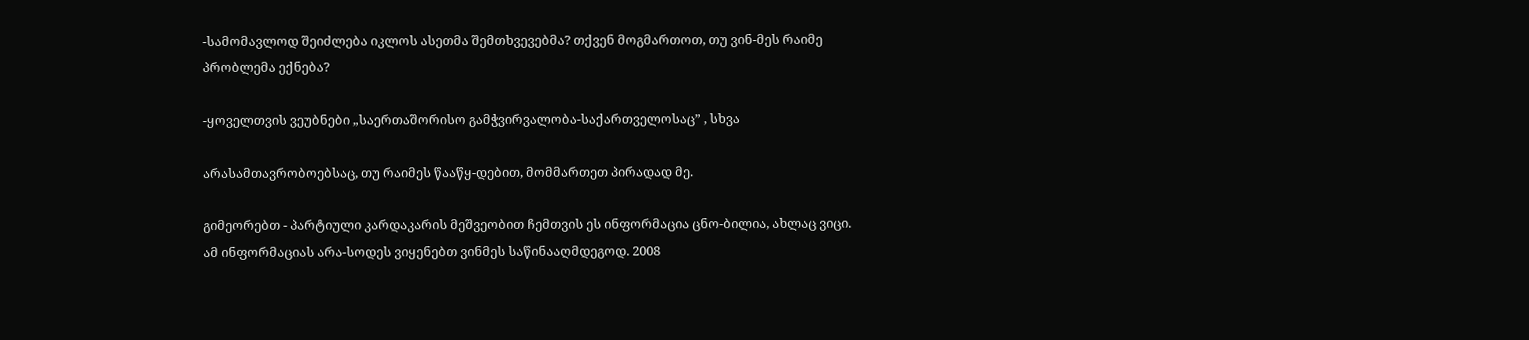-სამომავლოდ შეიძლება იკლოს ასეთმა შემთხვევებმა? თქვენ მოგმართოთ, თუ ვინ-მეს რაიმე პრობლემა ექნება?

-ყოველთვის ვეუბნები „საერთაშორისო გამჭვირვალობა-საქართველოსაც” , სხვა

არასამთავრობოებსაც, თუ რაიმეს წააწყ-დებით, მომმართეთ პირადად მე.

გიმეორებთ - პარტიული კარდაკარის მეშვეობით ჩემთვის ეს ინფორმაცია ცნო-ბილია, ახლაც ვიცი. ამ ინფორმაციას არა-სოდეს ვიყენებთ ვინმეს საწინააღმდეგოდ. 2008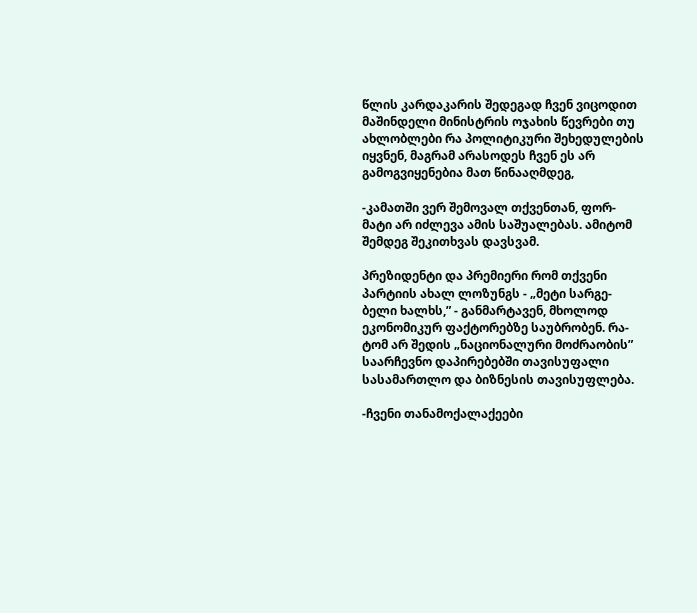წლის კარდაკარის შედეგად ჩვენ ვიცოდით მაშინდელი მინისტრის ოჯახის წევრები თუ ახლობლები რა პოლიტიკური შეხედულების იყვნენ, მაგრამ არასოდეს ჩვენ ეს არ გამოგვიყენებია მათ წინააღმდეგ,

-კამათში ვერ შემოვალ თქვენთან, ფორ-მატი არ იძლევა ამის საშუალებას. ამიტომ შემდეგ შეკითხვას დავსვამ.

პრეზიდენტი და პრემიერი რომ თქვენი პარტიის ახალ ლოზუნგს - „მეტი სარგე-ბელი ხალხს,” - განმარტავენ, მხოლოდ ეკონომიკურ ფაქტორებზე საუბრობენ. რა-ტომ არ შედის „ნაციონალური მოძრაობის” საარჩევნო დაპირებებში თავისუფალი სასამართლო და ბიზნესის თავისუფლება.

-ჩვენი თანამოქალაქეები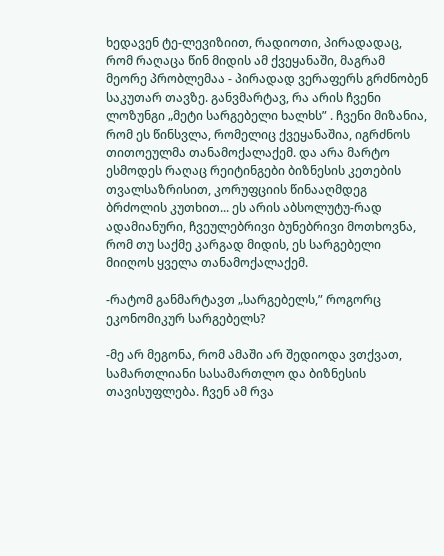ხედავენ ტე-ლევიზიით, რადიოთი, პირადადაც, რომ რაღაცა წინ მიდის ამ ქვეყანაში, მაგრამ მეორე პრობლემაა - პირადად ვერაფერს გრძნობენ საკუთარ თავზე. განვმარტავ, რა არის ჩვენი ლოზუნგი „მეტი სარგებელი ხალხს” . ჩვენი მიზანია, რომ ეს წინსვლა, რომელიც ქვეყანაშია, იგრძნოს თითოეულმა თანამოქალაქემ. და არა მარტო ესმოდეს რაღაც რეიტინგები ბიზნესის კეთების თვალსაზრისით, კორუფციის წინააღმდეგ ბრძოლის კუთხით... ეს არის აბსოლუტუ-რად ადამიანური, ჩვეულებრივი ბუნებრივი მოთხოვნა, რომ თუ საქმე კარგად მიდის, ეს სარგებელი მიიღოს ყველა თანამოქალაქემ.

-რატომ განმარტავთ „სარგებელს,” როგორც ეკონომიკურ სარგებელს?

-მე არ მეგონა, რომ ამაში არ შედიოდა ვთქვათ, სამართლიანი სასამართლო და ბიზნესის თავისუფლება. ჩვენ ამ რვა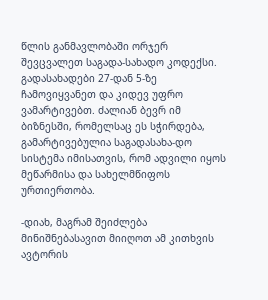წლის განმავლობაში ორჯერ შევცვალეთ საგადა-სახადო კოდექსი. გადასახადები 27-დან 5-ზე ჩამოვიყვანეთ და კიდევ უფრო ვამარტივებთ. ძალიან ბევრ იმ ბიზნესში, რომელსაც ეს სჭირდება, გამარტივებულია საგადასახა-დო სისტემა იმისათვის, რომ ადვილი იყოს მეწარმისა და სახელმწიფოს ურთიერთობა.

-დიახ, მაგრამ შეიძლება მინიშნებასავით მიიღოთ ამ კითხვის ავტორის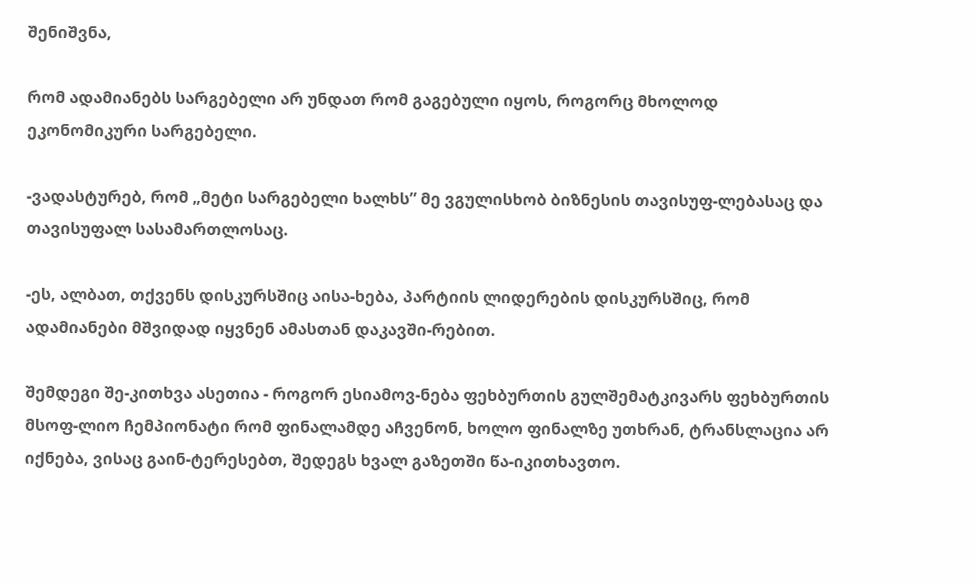შენიშვნა,

რომ ადამიანებს სარგებელი არ უნდათ რომ გაგებული იყოს, როგორც მხოლოდ ეკონომიკური სარგებელი.

-ვადასტურებ, რომ „მეტი სარგებელი ხალხს” მე ვგულისხობ ბიზნესის თავისუფ-ლებასაც და თავისუფალ სასამართლოსაც.

-ეს, ალბათ, თქვენს დისკურსშიც აისა-ხება, პარტიის ლიდერების დისკურსშიც, რომ ადამიანები მშვიდად იყვნენ ამასთან დაკავში-რებით.

შემდეგი შე-კითხვა ასეთია - როგორ ესიამოვ-ნება ფეხბურთის გულშემატკივარს ფეხბურთის მსოფ-ლიო ჩემპიონატი რომ ფინალამდე აჩვენონ, ხოლო ფინალზე უთხრან, ტრანსლაცია არ იქნება, ვისაც გაინ-ტერესებთ, შედეგს ხვალ გაზეთში წა-იკითხავთო.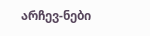არჩევ-ნები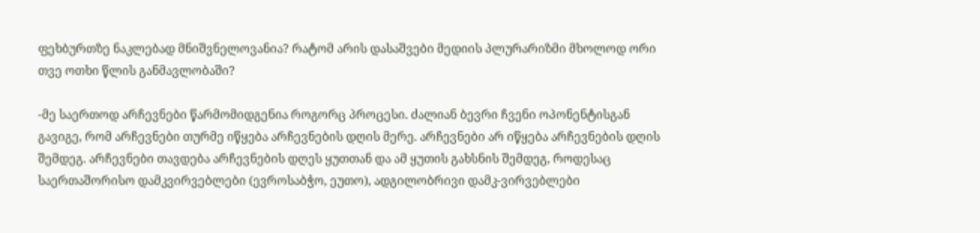ფეხბურთზე ნაკლებად მნიშვნელოვანია? რატომ არის დასაშვები მედიის პლურარიზმი მხოლოდ ორი თვე ოთხი წლის განმავლობაში?

-მე საერთოდ არჩევნები წარმომიდგენია როგორც პროცესი. ძალიან ბევრი ჩვენი ოპონენტისგან გავიგე, რომ არჩევნები თურმე იწყება არჩევნების დღის მერე. არჩევნები არ იწყება არჩევნების დღის შემდეგ. არჩევნები თავდება არჩევნების დღეს ყუთთან და ამ ყუთის გახსნის შემდეგ, როდესაც საერთაშორისო დამკვირვებლები (ევროსაბჭო, ეუთო), ადგილობრივი დამკ-ვირვებლები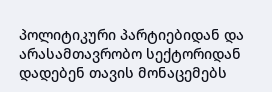პოლიტიკური პარტიებიდან და არასამთავრობო სექტორიდან დადებენ თავის მონაცემებს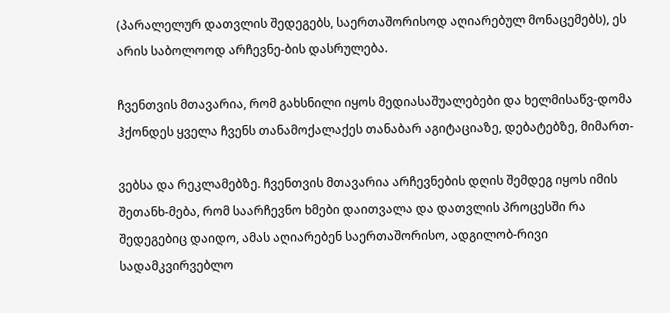(პარალელურ დათვლის შედეგებს, საერთაშორისოდ აღიარებულ მონაცემებს), ეს არის საბოლოოდ არჩევნე-ბის დასრულება.

ჩვენთვის მთავარია, რომ გახსნილი იყოს მედიასაშუალებები და ხელმისაწვ-დომა ჰქონდეს ყველა ჩვენს თანამოქალაქეს თანაბარ აგიტაციაზე, დებატებზე, მიმართ-

ვებსა და რეკლამებზე. ჩვენთვის მთავარია არჩევნების დღის შემდეგ იყოს იმის შეთანხ-მება, რომ საარჩევნო ხმები დაითვალა და დათვლის პროცესში რა შედეგებიც დაიდო, ამას აღიარებენ საერთაშორისო, ადგილობ-რივი სადამკვირვებლო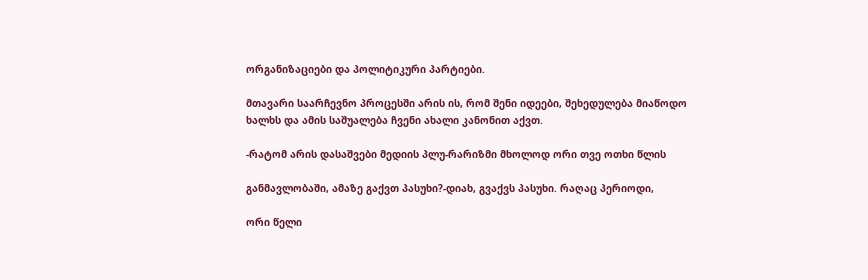ორგანიზაციები და პოლიტიკური პარტიები.

მთავარი საარჩევნო პროცესში არის ის, რომ შენი იდეები, შეხედულება მიაწოდო ხალხს და ამის საშუალება ჩვენი ახალი კანონით აქვთ.

-რატომ არის დასაშვები მედიის პლუ-რარიზმი მხოლოდ ორი თვე ოთხი წლის

განმავლობაში, ამაზე გაქვთ პასუხი?-დიახ, გვაქვს პასუხი. რაღაც პერიოდი,

ორი წელი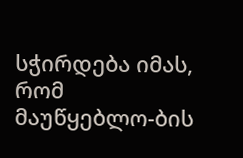სჭირდება იმას, რომ მაუწყებლო-ბის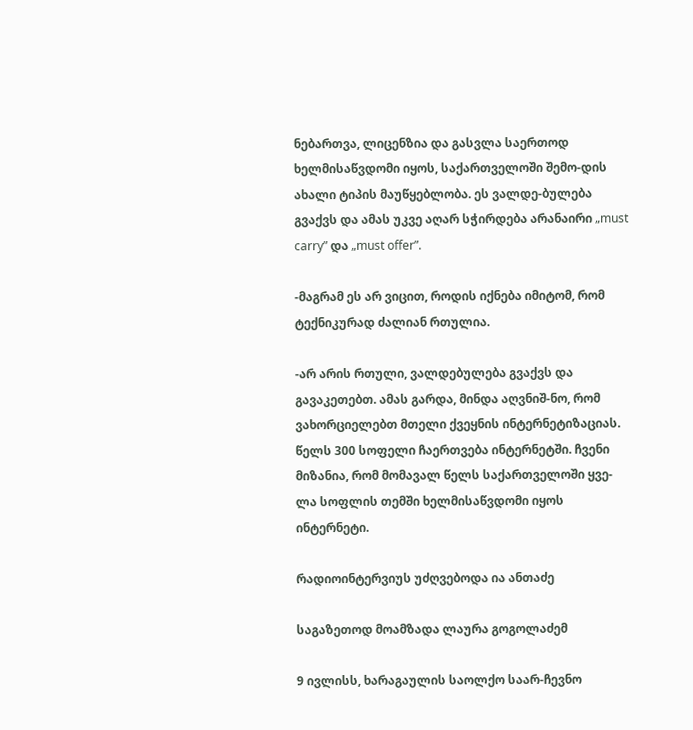ნებართვა, ლიცენზია და გასვლა საერთოდ ხელმისაწვდომი იყოს, საქართველოში შემო-დის ახალი ტიპის მაუწყებლობა. ეს ვალდე-ბულება გვაქვს და ამას უკვე აღარ სჭირდება არანაირი „must carry” და „must offer”.

-მაგრამ ეს არ ვიცით, როდის იქნება იმიტომ, რომ ტექნიკურად ძალიან რთულია.

-არ არის რთული, ვალდებულება გვაქვს და გავაკეთებთ. ამას გარდა, მინდა აღვნიშ-ნო, რომ ვახორციელებთ მთელი ქვეყნის ინტერნეტიზაციას. წელს 300 სოფელი ჩაერთვება ინტერნეტში. ჩვენი მიზანია, რომ მომავალ წელს საქართველოში ყვე-ლა სოფლის თემში ხელმისაწვდომი იყოს ინტერნეტი.

რადიოინტერვიუს უძღვებოდა ია ანთაძე

საგაზეთოდ მოამზადა ლაურა გოგოლაძემ

9 ივლისს, ხარაგაულის საოლქო საარ-ჩევნო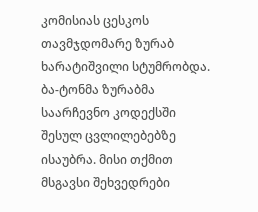კომისიას ცესკოს თავმჯდომარე ზურაბ ხარატიშვილი სტუმრობდა. ბა-ტონმა ზურაბმა საარჩევნო კოდექსში შესულ ცვლილებებზე ისაუბრა. მისი თქმით მსგავსი შეხვედრები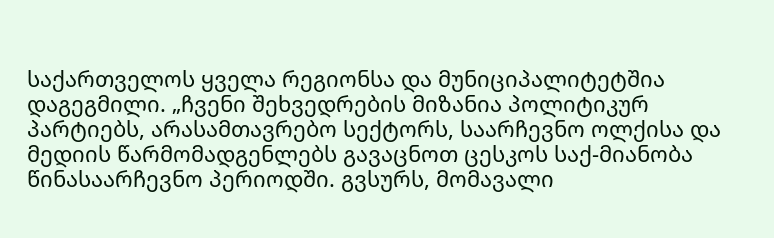საქართველოს ყველა რეგიონსა და მუნიციპალიტეტშია დაგეგმილი. „ჩვენი შეხვედრების მიზანია პოლიტიკურ პარტიებს, არასამთავრებო სექტორს, საარჩევნო ოლქისა და მედიის წარმომადგენლებს გავაცნოთ ცესკოს საქ-მიანობა წინასაარჩევნო პერიოდში. გვსურს, მომავალი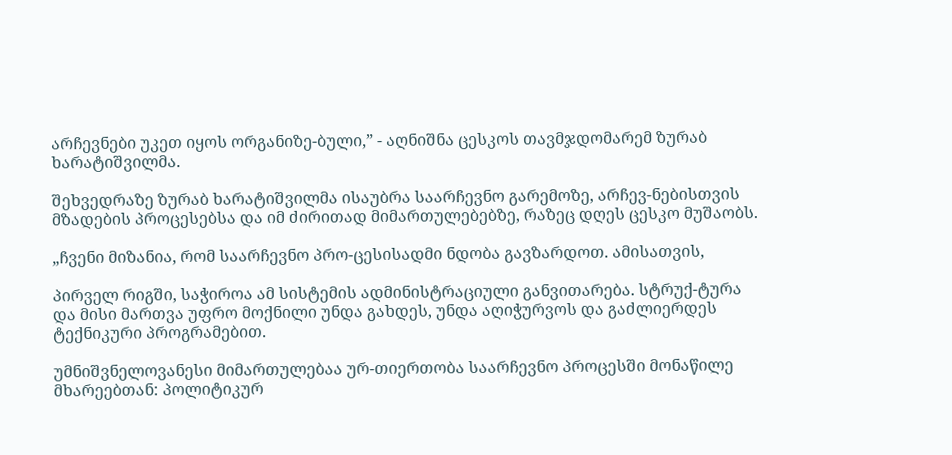არჩევნები უკეთ იყოს ორგანიზე-ბული,” - აღნიშნა ცესკოს თავმჯდომარემ ზურაბ ხარატიშვილმა.

შეხვედრაზე ზურაბ ხარატიშვილმა ისაუბრა საარჩევნო გარემოზე, არჩევ-ნებისთვის მზადების პროცესებსა და იმ ძირითად მიმართულებებზე, რაზეც დღეს ცესკო მუშაობს.

„ჩვენი მიზანია, რომ საარჩევნო პრო-ცესისადმი ნდობა გავზარდოთ. ამისათვის,

პირველ რიგში, საჭიროა ამ სისტემის ადმინისტრაციული განვითარება. სტრუქ-ტურა და მისი მართვა უფრო მოქნილი უნდა გახდეს, უნდა აღიჭურვოს და გაძლიერდეს ტექნიკური პროგრამებით.

უმნიშვნელოვანესი მიმართულებაა ურ-თიერთობა საარჩევნო პროცესში მონაწილე მხარეებთან: პოლიტიკურ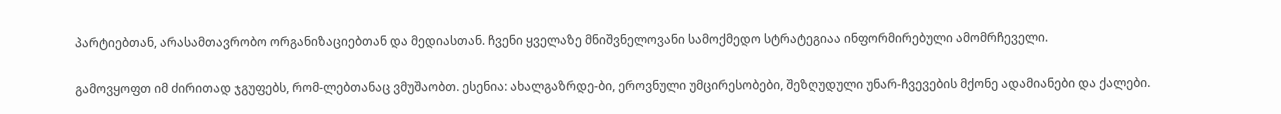პარტიებთან, არასამთავრობო ორგანიზაციებთან და მედიასთან. ჩვენი ყველაზე მნიშვნელოვანი სამოქმედო სტრატეგიაა ინფორმირებული ამომრჩეველი.

გამოვყოფთ იმ ძირითად ჯგუფებს, რომ-ლებთანაც ვმუშაობთ. ესენია: ახალგაზრდე-ბი, ეროვნული უმცირესობები, შეზღუდული უნარ-ჩვევების მქონე ადამიანები და ქალები.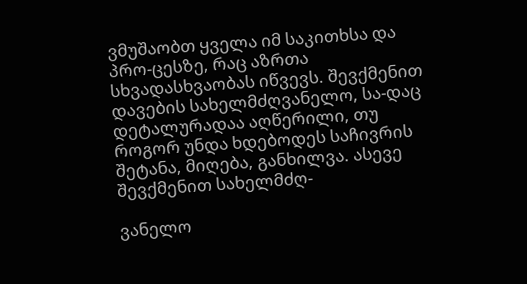ვმუშაობთ ყველა იმ საკითხსა და პრო-ცესზე, რაც აზრთა სხვადასხვაობას იწვევს. შევქმენით დავების სახელმძღვანელო, სა-დაც დეტალურადაა აღწერილი, თუ როგორ უნდა ხდებოდეს საჩივრის შეტანა, მიღება, განხილვა. ასევე შევქმენით სახელმძღ-

ვანელო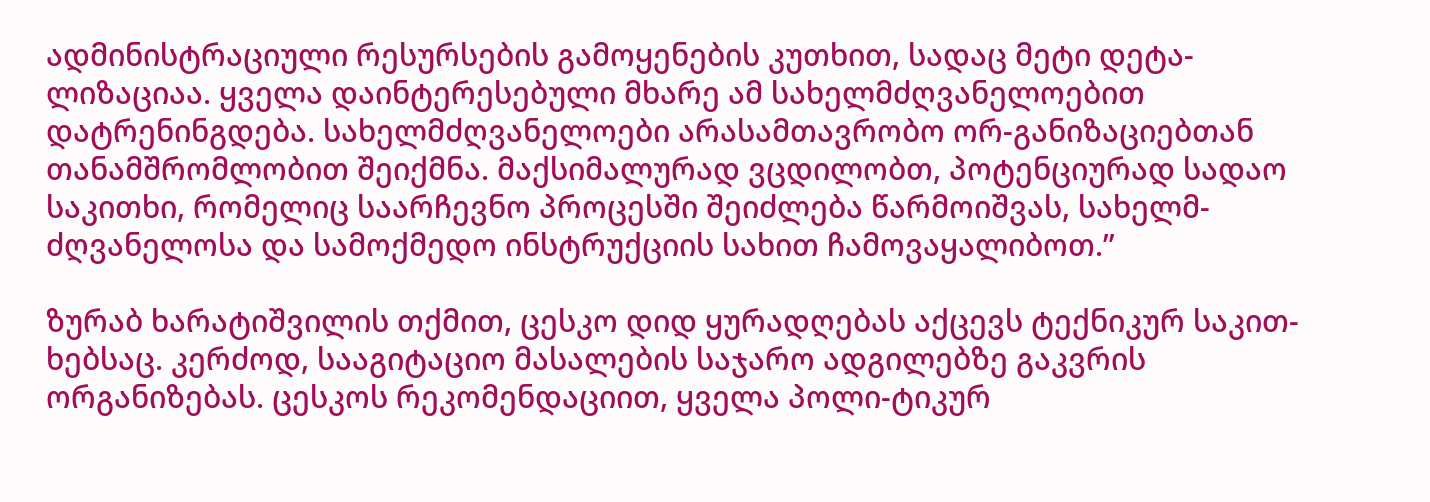ადმინისტრაციული რესურსების გამოყენების კუთხით, სადაც მეტი დეტა-ლიზაციაა. ყველა დაინტერესებული მხარე ამ სახელმძღვანელოებით დატრენინგდება. სახელმძღვანელოები არასამთავრობო ორ-განიზაციებთან თანამშრომლობით შეიქმნა. მაქსიმალურად ვცდილობთ, პოტენციურად სადაო საკითხი, რომელიც საარჩევნო პროცესში შეიძლება წარმოიშვას, სახელმ-ძღვანელოსა და სამოქმედო ინსტრუქციის სახით ჩამოვაყალიბოთ.”

ზურაბ ხარატიშვილის თქმით, ცესკო დიდ ყურადღებას აქცევს ტექნიკურ საკით-ხებსაც. კერძოდ, სააგიტაციო მასალების საჯარო ადგილებზე გაკვრის ორგანიზებას. ცესკოს რეკომენდაციით, ყველა პოლი-ტიკურ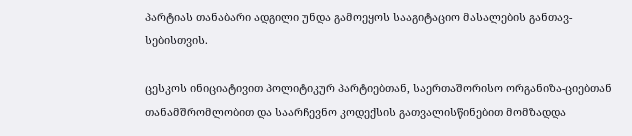პარტიას თანაბარი ადგილი უნდა გამოეყოს სააგიტაციო მასალების განთავ-სებისთვის.

ცესკოს ინიციატივით პოლიტიკურ პარტიებთან, საერთაშორისო ორგანიზა-ციებთან თანამშრომლობით და საარჩევნო კოდექსის გათვალისწინებით მომზადდა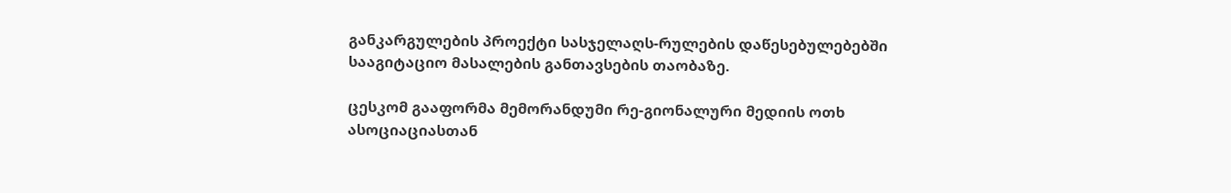განკარგულების პროექტი სასჯელაღს-რულების დაწესებულებებში სააგიტაციო მასალების განთავსების თაობაზე.

ცესკომ გააფორმა მემორანდუმი რე-გიონალური მედიის ოთხ ასოციაციასთან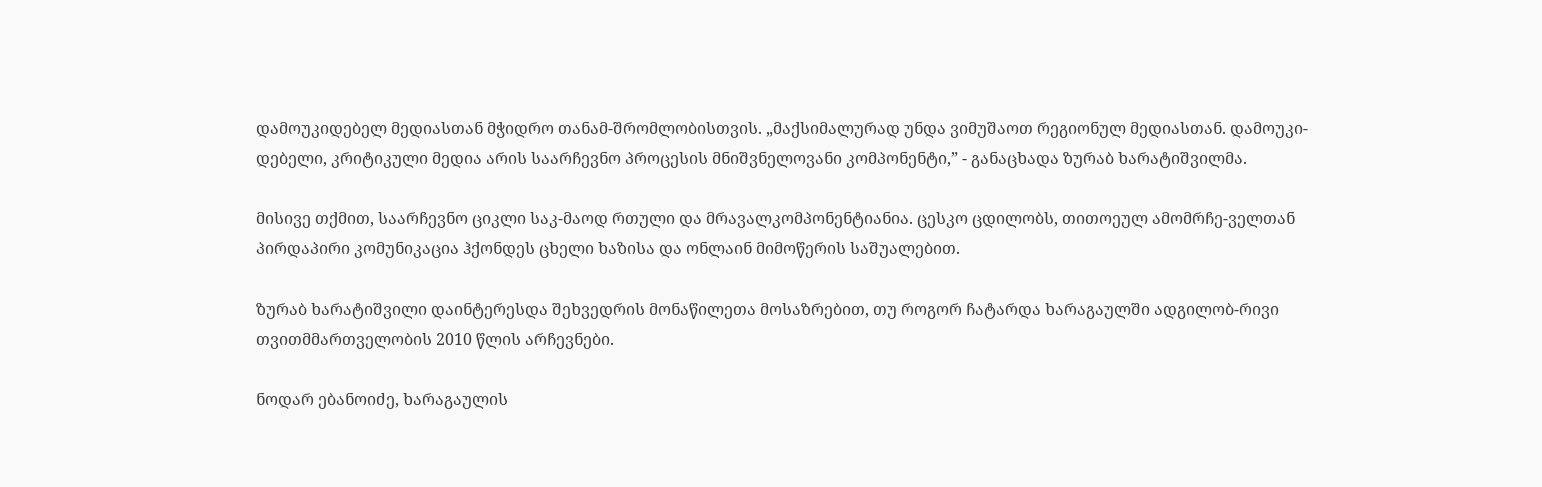დამოუკიდებელ მედიასთან მჭიდრო თანამ-შრომლობისთვის. „მაქსიმალურად უნდა ვიმუშაოთ რეგიონულ მედიასთან. დამოუკი-დებელი, კრიტიკული მედია არის საარჩევნო პროცესის მნიშვნელოვანი კომპონენტი,” - განაცხადა ზურაბ ხარატიშვილმა.

მისივე თქმით, საარჩევნო ციკლი საკ-მაოდ რთული და მრავალკომპონენტიანია. ცესკო ცდილობს, თითოეულ ამომრჩე-ველთან პირდაპირი კომუნიკაცია ჰქონდეს ცხელი ხაზისა და ონლაინ მიმოწერის საშუალებით.

ზურაბ ხარატიშვილი დაინტერესდა შეხვედრის მონაწილეთა მოსაზრებით, თუ როგორ ჩატარდა ხარაგაულში ადგილობ-რივი თვითმმართველობის 2010 წლის არჩევნები.

ნოდარ ებანოიძე, ხარაგაულის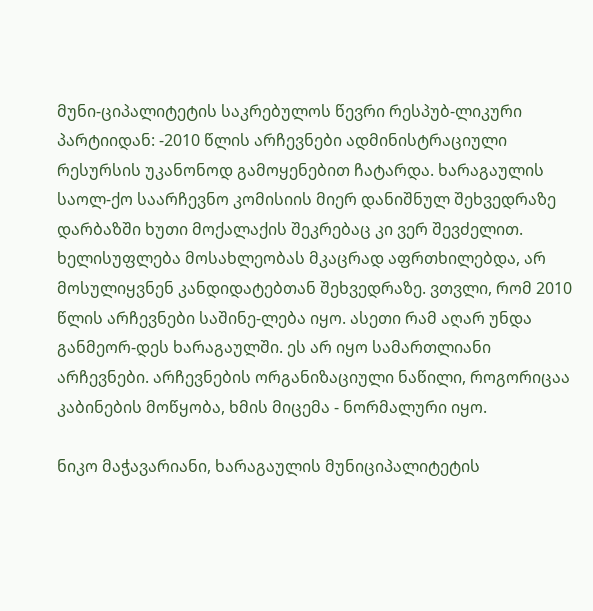მუნი-ციპალიტეტის საკრებულოს წევრი რესპუბ-ლიკური პარტიიდან: -2010 წლის არჩევნები ადმინისტრაციული რესურსის უკანონოდ გამოყენებით ჩატარდა. ხარაგაულის საოლ-ქო საარჩევნო კომისიის მიერ დანიშნულ შეხვედრაზე დარბაზში ხუთი მოქალაქის შეკრებაც კი ვერ შევძელით. ხელისუფლება მოსახლეობას მკაცრად აფრთხილებდა, არ მოსულიყვნენ კანდიდატებთან შეხვედრაზე. ვთვლი, რომ 2010 წლის არჩევნები საშინე-ლება იყო. ასეთი რამ აღარ უნდა განმეორ-დეს ხარაგაულში. ეს არ იყო სამართლიანი არჩევნები. არჩევნების ორგანიზაციული ნაწილი, როგორიცაა კაბინების მოწყობა, ხმის მიცემა - ნორმალური იყო.

ნიკო მაჭავარიანი, ხარაგაულის მუნიციპალიტეტის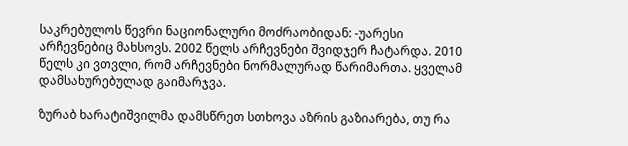საკრებულოს წევრი ნაციონალური მოძრაობიდან: -უარესი არჩევნებიც მახსოვს. 2002 წელს არჩევნები შვიდჯერ ჩატარდა. 2010 წელს კი ვთვლი, რომ არჩევნები ნორმალურად წარიმართა. ყველამ დამსახურებულად გაიმარჯვა.

ზურაბ ხარატიშვილმა დამსწრეთ სთხოვა აზრის გაზიარება, თუ რა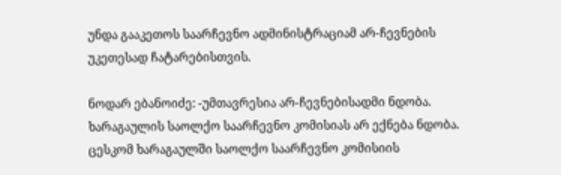უნდა გააკეთოს საარჩევნო ადმინისტრაციამ არ-ჩევნების უკეთესად ჩატარებისთვის.

ნოდარ ებანოიძე: -უმთავრესია არ-ჩევნებისადმი ნდობა. ხარაგაულის საოლქო საარჩევნო კომისიას არ ექნება ნდობა. ცესკომ ხარაგაულში საოლქო საარჩევნო კომისიის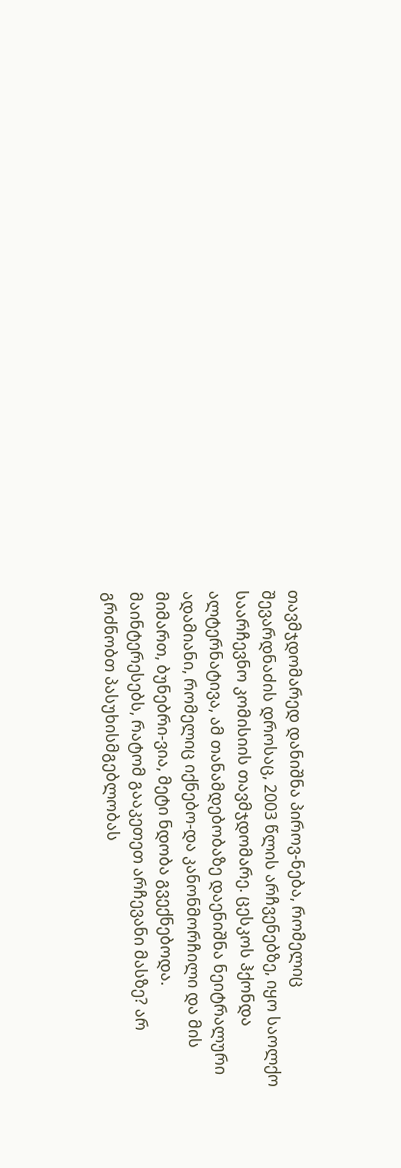თავმჯდომარედ დანიშნა პიროვ-ნება, რომელიც შევარდნაძის დროსაც, 2003 წლის არჩვენებზე, იყო საოლქო საარჩევნო კომისიის თავმჯდომარე. ცესკოს ჰქონდა ალტერნატივა, ამ თანამდებობაზე დაენიშნა ნეიტრალური ადამიანი, რომელიც იქნებო-და კანონმორჩილი და მის მიმართ, ბუნებრი-ვია, მეტი ნდობა გვექნებოდა. მაინტერესებს, რატომ გააკეთეთ არჩევანი მასზე? არ გრძნობთ პასუხისმგებლობას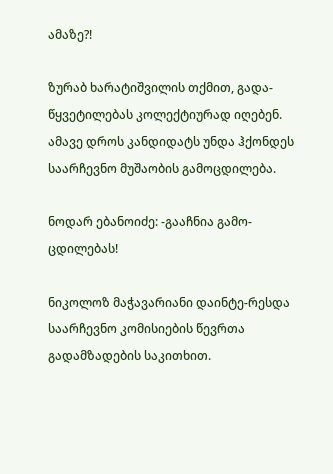ამაზე?!

ზურაბ ხარატიშვილის თქმით, გადა-წყვეტილებას კოლექტიურად იღებენ. ამავე დროს კანდიდატს უნდა ჰქონდეს საარჩევნო მუშაობის გამოცდილება.

ნოდარ ებანოიძე: -გააჩნია გამო-ცდილებას!

ნიკოლოზ მაჭავარიანი დაინტე-რესდა საარჩევნო კომისიების წევრთა გადამზადების საკითხით.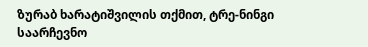ზურაბ ხარატიშვილის თქმით, ტრე-ნინგი საარჩევნო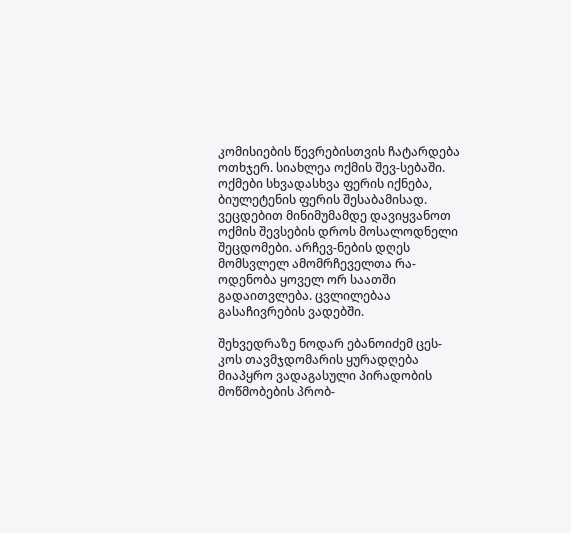კომისიების წევრებისთვის ჩატარდება ოთხჯერ. სიახლეა ოქმის შევ-სებაში. ოქმები სხვადასხვა ფერის იქნება, ბიულეტენის ფერის შესაბამისად. ვეცდებით მინიმუმამდე დავიყვანოთ ოქმის შევსების დროს მოსალოდნელი შეცდომები. არჩევ-ნების დღეს მომსვლელ ამომრჩეველთა რა-ოდენობა ყოველ ორ საათში გადაითვლება. ცვლილებაა გასაჩივრების ვადებში.

შეხვედრაზე ნოდარ ებანოიძემ ცეს-კოს თავმჯდომარის ყურადღება მიაპყრო ვადაგასული პირადობის მოწმობების პრობ-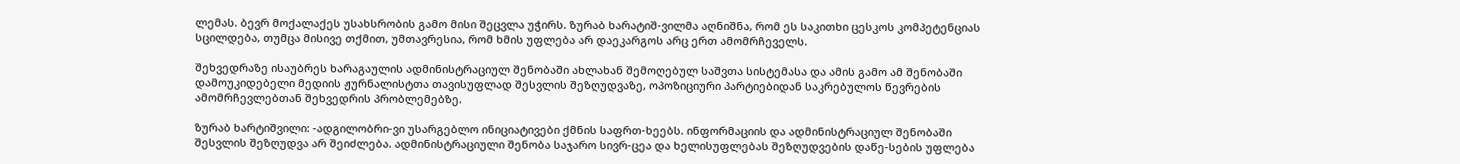ლემას. ბევრ მოქალაქეს უსახსრობის გამო მისი შეცვლა უჭირს. ზურაბ ხარატიშ-ვილმა აღნიშნა, რომ ეს საკითხი ცესკოს კომპეტენციას სცილდება, თუმცა მისივე თქმით, უმთავრესია, რომ ხმის უფლება არ დაეკარგოს არც ერთ ამომრჩეველს.

შეხვედრაზე ისაუბრეს ხარაგაულის ადმინისტრაციულ შენობაში ახლახან შემოღებულ საშვთა სისტემასა და ამის გამო ამ შენობაში დამოუკიდებელი მედიის ჟურნალისტთა თავისუფლად შესვლის შეზღუდვაზე, ოპოზიციური პარტიებიდან საკრებულოს წევრების ამომრჩევლებთან შეხვედრის პრობლემებზე.

ზურაბ ხარტიშვილი: -ადგილობრი-ვი უსარგებლო ინიციატივები ქმნის საფრთ-ხეებს. ინფორმაციის და ადმინისტრაციულ შენობაში შესვლის შეზღუდვა არ შეიძლება. ადმინისტრაციული შენობა საჯარო სივრ-ცეა და ხელისუფლებას შეზღუდვების დაწე-სების უფლება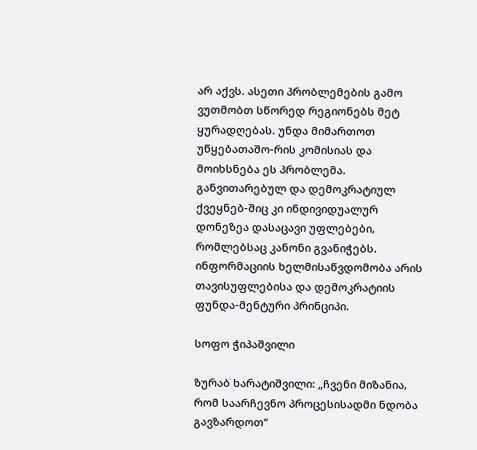არ აქვს. ასეთი პრობლემების გამო ვუთმობთ სწორედ რეგიონებს მეტ ყურადღებას. უნდა მიმართოთ უწყებათაშო-რის კომისიას და მოიხსნება ეს პრობლემა. განვითარებულ და დემოკრატიულ ქვეყნებ-შიც კი ინდივიდუალურ დონეზეა დასაცავი უფლებები, რომლებსაც კანონი გვანიჭებს. ინფორმაციის ხელმისაწვდომობა არის თავისუფლებისა და დემოკრატიის ფუნდა-მენტური პრინციპი.

სოფო ჭიპაშვილი

ზურაბ ხარატიშვილი: „ჩვენი მიზანია, რომ საარჩევნო პროცესისადმი ნდობა გავზარდოთ“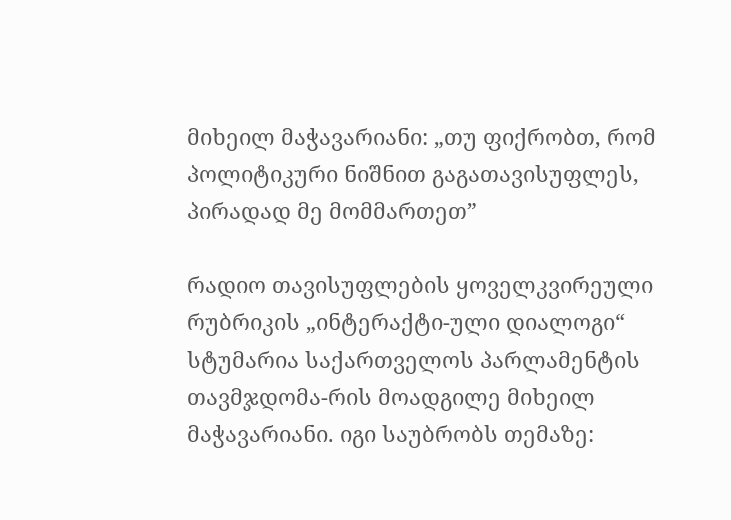მიხეილ მაჭავარიანი: „თუ ფიქრობთ, რომ პოლიტიკური ნიშნით გაგათავისუფლეს, პირადად მე მომმართეთ”

რადიო თავისუფლების ყოველკვირეული რუბრიკის „ინტერაქტი-ული დიალოგი“ სტუმარია საქართველოს პარლამენტის თავმჯდომა-რის მოადგილე მიხეილ მაჭავარიანი. იგი საუბრობს თემაზე: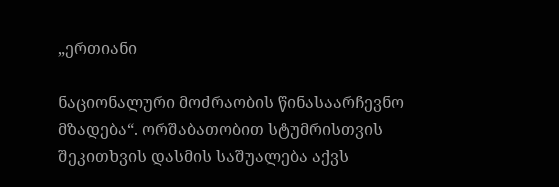„ერთიანი

ნაციონალური მოძრაობის წინასაარჩევნო მზადება“. ორშაბათობით სტუმრისთვის შეკითხვის დასმის საშუალება აქვს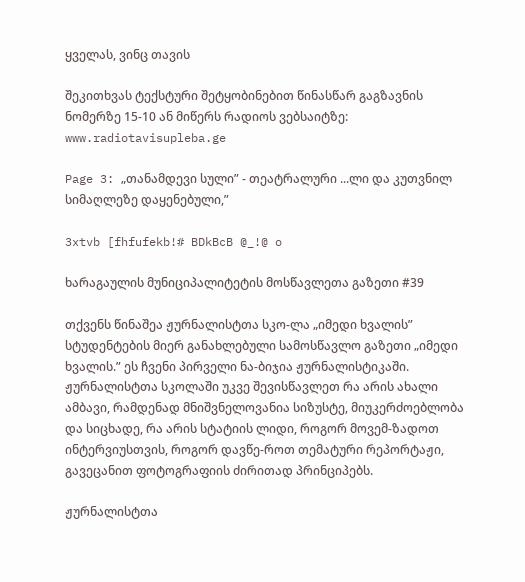ყველას, ვინც თავის

შეკითხვას ტექსტური შეტყობინებით წინასწარ გაგზავნის ნომერზე 15-10 ან მიწერს რადიოს ვებსაიტზე: www.radiotavisupleba.ge

Page 3: „თანამდევი სული” - თეატრალური ...ლი და კუთვნილ სიმაღლეზე დაყენებული,”

3xtvb [fhfufekb!# BDkBcB @_!@ o

ხარაგაულის მუნიციპალიტეტის მოსწავლეთა გაზეთი #39

თქვენს წინაშეა ჟურნალისტთა სკო-ლა „იმედი ხვალის” სტუდენტების მიერ განახლებული სამოსწავლო გაზეთი „იმედი ხვალის.” ეს ჩვენი პირველი ნა-ბიჯია ჟურნალისტიკაში. ჟურნალისტთა სკოლაში უკვე შევისწავლეთ რა არის ახალი ამბავი, რამდენად მნიშვნელოვანია სიზუსტე, მიუკერძოებლობა და სიცხადე, რა არის სტატიის ლიდი, როგორ მოვემ-ზადოთ ინტერვიუსთვის, როგორ დავწე-როთ თემატური რეპორტაჟი, გავეცანით ფოტოგრაფიის ძირითად პრინციპებს.

ჟურნალისტთა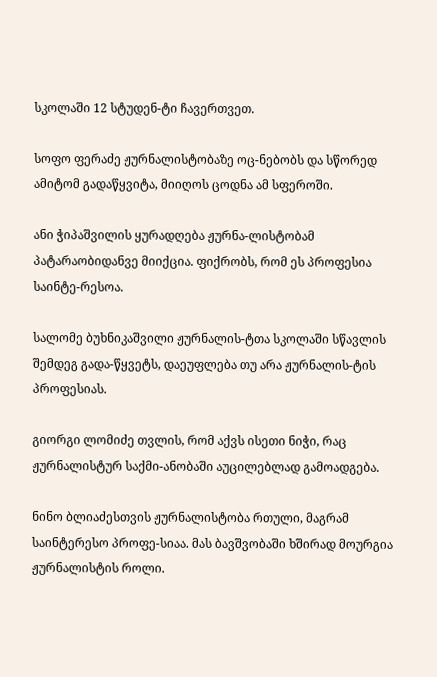სკოლაში 12 სტუდენ-ტი ჩავერთვეთ.

სოფო ფერაძე ჟურნალისტობაზე ოც-ნებობს და სწორედ ამიტომ გადაწყვიტა, მიიღოს ცოდნა ამ სფეროში.

ანი ჭიპაშვილის ყურადღება ჟურნა-ლისტობამ პატარაობიდანვე მიიქცია. ფიქრობს, რომ ეს პროფესია საინტე-რესოა.

სალომე ბუხნიკაშვილი ჟურნალის-ტთა სკოლაში სწავლის შემდეგ გადა-წყვეტს, დაეუფლება თუ არა ჟურნალის-ტის პროფესიას.

გიორგი ლომიძე თვლის, რომ აქვს ისეთი ნიჭი, რაც ჟურნალისტურ საქმი-ანობაში აუცილებლად გამოადგება.

ნინო ბლიაძესთვის ჟურნალისტობა რთული, მაგრამ საინტერესო პროფე-სიაა. მას ბავშვობაში ხშირად მოურგია ჟურნალისტის როლი.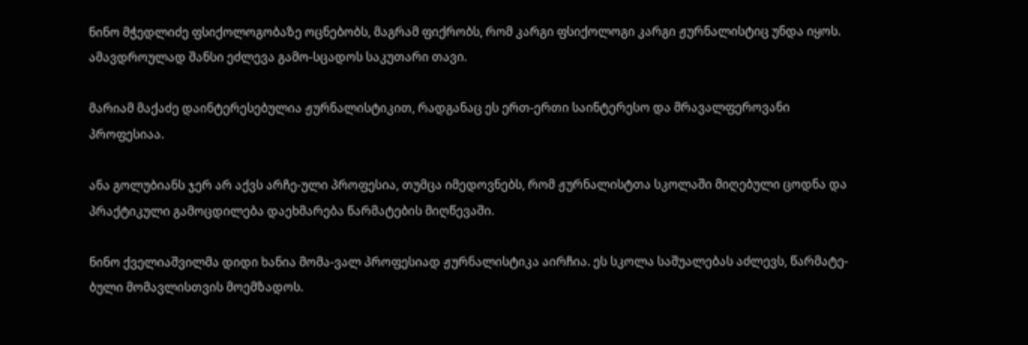ნინო მჭედლიძე ფსიქოლოგობაზე ოცნებობს, მაგრამ ფიქრობს, რომ კარგი ფსიქოლოგი კარგი ჟურნალისტიც უნდა იყოს. ამავდროულად შანსი ეძლევა გამო-სცადოს საკუთარი თავი.

მარიამ მაქაძე დაინტერესებულია ჟურნალისტიკით, რადგანაც ეს ერთ-ერთი საინტერესო და მრავალფეროვანი პროფესიაა.

ანა გოლუბიანს ჯერ არ აქვს არჩე-ული პროფესია, თუმცა იმედოვნებს, რომ ჟურნალისტთა სკოლაში მიღებული ცოდნა და პრაქტიკული გამოცდილება დაეხმარება წარმატების მიღწევაში.

ნინო ქველიაშვილმა დიდი ხანია მომა-ვალ პროფესიად ჟურნალისტიკა აირჩია. ეს სკოლა საშუალებას აძლევს, წარმატე-ბული მომავლისთვის მოემზადოს.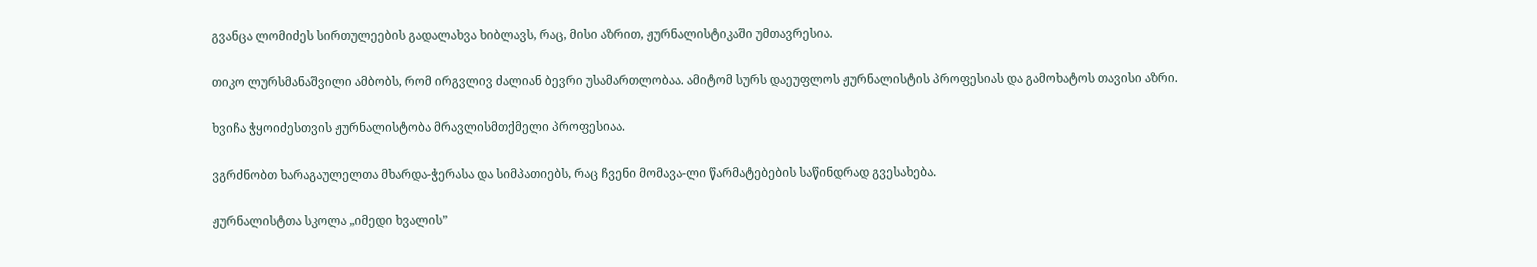გვანცა ლომიძეს სირთულეების გადალახვა ხიბლავს, რაც, მისი აზრით, ჟურნალისტიკაში უმთავრესია.

თიკო ლურსმანაშვილი ამბობს, რომ ირგვლივ ძალიან ბევრი უსამართლობაა. ამიტომ სურს დაეუფლოს ჟურნალისტის პროფესიას და გამოხატოს თავისი აზრი.

ხვიჩა ჭყოიძესთვის ჟურნალისტობა მრავლისმთქმელი პროფესიაა.

ვგრძნობთ ხარაგაულელთა მხარდა-ჭერასა და სიმპათიებს, რაც ჩვენი მომავა-ლი წარმატებების საწინდრად გვესახება.

ჟურნალისტთა სკოლა „იმედი ხვალის”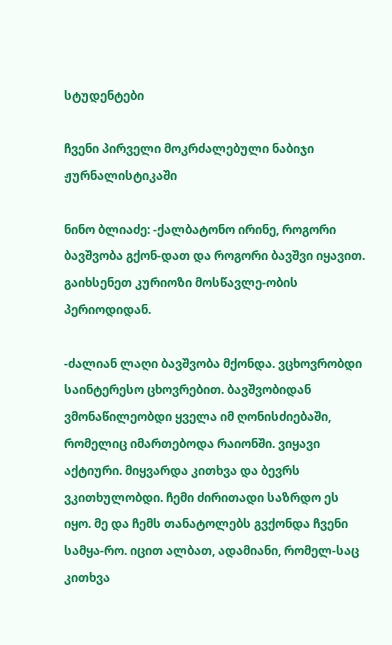სტუდენტები

ჩვენი პირველი მოკრძალებული ნაბიჯი ჟურნალისტიკაში

ნინო ბლიაძე: -ქალბატონო ირინე, როგორი ბავშვობა გქონ-დათ და როგორი ბავშვი იყავით. გაიხსენეთ კურიოზი მოსწავლე-ობის პერიოდიდან.

-ძალიან ლაღი ბავშვობა მქონდა. ვცხოვრობდი საინტერესო ცხოვრებით. ბავშვობიდან ვმონაწილეობდი ყველა იმ ღონისძიებაში, რომელიც იმართებოდა რაიონში. ვიყავი აქტიური. მიყვარდა კითხვა და ბევრს ვკითხულობდი. ჩემი ძირითადი საზრდო ეს იყო. მე და ჩემს თანატოლებს გვქონდა ჩვენი სამყა-რო. იცით ალბათ, ადამიანი, რომელ-საც კითხვა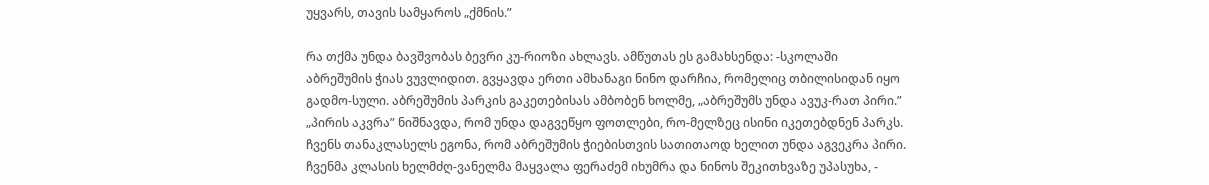უყვარს, თავის სამყაროს „ქმნის.”

რა თქმა უნდა ბავშვობას ბევრი კუ-რიოზი ახლავს. ამწუთას ეს გამახსენდა: -სკოლაში აბრეშუმის ჭიას ვუვლიდით. გვყავდა ერთი ამხანაგი ნინო დარჩია, რომელიც თბილისიდან იყო გადმო-სული. აბრეშუმის პარკის გაკეთებისას ამბობენ ხოლმე, „აბრეშუმს უნდა ავუკ-რათ პირი.” „პირის აკვრა” ნიშნავდა, რომ უნდა დაგვეწყო ფოთლები, რო-მელზეც ისინი იკეთებდნენ პარკს. ჩვენს თანაკლასელს ეგონა, რომ აბრეშუმის ჭიებისთვის სათითაოდ ხელით უნდა აგვეკრა პირი. ჩვენმა კლასის ხელმძღ-ვანელმა მაყვალა ფერაძემ იხუმრა და ნინოს შეკითხვაზე უპასუხა, -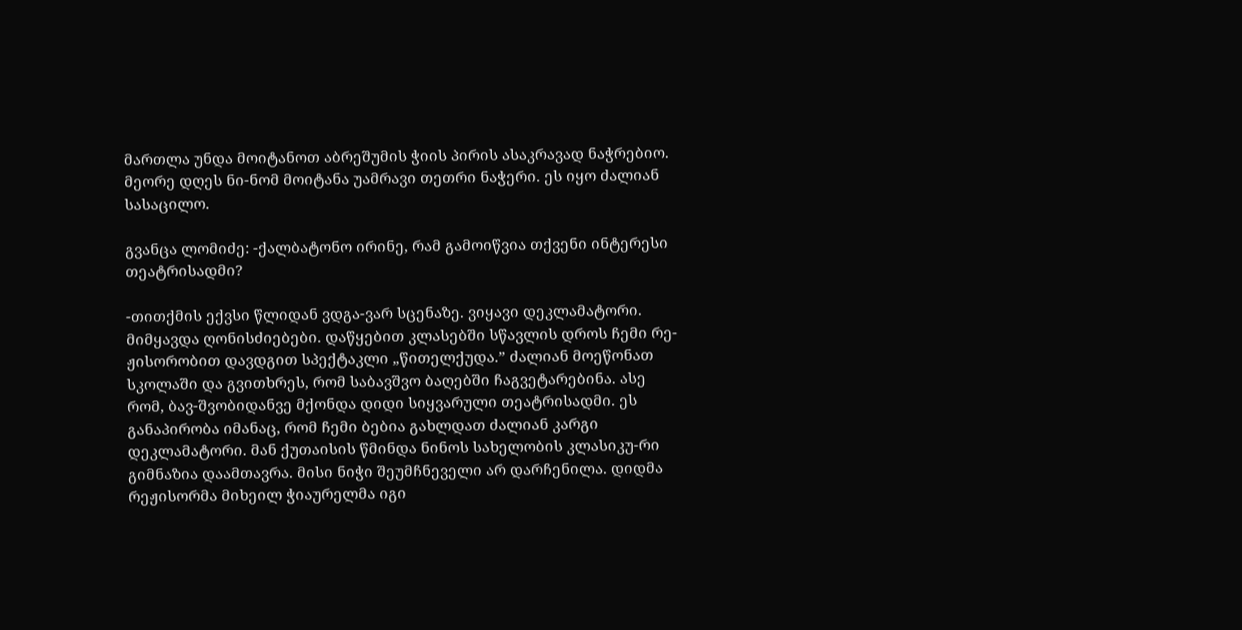მართლა უნდა მოიტანოთ აბრეშუმის ჭიის პირის ასაკრავად ნაჭრებიო. მეორე დღეს ნი-ნომ მოიტანა უამრავი თეთრი ნაჭერი. ეს იყო ძალიან სასაცილო.

გვანცა ლომიძე: -ქალბატონო ირინე, რამ გამოიწვია თქვენი ინტერესი თეატრისადმი?

-თითქმის ექვსი წლიდან ვდგა-ვარ სცენაზე. ვიყავი დეკლამატორი. მიმყავდა ღონისძიებები. დაწყებით კლასებში სწავლის დროს ჩემი რე-ჟისორობით დავდგით სპექტაკლი „წითელქუდა.” ძალიან მოეწონათ სკოლაში და გვითხრეს, რომ საბავშვო ბაღებში ჩაგვეტარებინა. ასე რომ, ბავ-შვობიდანვე მქონდა დიდი სიყვარული თეატრისადმი. ეს განაპირობა იმანაც, რომ ჩემი ბებია გახლდათ ძალიან კარგი დეკლამატორი. მან ქუთაისის წმინდა ნინოს სახელობის კლასიკუ-რი გიმნაზია დაამთავრა. მისი ნიჭი შეუმჩნეველი არ დარჩენილა. დიდმა რეჟისორმა მიხეილ ჭიაურელმა იგი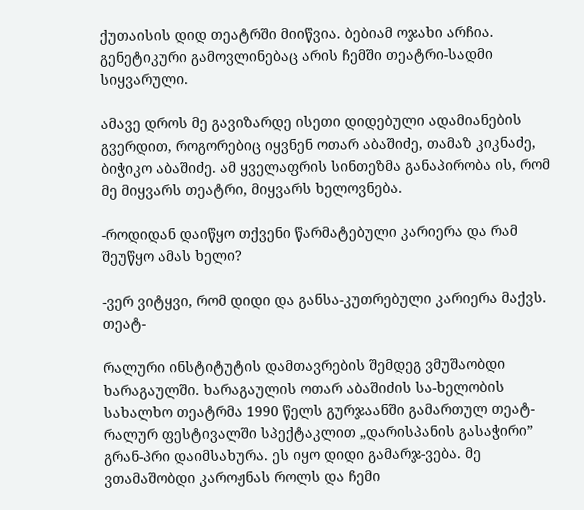ქუთაისის დიდ თეატრში მიიწვია. ბებიამ ოჯახი არჩია. გენეტიკური გამოვლინებაც არის ჩემში თეატრი-სადმი სიყვარული.

ამავე დროს მე გავიზარდე ისეთი დიდებული ადამიანების გვერდით, როგორებიც იყვნენ ოთარ აბაშიძე, თამაზ კიკნაძე, ბიჭიკო აბაშიძე. ამ ყველაფრის სინთეზმა განაპირობა ის, რომ მე მიყვარს თეატრი, მიყვარს ხელოვნება.

-როდიდან დაიწყო თქვენი წარმატებული კარიერა და რამ შეუწყო ამას ხელი?

-ვერ ვიტყვი, რომ დიდი და განსა-კუთრებული კარიერა მაქვს. თეატ-

რალური ინსტიტუტის დამთავრების შემდეგ ვმუშაობდი ხარაგაულში. ხარაგაულის ოთარ აბაშიძის სა-ხელობის სახალხო თეატრმა 1990 წელს გურჯაანში გამართულ თეატ-რალურ ფესტივალში სპექტაკლით „დარისპანის გასაჭირი” გრან-პრი დაიმსახურა. ეს იყო დიდი გამარჯ-ვება. მე ვთამაშობდი კაროჟნას როლს და ჩემი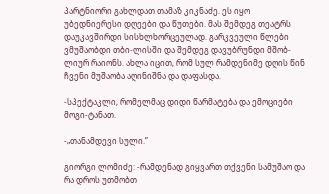პარტნიორი გახლდათ თამაზ კიკნაძე. ეს იყო უბედნიერესი დღეები და წუთები. მას შემდეგ თეატრს დაუკავშირდი სისხლხორცეულად. გარკვეული წლები ვმუშაობდი თბი-ლისში და შემდეგ დავუბრუნდი მშობ-ლიურ რაიონს. ახლა იცით, რომ სულ რამდენიმე დღის წინ ჩვენი მუშაობა აღინიშნა და დაფასდა.

-სპექტაკლი, რომელმაც დიდი წარმატება და ემოციები მოგი-ტანათ.

-„თანამდევი სული.”

გიორგი ლომიძე: -რამდენად გიყვართ თქვენი სამუშაო და რა დროს უთმობთ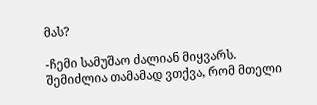მას?

-ჩემი სამუშაო ძალიან მიყვარს. შემიძლია თამამად ვთქვა, რომ მთელი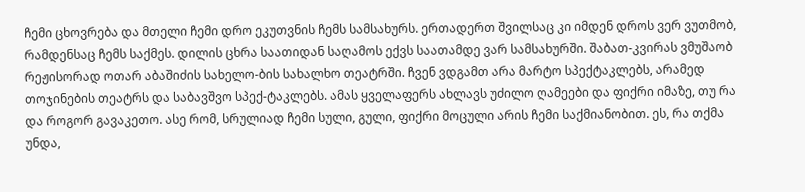ჩემი ცხოვრება და მთელი ჩემი დრო ეკუთვნის ჩემს სამსახურს. ერთადერთ შვილსაც კი იმდენ დროს ვერ ვუთმობ, რამდენსაც ჩემს საქმეს. დილის ცხრა საათიდან საღამოს ექვს საათამდე ვარ სამსახურში. შაბათ-კვირას ვმუშაობ რეჟისორად ოთარ აბაშიძის სახელო-ბის სახალხო თეატრში. ჩვენ ვდგამთ არა მარტო სპექტაკლებს, არამედ თოჯინების თეატრს და საბავშვო სპექ-ტაკლებს. ამას ყველაფერს ახლავს უძილო ღამეები და ფიქრი იმაზე, თუ რა და როგორ გავაკეთო. ასე რომ, სრულიად ჩემი სული, გული, ფიქრი მოცული არის ჩემი საქმიანობით. ეს, რა თქმა უნდა,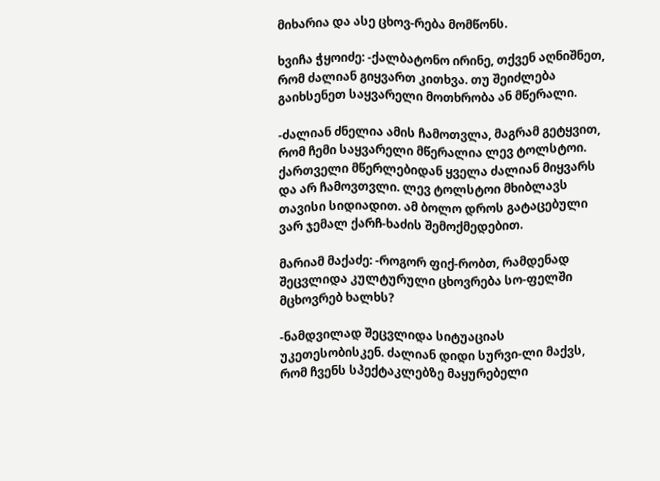მიხარია და ასე ცხოვ-რება მომწონს.

ხვიჩა ჭყოიძე: -ქალბატონო ირინე, თქვენ აღნიშნეთ, რომ ძალიან გიყვართ კითხვა. თუ შეიძლება გაიხსენეთ საყვარელი მოთხრობა ან მწერალი.

-ძალიან ძნელია ამის ჩამოთვლა, მაგრამ გეტყვით, რომ ჩემი საყვარელი მწერალია ლევ ტოლსტოი. ქართველი მწერლებიდან ყველა ძალიან მიყვარს და არ ჩამოვთვლი. ლევ ტოლსტოი მხიბლავს თავისი სიდიადით. ამ ბოლო დროს გატაცებული ვარ ჯემალ ქარჩ-ხაძის შემოქმედებით.

მარიამ მაქაძე: -როგორ ფიქ-რობთ, რამდენად შეცვლიდა კულტურული ცხოვრება სო-ფელში მცხოვრებ ხალხს?

-ნამდვილად შეცვლიდა სიტუაციას უკეთესობისკენ. ძალიან დიდი სურვი-ლი მაქვს, რომ ჩვენს სპექტაკლებზე მაყურებელი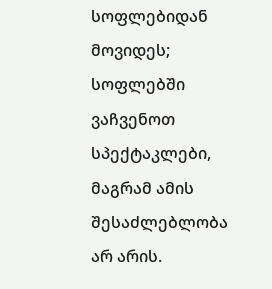სოფლებიდან მოვიდეს; სოფლებში ვაჩვენოთ სპექტაკლები, მაგრამ ამის შესაძლებლობა არ არის.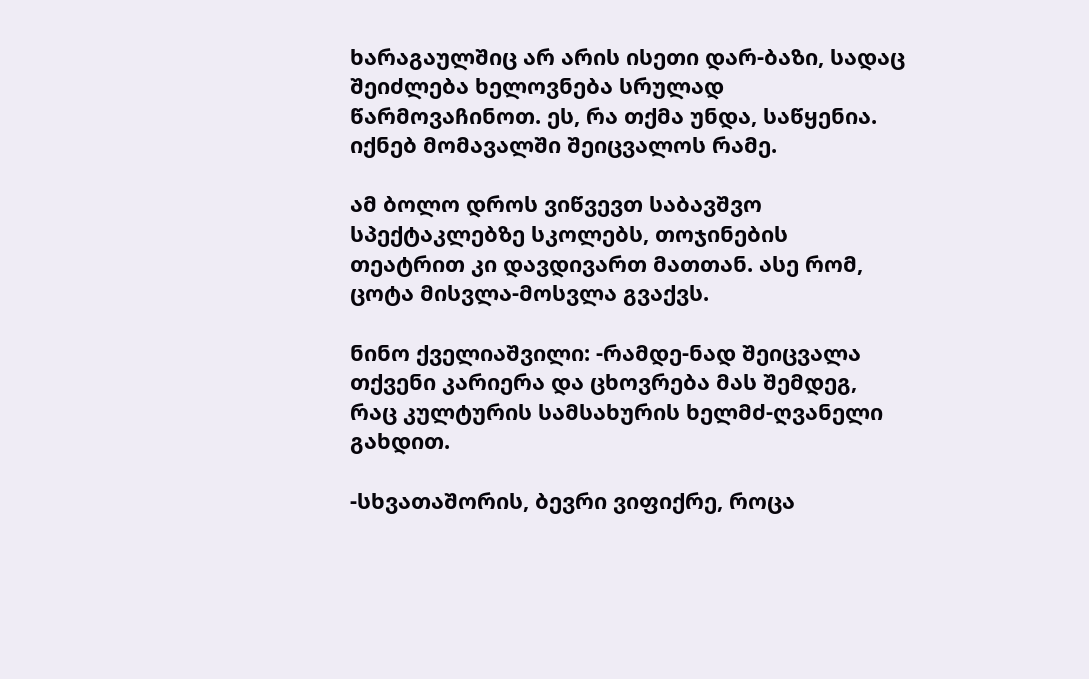ხარაგაულშიც არ არის ისეთი დარ-ბაზი, სადაც შეიძლება ხელოვნება სრულად წარმოვაჩინოთ. ეს, რა თქმა უნდა, საწყენია. იქნებ მომავალში შეიცვალოს რამე.

ამ ბოლო დროს ვიწვევთ საბავშვო სპექტაკლებზე სკოლებს, თოჯინების თეატრით კი დავდივართ მათთან. ასე რომ, ცოტა მისვლა-მოსვლა გვაქვს.

ნინო ქველიაშვილი: -რამდე-ნად შეიცვალა თქვენი კარიერა და ცხოვრება მას შემდეგ, რაც კულტურის სამსახურის ხელმძ-ღვანელი გახდით.

-სხვათაშორის, ბევრი ვიფიქრე, როცა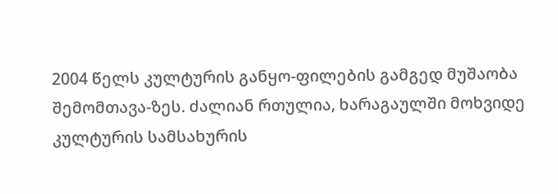2004 წელს კულტურის განყო-ფილების გამგედ მუშაობა შემომთავა-ზეს. ძალიან რთულია, ხარაგაულში მოხვიდე კულტურის სამსახურის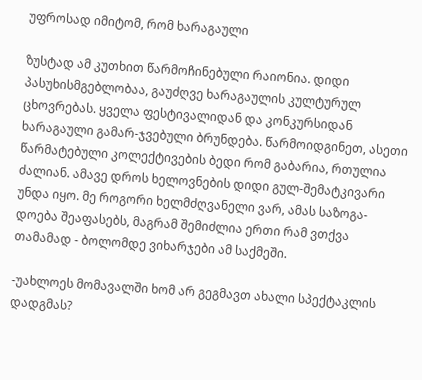უფროსად იმიტომ, რომ ხარაგაული

ზუსტად ამ კუთხით წარმოჩინებული რაიონია. დიდი პასუხისმგებლობაა, გაუძღვე ხარაგაულის კულტურულ ცხოვრებას. ყველა ფესტივალიდან და კონკურსიდან ხარაგაული გამარ-ჯვებული ბრუნდება. წარმოიდგინეთ, ასეთი წარმატებული კოლექტივების ბედი რომ გაბარია, რთულია ძალიან. ამავე დროს ხელოვნების დიდი გულ-შემატკივარი უნდა იყო. მე როგორი ხელმძღვანელი ვარ, ამას საზოგა-დოება შეაფასებს, მაგრამ შემიძლია ერთი რამ ვთქვა თამამად - ბოლომდე ვიხარჯები ამ საქმეში.

-უახლოეს მომავალში ხომ არ გეგმავთ ახალი სპექტაკლის დადგმას?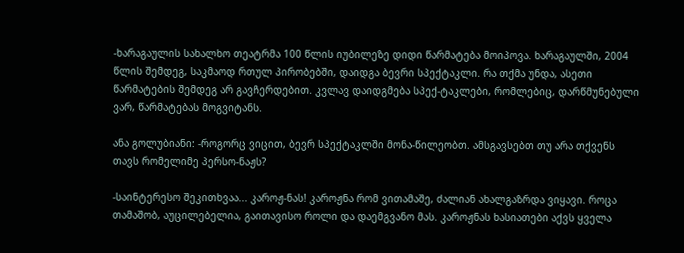-ხარაგაულის სახალხო თეატრმა 100 წლის იუბილეზე დიდი წარმატება მოიპოვა. ხარაგაულში, 2004 წლის შემდეგ, საკმაოდ რთულ პირობებში, დაიდგა ბევრი სპექტაკლი. რა თქმა უნდა, ასეთი წარმატების შემდეგ არ გავჩერდებით. კვლავ დაიდგმება სპექ-ტაკლები, რომლებიც, დარწმუნებული ვარ, წარმატებას მოგვიტანს.

ანა გოლუბიანი: -როგორც ვიცით, ბევრ სპექტაკლში მონა-წილეობთ. ამსგავსებთ თუ არა თქვენს თავს რომელიმე პერსო-ნაჟს?

-საინტერესო შეკითხვაა... კაროჟ-ნას! კაროჟნა რომ ვითამაშე, ძალიან ახალგაზრდა ვიყავი. როცა თამაშობ, აუცილებელია, გაითავისო როლი და დაემგვანო მას. კაროჟნას ხასიათები აქვს ყველა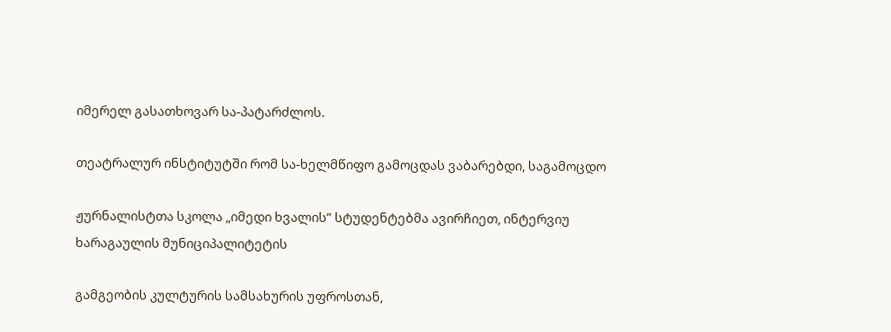იმერელ გასათხოვარ სა-პატარძლოს.

თეატრალურ ინსტიტუტში რომ სა-ხელმწიფო გამოცდას ვაბარებდი, საგამოცდო

ჟურნალისტთა სკოლა „იმედი ხვალის” სტუდენტებმა ავირჩიეთ, ინტერვიუ ხარაგაულის მუნიციპალიტეტის

გამგეობის კულტურის სამსახურის უფროსთან,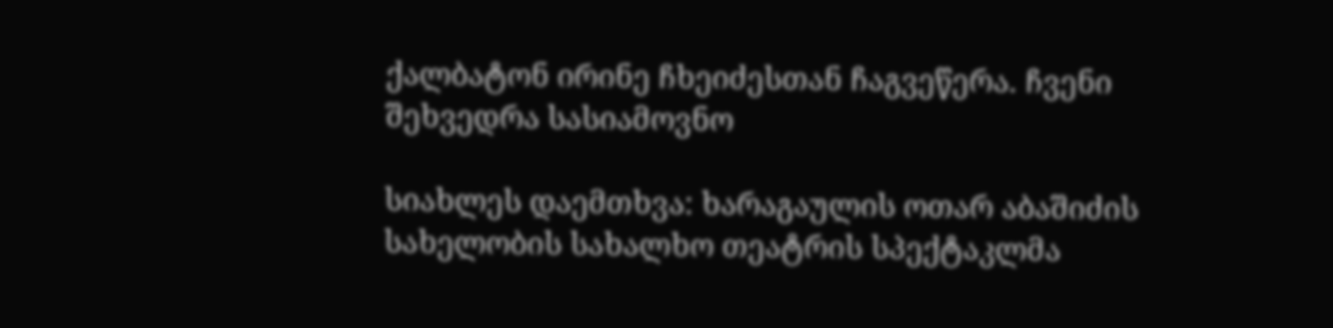ქალბატონ ირინე ჩხეიძესთან ჩაგვეწერა. ჩვენი შეხვედრა სასიამოვნო

სიახლეს დაემთხვა: ხარაგაულის ოთარ აბაშიძის სახელობის სახალხო თეატრის სპექტაკლმა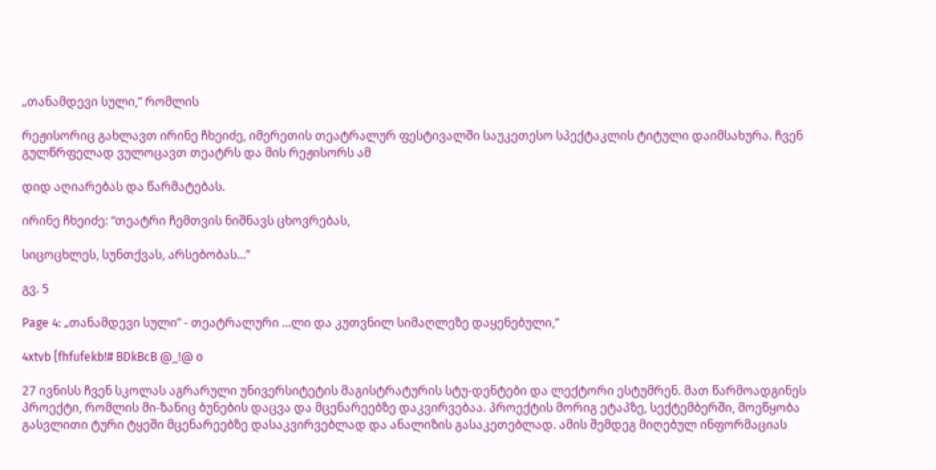„თანამდევი სული,” რომლის

რეჟისორიც გახლავთ ირინე ჩხეიძე, იმერეთის თეატრალურ ფესტივალში საუკეთესო სპექტაკლის ტიტული დაიმსახურა. ჩვენ გულწრფელად ვულოცავთ თეატრს და მის რეჟისორს ამ

დიდ აღიარებას და წარმატებას.

ირინე ჩხეიძე: “თეატრი ჩემთვის ნიშნავს ცხოვრებას,

სიცოცხლეს, სუნთქვას, არსებობას...”

გვ. 5

Page 4: „თანამდევი სული” - თეატრალური ...ლი და კუთვნილ სიმაღლეზე დაყენებული,”

4xtvb [fhfufekb!# BDkBcB @_!@ o

27 ივნისს ჩვენ სკოლას აგრარული უნივერსიტეტის მაგისტრატურის სტუ-დენტები და ლექტორი ესტუმრენ. მათ წარმოადგინეს პროექტი, რომლის მი-ზანიც ბუნების დაცვა და მცენარეებზე დაკვირვებაა. პროექტის მორიგ ეტაპზე, სექტემბერში, მოეწყობა გასვლითი ტური ტყეში მცენარეებზე დასაკვირვებლად და ანალიზის გასაკეთებლად. ამის შემდეგ მიღებულ ინფორმაციას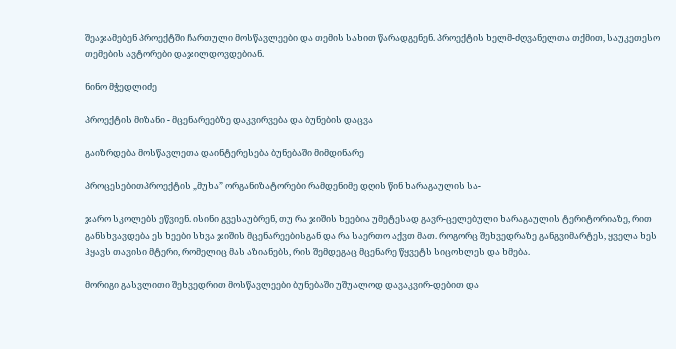შეაჯამებენ პროექტში ჩართული მოსწავლეები და თემის სახით წარადგენენ. პროექტის ხელმ-ძღვანელთა თქმით, საუკეთესო თემების ავტორები დაჯილდოვდებიან.

ნინო მჭედლიძე

პროექტის მიზანი - მცენარეებზე დაკვირვება და ბუნების დაცვა

გაიზრდება მოსწავლეთა დაინტერესება ბუნებაში მიმდინარე

პროცესებითპროექტის „მუხა” ორგანიზატორები რამდენიმე დღის წინ ხარაგაულის სა-

ჯარო სკოლებს ეწვიენ. ისინი გვესაუბრენ, თუ რა ჯიშის ხეებია უმეტესად გავრ-ცელებული ხარაგაულის ტერიტორიაზე, რით განსხვავდება ეს ხეები სხვა ჯიშის მცენარეებისგან და რა საერთო აქვთ მათ. როგორც შეხვედრაზე განგვიმარტეს, ყველა ხეს ჰყავს თავისი მტერი, რომელიც მას აზიანებს, რის შემდეგაც მცენარე წყვეტს სიცოხლეს და ხმება.

მორიგი გასვლითი შეხვედრით მოსწავლეები ბუნებაში უშუალოდ დავაკვირ-დებით და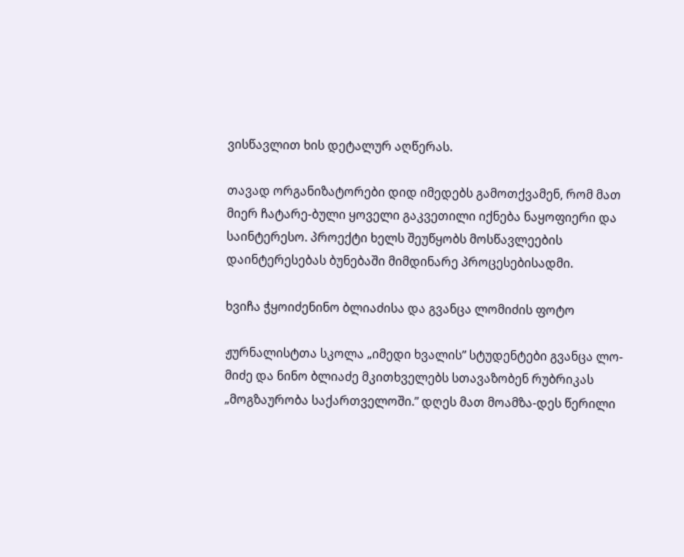ვისწავლით ხის დეტალურ აღწერას.

თავად ორგანიზატორები დიდ იმედებს გამოთქვამენ, რომ მათ მიერ ჩატარე-ბული ყოველი გაკვეთილი იქნება ნაყოფიერი და საინტერესო. პროექტი ხელს შეუწყობს მოსწავლეების დაინტერესებას ბუნებაში მიმდინარე პროცესებისადმი.

ხვიჩა ჭყოიძენინო ბლიაძისა და გვანცა ლომიძის ფოტო

ჟურნალისტთა სკოლა „იმედი ხვალის” სტუდენტები გვანცა ლო-მიძე და ნინო ბლიაძე მკითხველებს სთავაზობენ რუბრიკას „მოგზაურობა საქართველოში.” დღეს მათ მოამზა-დეს წერილი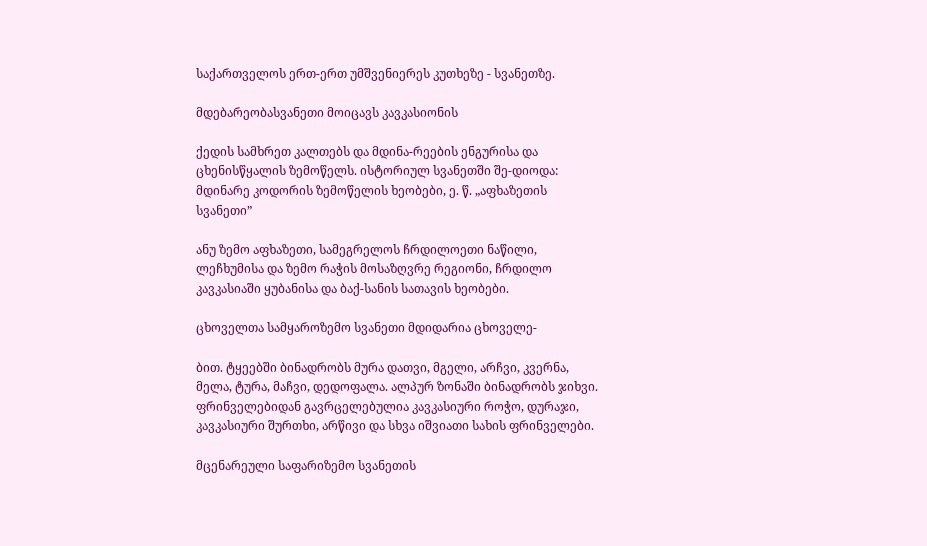საქართველოს ერთ-ერთ უმშვენიერეს კუთხეზე - სვანეთზე.

მდებარეობასვანეთი მოიცავს კავკასიონის

ქედის სამხრეთ კალთებს და მდინა-რეების ენგურისა და ცხენისწყალის ზემოწელს. ისტორიულ სვანეთში შე-დიოდა: მდინარე კოდორის ზემოწელის ხეობები, ე. წ. „აფხაზეთის სვანეთი”

ანუ ზემო აფხაზეთი, სამეგრელოს ჩრდილოეთი ნაწილი, ლეჩხუმისა და ზემო რაჭის მოსაზღვრე რეგიონი, ჩრდილო კავკასიაში ყუბანისა და ბაქ-სანის სათავის ხეობები.

ცხოველთა სამყაროზემო სვანეთი მდიდარია ცხოველე-

ბით. ტყეებში ბინადრობს მურა დათვი, მგელი, არჩვი, კვერნა, მელა, ტურა, მაჩვი, დედოფალა. ალპურ ზონაში ბინადრობს ჯიხვი. ფრინველებიდან გავრცელებულია კავკასიური როჭო, დურაჯი, კავკასიური შურთხი, არწივი და სხვა იშვიათი სახის ფრინველები.

მცენარეული საფარიზემო სვანეთის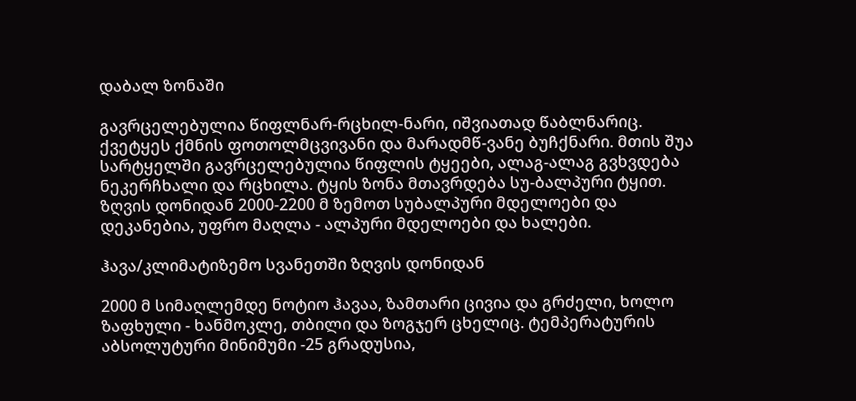დაბალ ზონაში

გავრცელებულია წიფლნარ-რცხილ-ნარი, იშვიათად წაბლნარიც. ქვეტყეს ქმნის ფოთოლმცვივანი და მარადმწ-ვანე ბუჩქნარი. მთის შუა სარტყელში გავრცელებულია წიფლის ტყეები, ალაგ-ალაგ გვხვდება ნეკერჩხალი და რცხილა. ტყის ზონა მთავრდება სუ-ბალპური ტყით. ზღვის დონიდან 2000-2200 მ ზემოთ სუბალპური მდელოები და დეკანებია, უფრო მაღლა - ალპური მდელოები და ხალები.

ჰავა/კლიმატიზემო სვანეთში ზღვის დონიდან

2000 მ სიმაღლემდე ნოტიო ჰავაა, ზამთარი ცივია და გრძელი, ხოლო ზაფხული - ხანმოკლე, თბილი და ზოგჯერ ცხელიც. ტემპერატურის აბსოლუტური მინიმუმი -25 გრადუსია,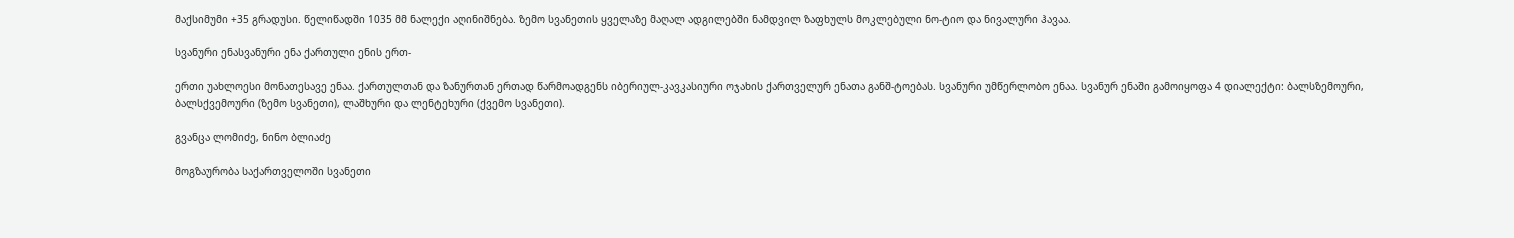მაქსიმუმი +35 გრადუსი. წელიწადში 1035 მმ ნალექი აღინიშნება. ზემო სვანეთის ყველაზე მაღალ ადგილებში ნამდვილ ზაფხულს მოკლებული ნო-ტიო და ნივალური ჰავაა.

სვანური ენასვანური ენა ქართული ენის ერთ-

ერთი უახლოესი მონათესავე ენაა. ქართულთან და ზანურთან ერთად წარმოადგენს იბერიულ-კავკასიური ოჯახის ქართველურ ენათა განშ-ტოებას. სვანური უმწერლობო ენაა. სვანურ ენაში გამოიყოფა 4 დიალექტი: ბალსზემოური, ბალსქვემოური (ზემო სვანეთი), ლაშხური და ლენტეხური (ქვემო სვანეთი).

გვანცა ლომიძე, ნინო ბლიაძე

მოგზაურობა საქართველოში სვანეთი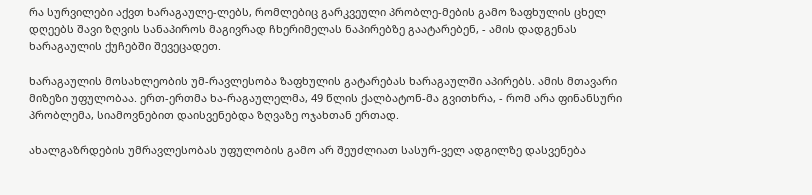რა სურვილები აქვთ ხარაგაულე-ლებს, რომლებიც გარკვეული პრობლე-მების გამო ზაფხულის ცხელ დღეებს შავი ზღვის სანაპიროს მაგივრად ჩხერიმელას ნაპირებზე გაატარებენ, - ამის დადგენას ხარაგაულის ქუჩებში შევეცადეთ.

ხარაგაულის მოსახლეობის უმ-რავლესობა ზაფხულის გატარებას ხარაგაულში აპირებს. ამის მთავარი მიზეზი უფულობაა. ერთ-ერთმა ხა-რაგაულელმა, 49 წლის ქალბატონ-მა გვითხრა, - რომ არა ფინანსური პრობლემა, სიამოვნებით დაისვენებდა ზღვაზე ოჯახთან ერთად.

ახალგაზრდების უმრავლესობას უფულობის გამო არ შეუძლიათ სასურ-ველ ადგილზე დასვენება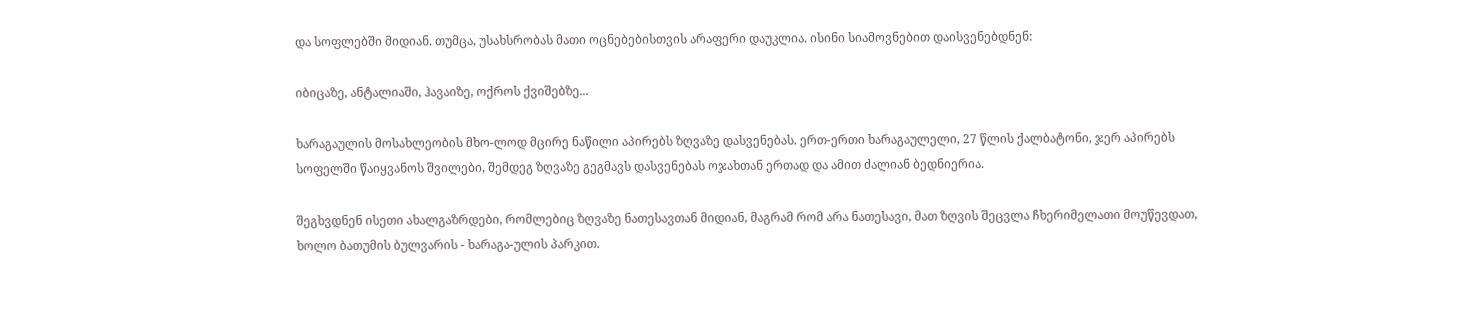და სოფლებში მიდიან. თუმცა, უსახსრობას მათი ოცნებებისთვის არაფერი დაუკლია. ისინი სიამოვნებით დაისვენებდნენ:

იბიცაზე, ანტალიაში, ჰავაიზე, ოქროს ქვიშებზე...

ხარაგაულის მოსახლეობის მხო-ლოდ მცირე ნაწილი აპირებს ზღვაზე დასვენებას. ერთ-ერთი ხარაგაულელი, 27 წლის ქალბატონი, ჯერ აპირებს სოფელში წაიყვანოს შვილები, შემდეგ ზღვაზე გეგმავს დასვენებას ოჯახთან ერთად და ამით ძალიან ბედნიერია.

შეგხვდნენ ისეთი ახალგაზრდები, რომლებიც ზღვაზე ნათესავთან მიდიან, მაგრამ რომ არა ნათესავი, მათ ზღვის შეცვლა ჩხერიმელათი მოუწევდათ, ხოლო ბათუმის ბულვარის - ხარაგა-ულის პარკით.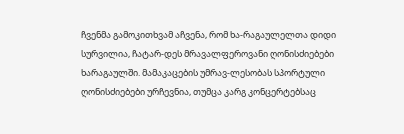ჩვენმა გამოკითხვამ აჩვენა, რომ ხა-რაგაულელთა დიდი სურვილია, ჩატარ-დეს მრავალფეროვანი ღონისძიებები ხარაგაულში. მამაკაცების უმრავ-ლესობას სპორტული ღონისძიებები ურჩევნია, თუმცა კარგ კონცერტებსაც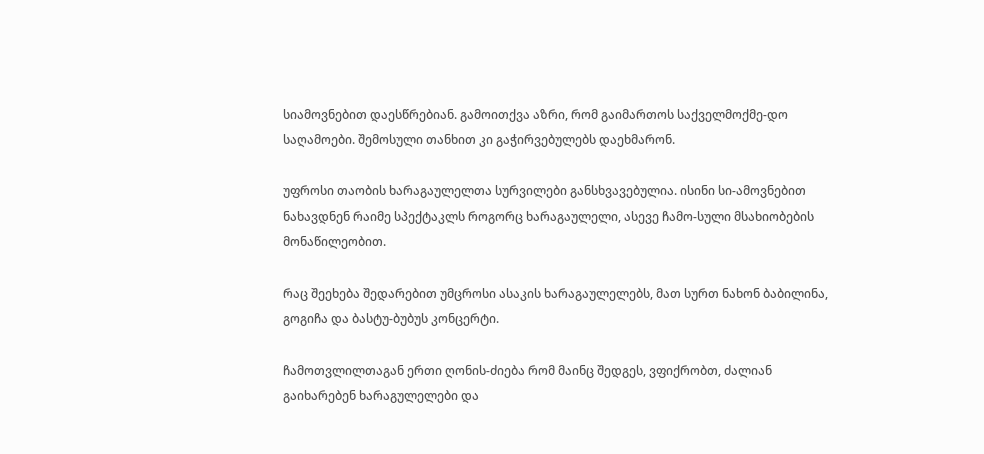სიამოვნებით დაესწრებიან. გამოითქვა აზრი, რომ გაიმართოს საქველმოქმე-დო საღამოები. შემოსული თანხით კი გაჭირვებულებს დაეხმარონ.

უფროსი თაობის ხარაგაულელთა სურვილები განსხვავებულია. ისინი სი-ამოვნებით ნახავდნენ რაიმე სპექტაკლს როგორც ხარაგაულელი, ასევე ჩამო-სული მსახიობების მონაწილეობით.

რაც შეეხება შედარებით უმცროსი ასაკის ხარაგაულელებს, მათ სურთ ნახონ ბაბილინა, გოგიჩა და ბასტუ-ბუბუს კონცერტი.

ჩამოთვლილთაგან ერთი ღონის-ძიება რომ მაინც შედგეს, ვფიქრობთ, ძალიან გაიხარებენ ხარაგულელები და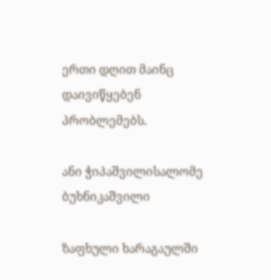ერთი დღით მაინც დაივიწყებენ პრობლემებს.

ანი ჭიპაშვილისალომე ბუხნიკაშვილი

ზაფხული ხარაგაულში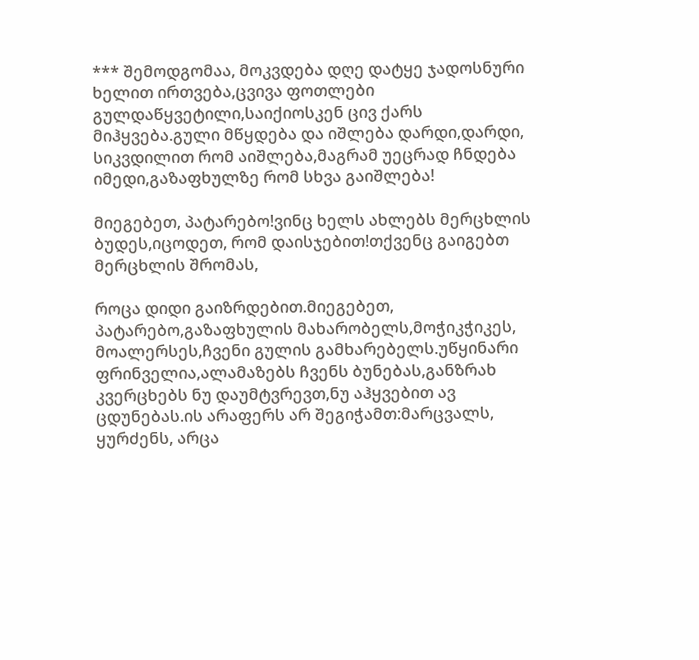*** შემოდგომაა, მოკვდება დღე დატყე ჯადოსნური ხელით ირთვება,ცვივა ფოთლები გულდაწყვეტილი,საიქიოსკენ ცივ ქარს მიჰყვება.გული მწყდება და იშლება დარდი,დარდი, სიკვდილით რომ აიშლება,მაგრამ უეცრად ჩნდება იმედი,გაზაფხულზე რომ სხვა გაიშლება!

მიეგებეთ, პატარებო!ვინც ხელს ახლებს მერცხლის ბუდეს,იცოდეთ, რომ დაისჯებით!თქვენც გაიგებთ მერცხლის შრომას,

როცა დიდი გაიზრდებით.მიეგებეთ, პატარებო,გაზაფხულის მახარობელს,მოჭიკჭიკეს, მოალერსეს,ჩვენი გულის გამხარებელს.უწყინარი ფრინველია,ალამაზებს ჩვენს ბუნებას,განზრახ კვერცხებს ნუ დაუმტვრევთ,ნუ აჰყვებით ავ ცდუნებას.ის არაფერს არ შეგიჭამთ:მარცვალს, ყურძენს, არცა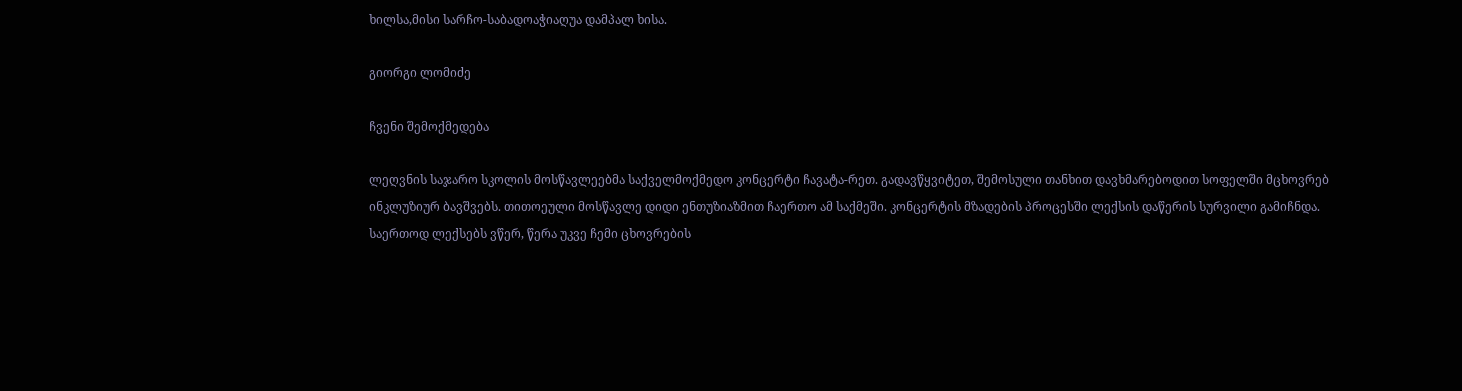ხილსა,მისი სარჩო-საბადოაჭიაღუა დამპალ ხისა.

გიორგი ლომიძე

ჩვენი შემოქმედება

ლეღვნის საჯარო სკოლის მოსწავლეებმა საქველმოქმედო კონცერტი ჩავატა-რეთ. გადავწყვიტეთ, შემოსული თანხით დავხმარებოდით სოფელში მცხოვრებ ინკლუზიურ ბავშვებს. თითოეული მოსწავლე დიდი ენთუზიაზმით ჩაერთო ამ საქმეში. კონცერტის მზადების პროცესში ლექსის დაწერის სურვილი გამიჩნდა. საერთოდ ლექსებს ვწერ, წერა უკვე ჩემი ცხოვრების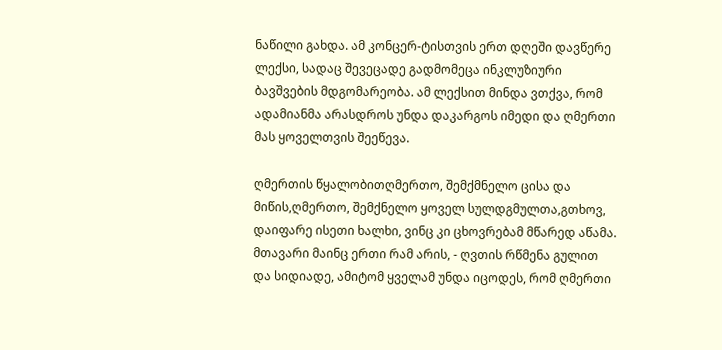ნაწილი გახდა. ამ კონცერ-ტისთვის ერთ დღეში დავწერე ლექსი, სადაც შევეცადე გადმომეცა ინკლუზიური ბავშვების მდგომარეობა. ამ ლექსით მინდა ვთქვა, რომ ადამიანმა არასდროს უნდა დაკარგოს იმედი და ღმერთი მას ყოველთვის შეეწევა.

ღმერთის წყალობითღმერთო, შემქმნელო ცისა და მიწის,ღმერთო, შემქნელო ყოველ სულდგმულთა,გთხოვ, დაიფარე ისეთი ხალხი, ვინც კი ცხოვრებამ მწარედ აწამა. მთავარი მაინც ერთი რამ არის, - ღვთის რწმენა გულით და სიდიადე, ამიტომ ყველამ უნდა იცოდეს, რომ ღმერთი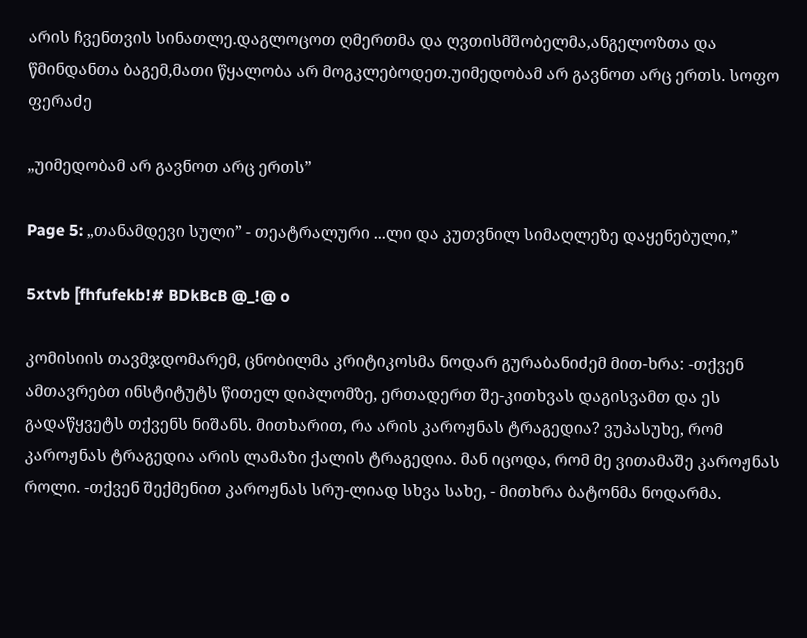არის ჩვენთვის სინათლე.დაგლოცოთ ღმერთმა და ღვთისმშობელმა,ანგელოზთა და წმინდანთა ბაგემ,მათი წყალობა არ მოგკლებოდეთ.უიმედობამ არ გავნოთ არც ერთს. სოფო ფერაძე

„უიმედობამ არ გავნოთ არც ერთს”

Page 5: „თანამდევი სული” - თეატრალური ...ლი და კუთვნილ სიმაღლეზე დაყენებული,”

5xtvb [fhfufekb!# BDkBcB @_!@ o

კომისიის თავმჯდომარემ, ცნობილმა კრიტიკოსმა ნოდარ გურაბანიძემ მით-ხრა: -თქვენ ამთავრებთ ინსტიტუტს წითელ დიპლომზე, ერთადერთ შე-კითხვას დაგისვამთ და ეს გადაწყვეტს თქვენს ნიშანს. მითხარით, რა არის კაროჟნას ტრაგედია? ვუპასუხე, რომ კაროჟნას ტრაგედია არის ლამაზი ქალის ტრაგედია. მან იცოდა, რომ მე ვითამაშე კაროჟნას როლი. -თქვენ შექმენით კაროჟნას სრუ-ლიად სხვა სახე, - მითხრა ბატონმა ნოდარმა.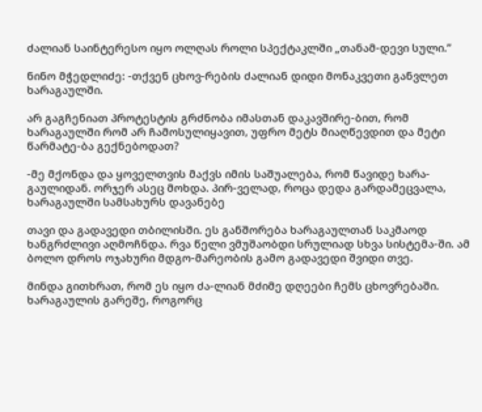ძალიან საინტერესო იყო ოლღას როლი სპექტაკლში „თანამ-დევი სული.”

ნინო მჭედლიძე: -თქვენ ცხოვ-რების ძალიან დიდი მონაკვეთი განვლეთ ხარაგაულში.

არ გაგჩენიათ პროტესტის გრძნობა იმასთან დაკავშირე-ბით, რომ ხარაგაულში რომ არ ჩამოსულიყავით, უფრო მეტს მიაღწევდით და მეტი წარმატე-ბა გექნებოდათ?

-მე მქონდა და ყოველთვის მაქვს იმის საშუალება, რომ წავიდე ხარა-გაულიდან. ორჯერ ასეც მოხდა. პირ-ველად, როცა დედა გარდამეცვალა, ხარაგაულში სამსახურს დავანებე

თავი და გადავედი თბილისში. ეს განშორება ხარაგაულთან საკმაოდ ხანგრძლივი აღმოჩნდა. რვა წელი ვმუშაობდი სრულიად სხვა სისტემა-ში. ამ ბოლო დროს ოჯახური მდგო-მარეობის გამო გადავედი შვიდი თვე.

მინდა გითხრათ, რომ ეს იყო ძა-ლიან მძიმე დღეები ჩემს ცხოვრებაში. ხარაგაულის გარეშე, როგორც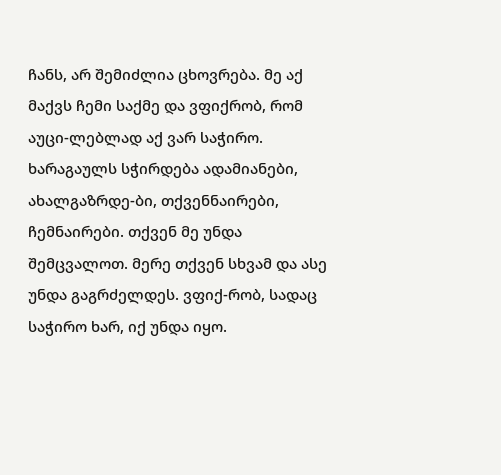ჩანს, არ შემიძლია ცხოვრება. მე აქ მაქვს ჩემი საქმე და ვფიქრობ, რომ აუცი-ლებლად აქ ვარ საჭირო. ხარაგაულს სჭირდება ადამიანები, ახალგაზრდე-ბი, თქვენნაირები, ჩემნაირები. თქვენ მე უნდა შემცვალოთ. მერე თქვენ სხვამ და ასე უნდა გაგრძელდეს. ვფიქ-რობ, სადაც საჭირო ხარ, იქ უნდა იყო.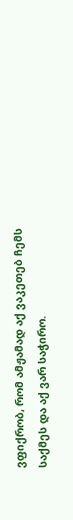ვფიქრობ, რომ ამჟამად აქ ვაკეთებ ჩემს საქმეს და აქ ვარ საჭირო.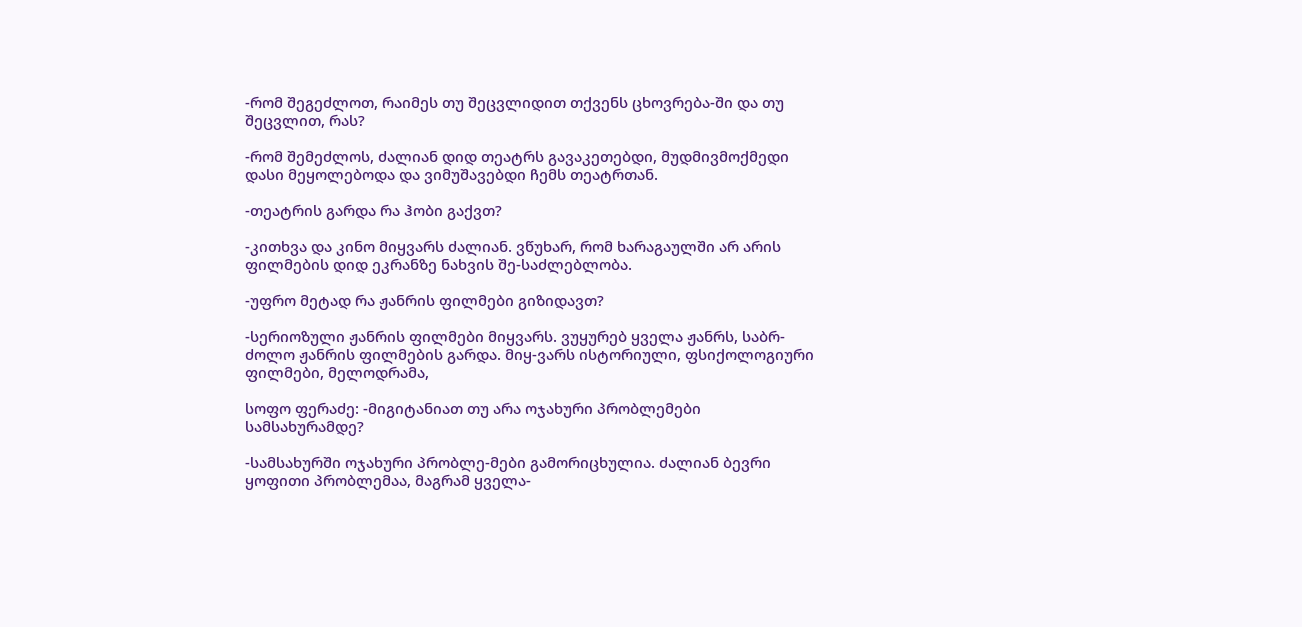-რომ შეგეძლოთ, რაიმეს თუ შეცვლიდით თქვენს ცხოვრება-ში და თუ შეცვლით, რას?

-რომ შემეძლოს, ძალიან დიდ თეატრს გავაკეთებდი, მუდმივმოქმედი დასი მეყოლებოდა და ვიმუშავებდი ჩემს თეატრთან.

-თეატრის გარდა რა ჰობი გაქვთ?

-კითხვა და კინო მიყვარს ძალიან. ვწუხარ, რომ ხარაგაულში არ არის ფილმების დიდ ეკრანზე ნახვის შე-საძლებლობა.

-უფრო მეტად რა ჟანრის ფილმები გიზიდავთ?

-სერიოზული ჟანრის ფილმები მიყვარს. ვუყურებ ყველა ჟანრს, საბრ-ძოლო ჟანრის ფილმების გარდა. მიყ-ვარს ისტორიული, ფსიქოლოგიური ფილმები, მელოდრამა,

სოფო ფერაძე: -მიგიტანიათ თუ არა ოჯახური პრობლემები სამსახურამდე?

-სამსახურში ოჯახური პრობლე-მები გამორიცხულია. ძალიან ბევრი ყოფითი პრობლემაა, მაგრამ ყველა-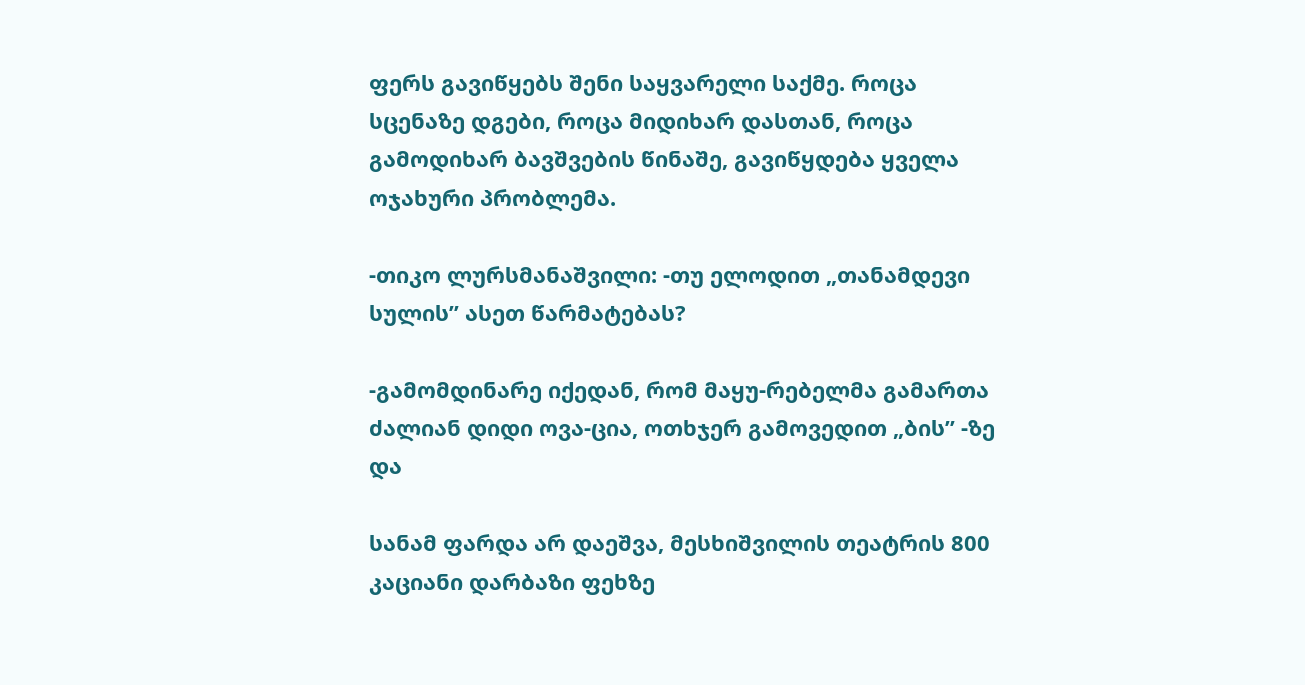ფერს გავიწყებს შენი საყვარელი საქმე. როცა სცენაზე დგები, როცა მიდიხარ დასთან, როცა გამოდიხარ ბავშვების წინაშე, გავიწყდება ყველა ოჯახური პრობლემა.

-თიკო ლურსმანაშვილი: -თუ ელოდით „თანამდევი სულის” ასეთ წარმატებას?

-გამომდინარე იქედან, რომ მაყუ-რებელმა გამართა ძალიან დიდი ოვა-ცია, ოთხჯერ გამოვედით „ბის” -ზე და

სანამ ფარდა არ დაეშვა, მესხიშვილის თეატრის 800 კაციანი დარბაზი ფეხზე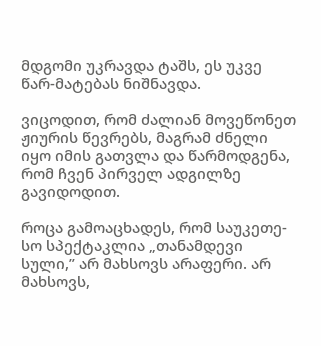მდგომი უკრავდა ტაშს, ეს უკვე წარ-მატებას ნიშნავდა.

ვიცოდით, რომ ძალიან მოვეწონეთ ჟიურის წევრებს, მაგრამ ძნელი იყო იმის გათვლა და წარმოდგენა, რომ ჩვენ პირველ ადგილზე გავიდოდით.

როცა გამოაცხადეს, რომ საუკეთე-სო სპექტაკლია „თანამდევი სული,” არ მახსოვს არაფერი. არ მახსოვს,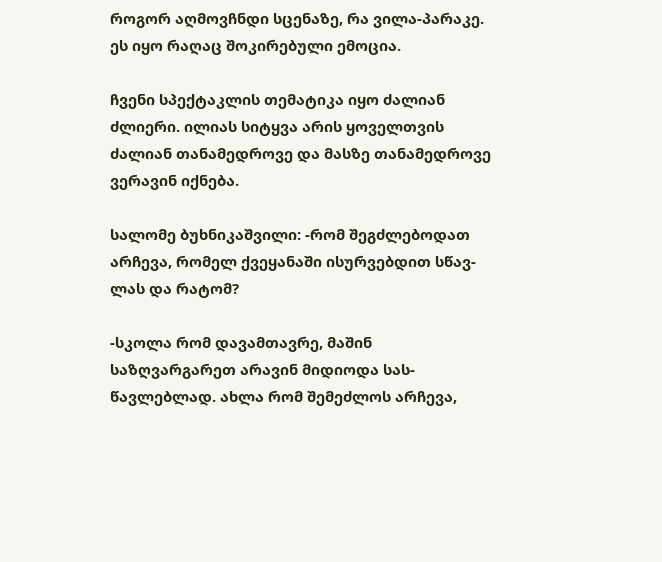როგორ აღმოვჩნდი სცენაზე, რა ვილა-პარაკე. ეს იყო რაღაც შოკირებული ემოცია.

ჩვენი სპექტაკლის თემატიკა იყო ძალიან ძლიერი. ილიას სიტყვა არის ყოველთვის ძალიან თანამედროვე და მასზე თანამედროვე ვერავინ იქნება.

სალომე ბუხნიკაშვილი: -რომ შეგძლებოდათ არჩევა, რომელ ქვეყანაში ისურვებდით სწავ-ლას და რატომ?

-სკოლა რომ დავამთავრე, მაშინ საზღვარგარეთ არავინ მიდიოდა სას-წავლებლად. ახლა რომ შემეძლოს არჩევა,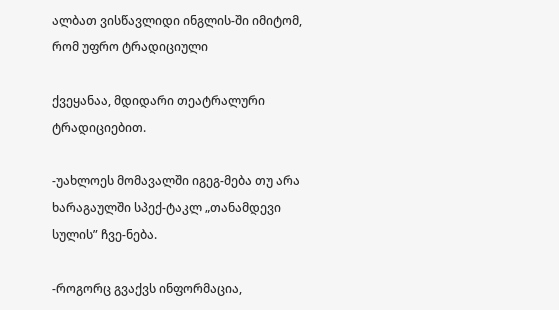ალბათ ვისწავლიდი ინგლის-ში იმიტომ, რომ უფრო ტრადიციული

ქვეყანაა, მდიდარი თეატრალური ტრადიციებით.

-უახლოეს მომავალში იგეგ-მება თუ არა ხარაგაულში სპექ-ტაკლ „თანამდევი სულის” ჩვე-ნება.

-როგორც გვაქვს ინფორმაცია,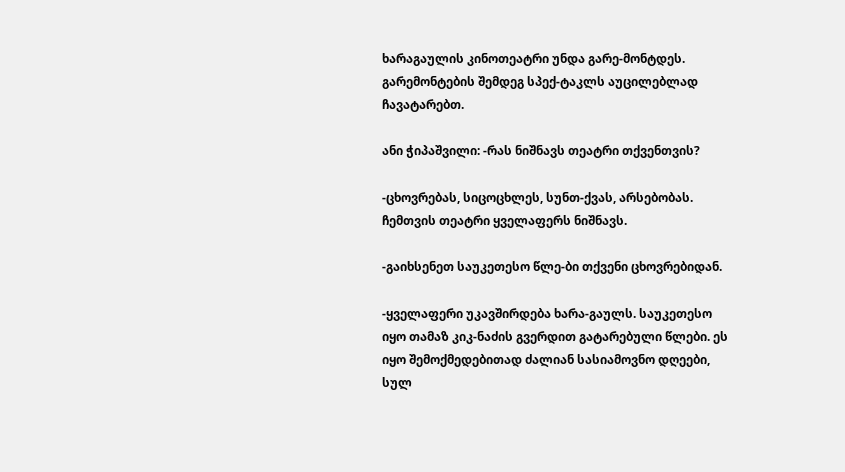ხარაგაულის კინოთეატრი უნდა გარე-მონტდეს. გარემონტების შემდეგ სპექ-ტაკლს აუცილებლად ჩავატარებთ.

ანი ჭიპაშვილი: -რას ნიშნავს თეატრი თქვენთვის?

-ცხოვრებას, სიცოცხლეს, სუნთ-ქვას, არსებობას. ჩემთვის თეატრი ყველაფერს ნიშნავს.

-გაიხსენეთ საუკეთესო წლე-ბი თქვენი ცხოვრებიდან.

-ყველაფერი უკავშირდება ხარა-გაულს. საუკეთესო იყო თამაზ კიკ-ნაძის გვერდით გატარებული წლები. ეს იყო შემოქმედებითად ძალიან სასიამოვნო დღეები, სულ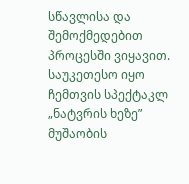სწავლისა და შემოქმედებით პროცესში ვიყავით. საუკეთესო იყო ჩემთვის სპექტაკლ „ნატვრის ხეზე” მუშაობის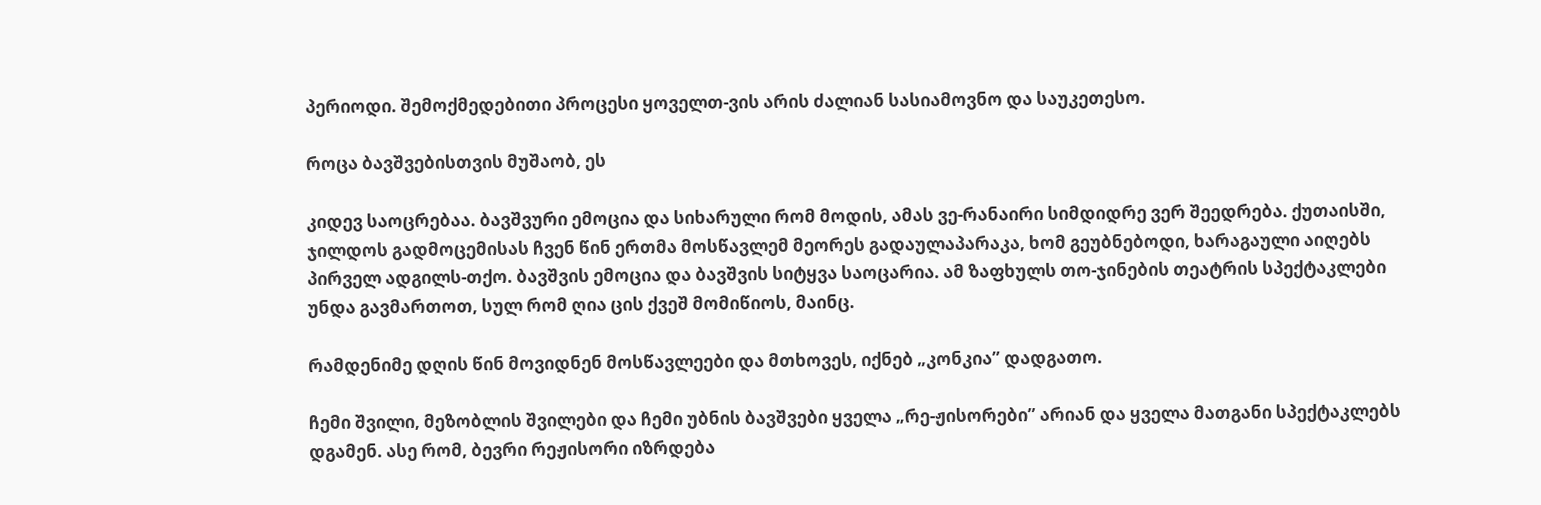პერიოდი. შემოქმედებითი პროცესი ყოველთ-ვის არის ძალიან სასიამოვნო და საუკეთესო.

როცა ბავშვებისთვის მუშაობ, ეს

კიდევ საოცრებაა. ბავშვური ემოცია და სიხარული რომ მოდის, ამას ვე-რანაირი სიმდიდრე ვერ შეედრება. ქუთაისში, ჯილდოს გადმოცემისას ჩვენ წინ ერთმა მოსწავლემ მეორეს გადაულაპარაკა, ხომ გეუბნებოდი, ხარაგაული აიღებს პირველ ადგილს-თქო. ბავშვის ემოცია და ბავშვის სიტყვა საოცარია. ამ ზაფხულს თო-ჯინების თეატრის სპექტაკლები უნდა გავმართოთ, სულ რომ ღია ცის ქვეშ მომიწიოს, მაინც.

რამდენიმე დღის წინ მოვიდნენ მოსწავლეები და მთხოვეს, იქნებ „კონკია” დადგათო.

ჩემი შვილი, მეზობლის შვილები და ჩემი უბნის ბავშვები ყველა „რე-ჟისორები” არიან და ყველა მათგანი სპექტაკლებს დგამენ. ასე რომ, ბევრი რეჟისორი იზრდება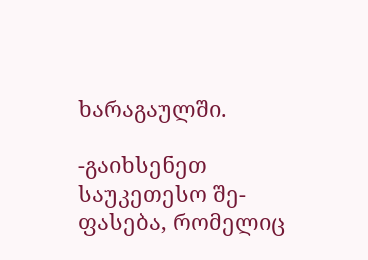ხარაგაულში.

-გაიხსენეთ საუკეთესო შე-ფასება, რომელიც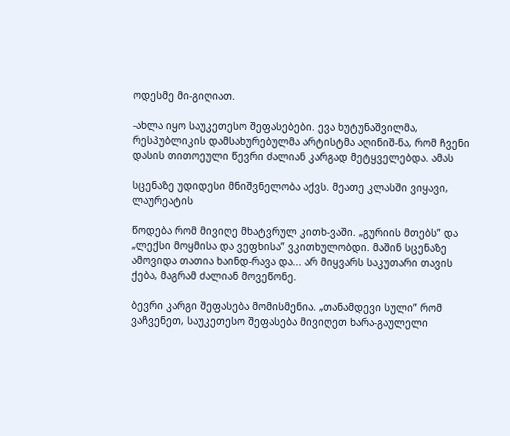ოდესმე მი-გიღიათ.

-ახლა იყო საუკეთესო შეფასებები. ევა ხუტუნაშვილმა, რესპუბლიკის დამსახურებულმა არტისტმა აღინიშ-ნა, რომ ჩვენი დასის თითოეული წევრი ძალიან კარგად მეტყველებდა. ამას

სცენაზე უდიდესი მნიშვნელობა აქვს. მეათე კლასში ვიყავი, ლაურეატის

წოდება რომ მივიღე მხატვრულ კითხ-ვაში. „გურიის მთებს” და „ლექსი მოყმისა და ვეფხისა” ვკითხულობდი. მაშინ სცენაზე ამოვიდა თათია ხაინდ-რავა და... არ მიყვარს საკუთარი თავის ქება, მაგრამ ძალიან მოვეწონე.

ბევრი კარგი შეფასება მომისმენია. „თანამდევი სული” რომ ვაჩვენეთ, საუკეთესო შეფასება მივიღეთ ხარა-გაულელი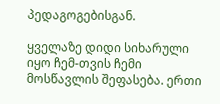პედაგოგებისგან.

ყველაზე დიდი სიხარული იყო ჩემ-თვის ჩემი მოსწავლის შეფასება. ერთი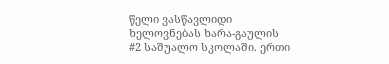წელი ვასწავლიდი ხელოვნებას ხარა-გაულის #2 საშუალო სკოლაში. ერთი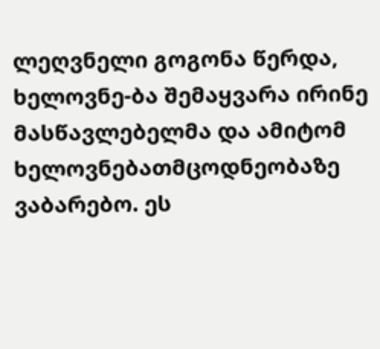ლეღვნელი გოგონა წერდა, ხელოვნე-ბა შემაყვარა ირინე მასწავლებელმა და ამიტომ ხელოვნებათმცოდნეობაზე ვაბარებო. ეს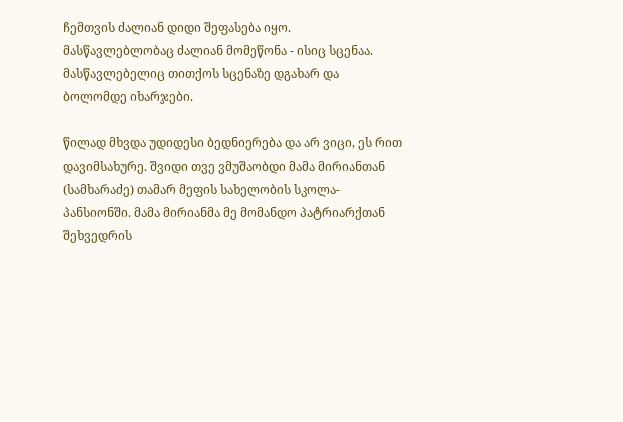ჩემთვის ძალიან დიდი შეფასება იყო. მასწავლებლობაც ძალიან მომეწონა - ისიც სცენაა. მასწავლებელიც თითქოს სცენაზე დგახარ და ბოლომდე იხარჯები.

წილად მხვდა უდიდესი ბედნიერება და არ ვიცი, ეს რით დავიმსახურე. შვიდი თვე ვმუშაობდი მამა მირიანთან (სამხარაძე) თამარ მეფის სახელობის სკოლა-პანსიონში. მამა მირიანმა მე მომანდო პატრიარქთან შეხვედრის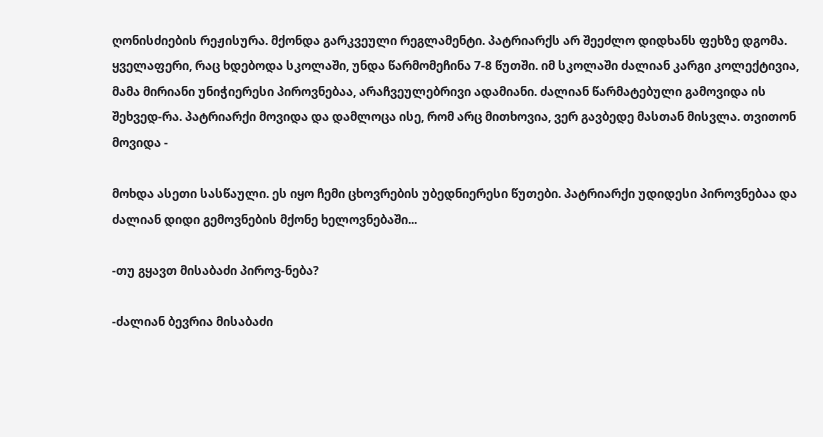ღონისძიების რეჟისურა. მქონდა გარკვეული რეგლამენტი. პატრიარქს არ შეეძლო დიდხანს ფეხზე დგომა. ყველაფერი, რაც ხდებოდა სკოლაში, უნდა წარმომეჩინა 7-8 წუთში. იმ სკოლაში ძალიან კარგი კოლექტივია, მამა მირიანი უნიჭიერესი პიროვნებაა, არაჩვეულებრივი ადამიანი. ძალიან წარმატებული გამოვიდა ის შეხვედ-რა. პატრიარქი მოვიდა და დამლოცა ისე, რომ არც მითხოვია, ვერ გავბედე მასთან მისვლა. თვითონ მოვიდა -

მოხდა ასეთი სასწაული. ეს იყო ჩემი ცხოვრების უბედნიერესი წუთები. პატრიარქი უდიდესი პიროვნებაა და ძალიან დიდი გემოვნების მქონე ხელოვნებაში...

-თუ გყავთ მისაბაძი პიროვ-ნება?

-ძალიან ბევრია მისაბაძი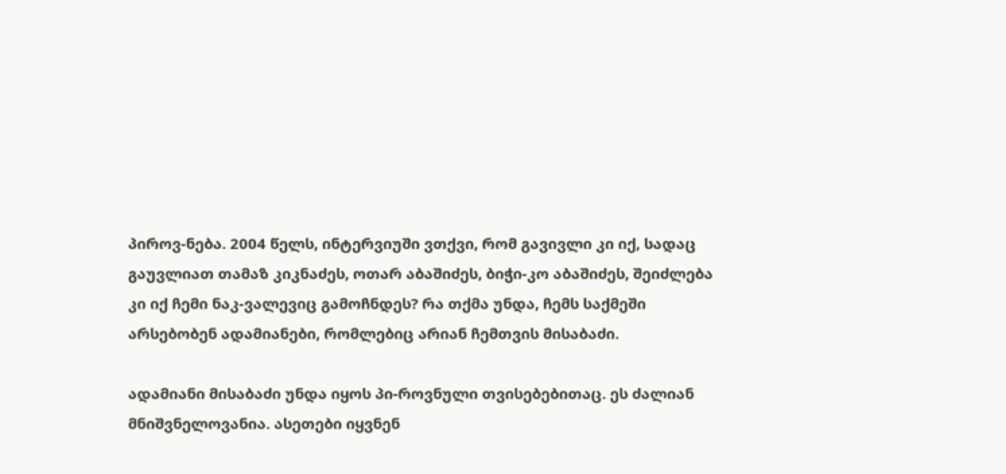პიროვ-ნება. 2004 წელს, ინტერვიუში ვთქვი, რომ გავივლი კი იქ, სადაც გაუვლიათ თამაზ კიკნაძეს, ოთარ აბაშიძეს, ბიჭი-კო აბაშიძეს, შეიძლება კი იქ ჩემი ნაკ-ვალევიც გამოჩნდეს? რა თქმა უნდა, ჩემს საქმეში არსებობენ ადამიანები, რომლებიც არიან ჩემთვის მისაბაძი.

ადამიანი მისაბაძი უნდა იყოს პი-როვნული თვისებებითაც. ეს ძალიან მნიშვნელოვანია. ასეთები იყვნენ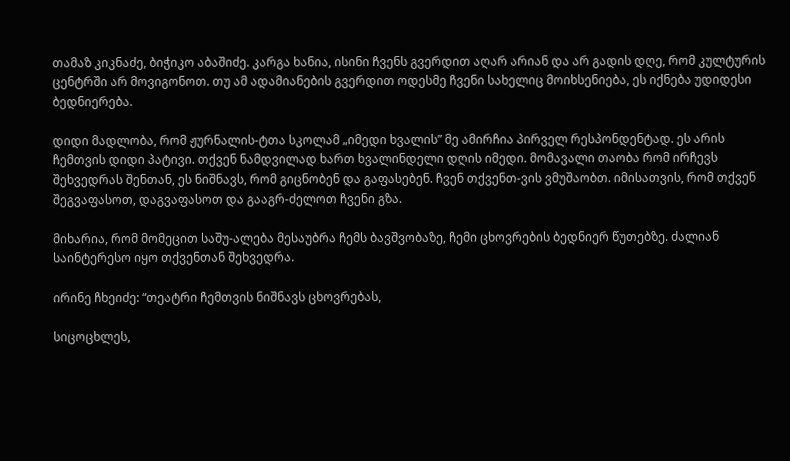თამაზ კიკნაძე, ბიჭიკო აბაშიძე. კარგა ხანია, ისინი ჩვენს გვერდით აღარ არიან და არ გადის დღე, რომ კულტურის ცენტრში არ მოვიგონოთ. თუ ამ ადამიანების გვერდით ოდესმე ჩვენი სახელიც მოიხსენიება, ეს იქნება უდიდესი ბედნიერება.

დიდი მადლობა, რომ ჟურნალის-ტთა სკოლამ „იმედი ხვალის” მე ამირჩია პირველ რესპონდენტად. ეს არის ჩემთვის დიდი პატივი. თქვენ ნამდვილად ხართ ხვალინდელი დღის იმედი. მომავალი თაობა რომ ირჩევს შეხვედრას შენთან, ეს ნიშნავს, რომ გიცნობენ და გაფასებენ. ჩვენ თქვენთ-ვის ვმუშაობთ. იმისათვის, რომ თქვენ შეგვაფასოთ, დაგვაფასოთ და გააგრ-ძელოთ ჩვენი გზა.

მიხარია, რომ მომეცით საშუ-ალება მესაუბრა ჩემს ბავშვობაზე, ჩემი ცხოვრების ბედნიერ წუთებზე. ძალიან საინტერესო იყო თქვენთან შეხვედრა.

ირინე ჩხეიძე: “თეატრი ჩემთვის ნიშნავს ცხოვრებას,

სიცოცხლეს,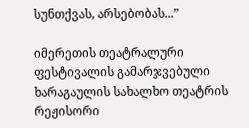სუნთქვას, არსებობას...”

იმერეთის თეატრალური ფესტივალის გამარჯვებული ხარაგაულის სახალხო თეატრის რეჟისორი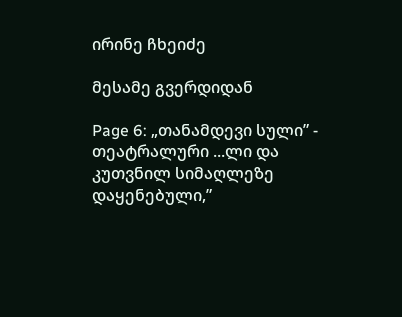ირინე ჩხეიძე

მესამე გვერდიდან

Page 6: „თანამდევი სული” - თეატრალური ...ლი და კუთვნილ სიმაღლეზე დაყენებული,”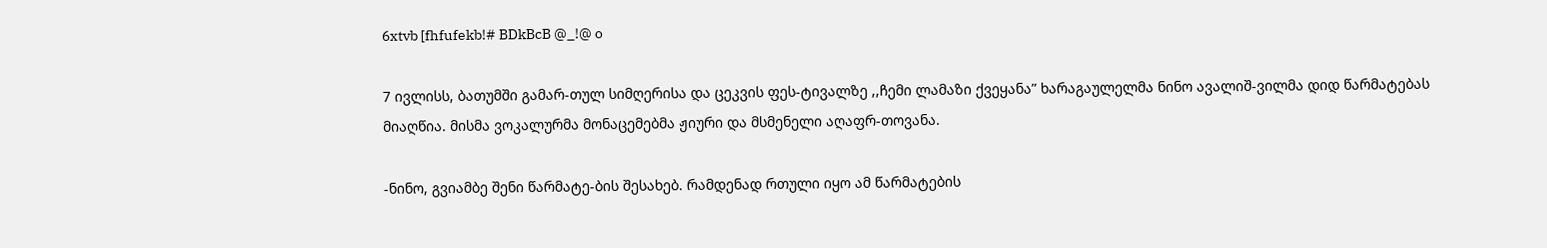6xtvb [fhfufekb!# BDkBcB @_!@ o

7 ივლისს, ბათუმში გამარ-თულ სიმღერისა და ცეკვის ფეს-ტივალზე ,,ჩემი ლამაზი ქვეყანა” ხარაგაულელმა ნინო ავალიშ-ვილმა დიდ წარმატებას მიაღწია. მისმა ვოკალურმა მონაცემებმა ჟიური და მსმენელი აღაფრ-თოვანა.

-ნინო, გვიამბე შენი წარმატე-ბის შესახებ. რამდენად რთული იყო ამ წარმატების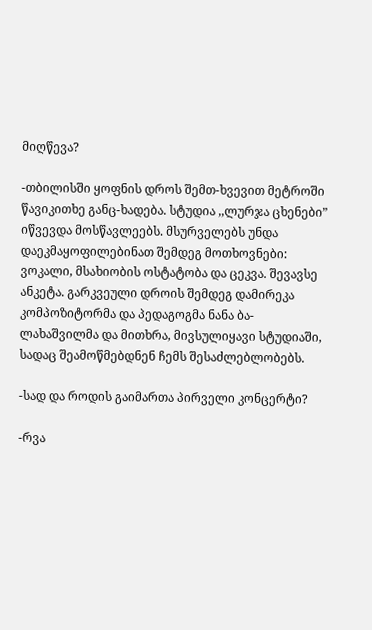მიღწევა?

-თბილისში ყოფნის დროს შემთ-ხვევით მეტროში წავიკითხე განც-ხადება. სტუდია ,,ლურჯა ცხენები” იწვევდა მოსწავლეებს. მსურველებს უნდა დაეკმაყოფილებინათ შემდეგ მოთხოვნები: ვოკალი, მსახიობის ოსტატობა და ცეკვა. შევავსე ანკეტა. გარკვეული დროის შემდეგ დამირეკა კომპოზიტორმა და პედაგოგმა ნანა ბა-ლახაშვილმა და მითხრა, მივსულიყავი სტუდიაში, სადაც შეამოწმებდნენ ჩემს შესაძლებლობებს.

-სად და როდის გაიმართა პირველი კონცერტი?

-რვა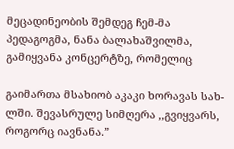მეცადინეობის შემდეგ ჩემ-მა პედაგოგმა, ნანა ბალახაშვილმა, გამიყვანა კონცერტზე, რომელიც

გაიმართა მსახიობ აკაკი ხორავას სახ-ლში. შევასრულე სიმღერა ,,გვიყვარს, როგორც იავნანა.”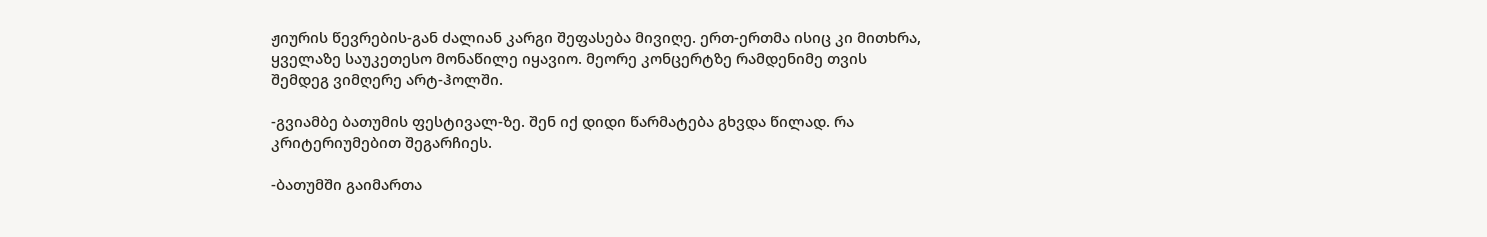ჟიურის წევრების-გან ძალიან კარგი შეფასება მივიღე. ერთ-ერთმა ისიც კი მითხრა, ყველაზე საუკეთესო მონაწილე იყავიო. მეორე კონცერტზე რამდენიმე თვის შემდეგ ვიმღერე არტ-ჰოლში.

-გვიამბე ბათუმის ფესტივალ-ზე. შენ იქ დიდი წარმატება გხვდა წილად. რა კრიტერიუმებით შეგარჩიეს.

-ბათუმში გაიმართა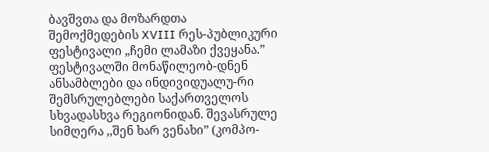ბავშვთა და მოზარდთა შემოქმედების XVIII რეს-პუბლიკური ფესტივალი „ჩემი ლამაზი ქვეყანა.” ფესტივალში მონაწილეობ-დნენ ანსამბლები და ინდივიდუალუ-რი შემსრულებლები საქართველოს სხვადასხვა რეგიონიდან. შევასრულე სიმღერა ,,შენ ხარ ვენახი” (კომპო-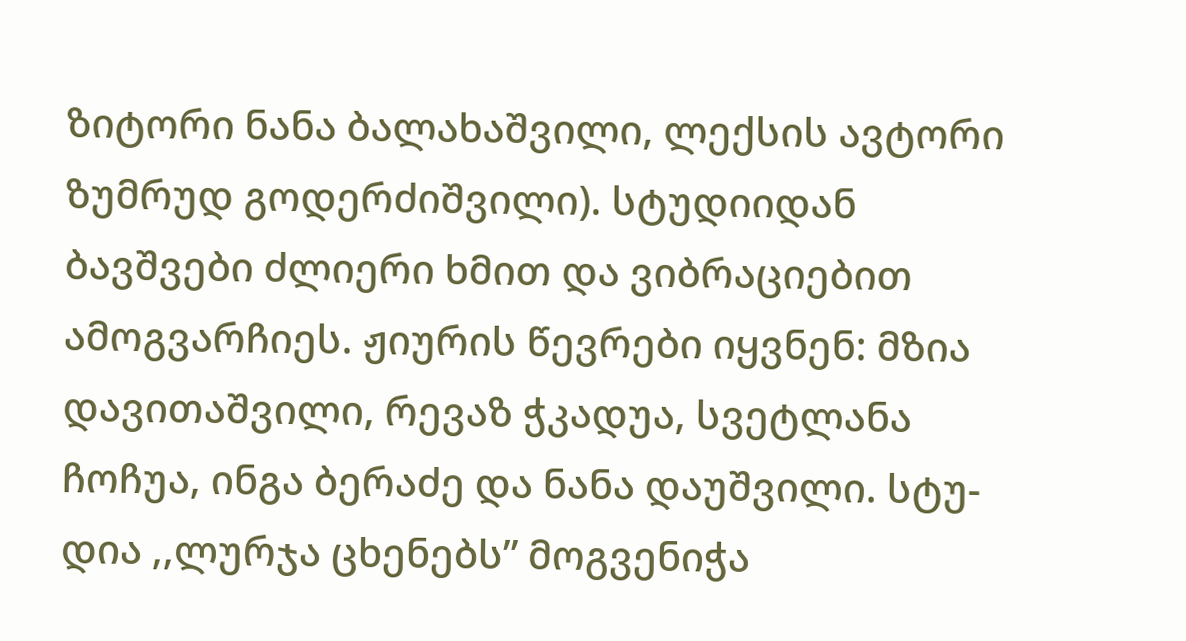ზიტორი ნანა ბალახაშვილი, ლექსის ავტორი ზუმრუდ გოდერძიშვილი). სტუდიიდან ბავშვები ძლიერი ხმით და ვიბრაციებით ამოგვარჩიეს. ჟიურის წევრები იყვნენ: მზია დავითაშვილი, რევაზ ჭკადუა, სვეტლანა ჩოჩუა, ინგა ბერაძე და ნანა დაუშვილი. სტუ-დია ,,ლურჯა ცხენებს” მოგვენიჭა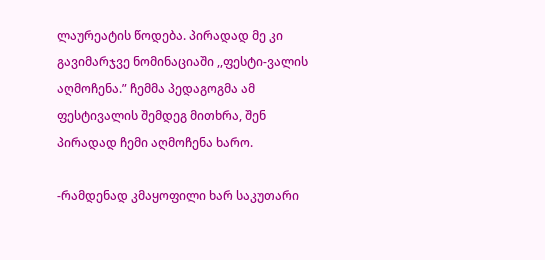ლაურეატის წოდება. პირადად მე კი გავიმარჯვე ნომინაციაში ,,ფესტი-ვალის აღმოჩენა.” ჩემმა პედაგოგმა ამ ფესტივალის შემდეგ მითხრა, შენ პირადად ჩემი აღმოჩენა ხარო.

-რამდენად კმაყოფილი ხარ საკუთარი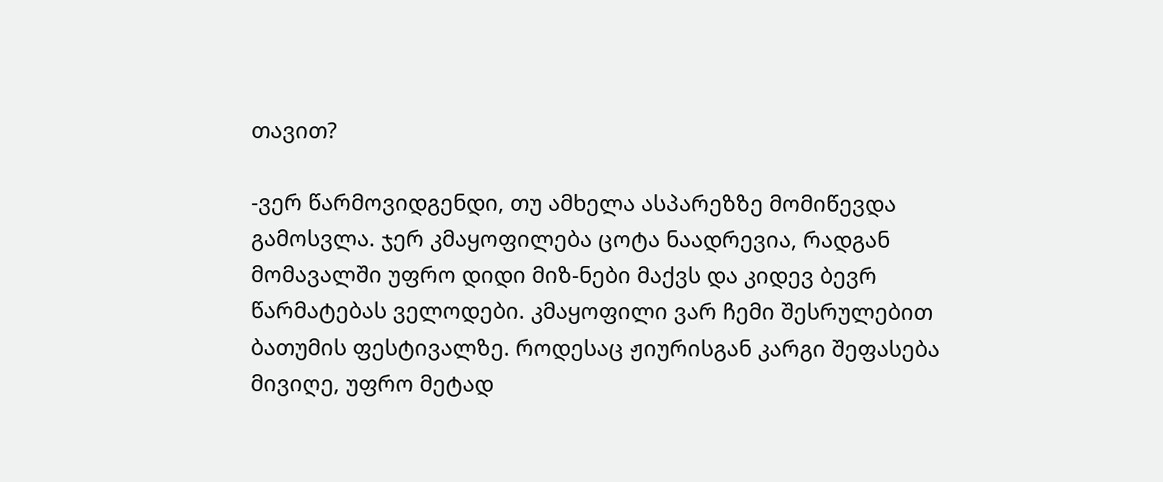თავით?

-ვერ წარმოვიდგენდი, თუ ამხელა ასპარეზზე მომიწევდა გამოსვლა. ჯერ კმაყოფილება ცოტა ნაადრევია, რადგან მომავალში უფრო დიდი მიზ-ნები მაქვს და კიდევ ბევრ წარმატებას ველოდები. კმაყოფილი ვარ ჩემი შესრულებით ბათუმის ფესტივალზე. როდესაც ჟიურისგან კარგი შეფასება მივიღე, უფრო მეტად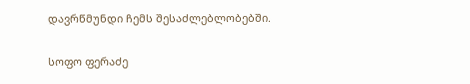დავრწმუნდი ჩემს შესაძლებლობებში.

სოფო ფერაძე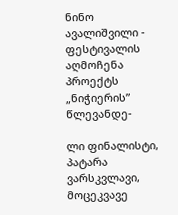ნინო ავალიშვილი - ფესტივალის აღმოჩენა პროექტს „ნიჭიერის” წლევანდე-

ლი ფინალისტი, პატარა ვარსკვლავი, მოცეკვავე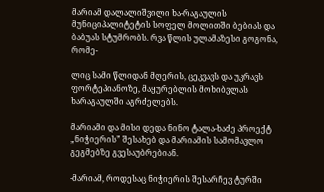მარიამ დალალიშვილი ხა-რაგაულის მუნიციპალიტეტის სოფელ მოლითში ბებიას და ბაბუას სტუმრობს. რვა წლის ულამაზესი გოგონა, რომე-

ლიც სამი წლიდან მღერის, ცეკვავს და უკრავს ფორტეპიანოზე, მაყურებლის მოხიბვლას ხარაგაულში აგრძელებს.

მარიამი და მისი დედა ნინო ტალა-ხაძე პროექტ „ნიჭიერის” შესახებ და მარიამის სამომავლო გეგმებზე გვესაუბრებიან.

-მარიამ, როდესაც ნიჭიერის შესარჩევ ტურში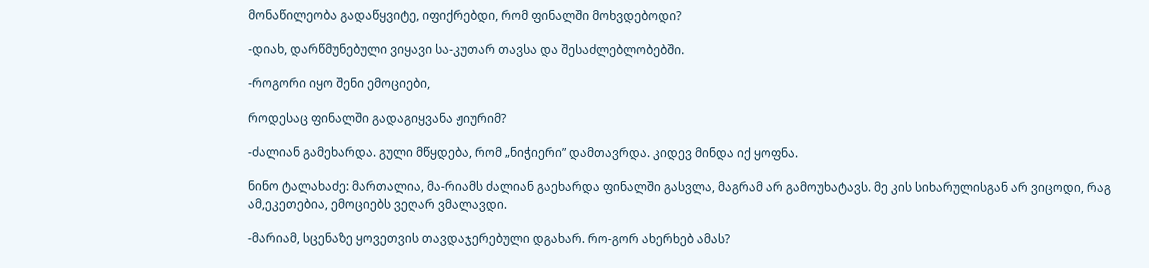მონაწილეობა გადაწყვიტე, იფიქრებდი, რომ ფინალში მოხვდებოდი?

-დიახ, დარწმუნებული ვიყავი სა-კუთარ თავსა და შესაძლებლობებში.

-როგორი იყო შენი ემოციები,

როდესაც ფინალში გადაგიყვანა ჟიურიმ?

-ძალიან გამეხარდა. გული მწყდება, რომ „ნიჭიერი” დამთავრდა. კიდევ მინდა იქ ყოფნა.

ნინო ტალახაძე: მართალია, მა-რიამს ძალიან გაეხარდა ფინალში გასვლა, მაგრამ არ გამოუხატავს. მე კის სიხარულისგან არ ვიცოდი, რაგ ამ,ეკეთებია, ემოციებს ვეღარ ვმალავდი.

-მარიამ, სცენაზე ყოვეთვის თავდაჯერებული დგახარ. რო-გორ ახერხებ ამას?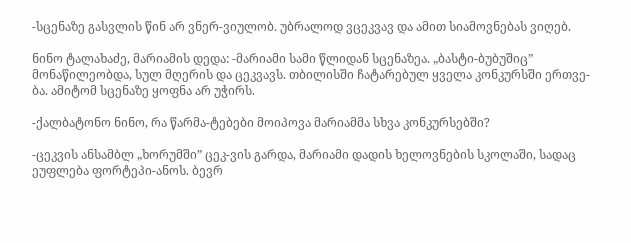-სცენაზე გასვლის წინ არ ვნერ-ვიულობ. უბრალოდ ვცეკვავ და ამით სიამოვნებას ვიღებ.

ნინო ტალახაძე, მარიამის დედა: -მარიამი სამი წლიდან სცენაზეა. „ბასტი-ბუბუშიც” მონაწილეობდა, სულ მღერის და ცეკვავს. თბილისში ჩატარებულ ყველა კონკურსში ერთვე-ბა. ამიტომ სცენაზე ყოფნა არ უჭირს.

-ქალბატონო ნინო, რა წარმა-ტებები მოიპოვა მარიამმა სხვა კონკურსებში?

-ცეკვის ანსამბლ „ხორუმში” ცეკ-ვის გარდა, მარიამი დადის ხელოვნების სკოლაში, სადაც ეუფლება ფორტეპი-ანოს. ბევრ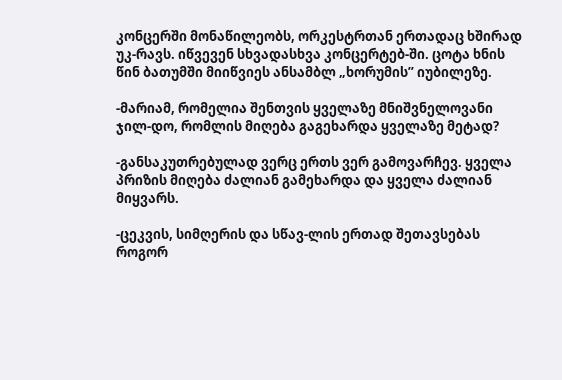კონცერში მონაწილეობს, ორკესტრთან ერთადაც ხშირად უკ-რავს. იწვევენ სხვადასხვა კონცერტებ-ში. ცოტა ხნის წინ ბათუმში მიიწვიეს ანსამბლ „ხორუმის” იუბილეზე.

-მარიამ, რომელია შენთვის ყველაზე მნიშვნელოვანი ჯილ-დო, რომლის მიღება გაგეხარდა ყველაზე მეტად?

-განსაკუთრებულად ვერც ერთს ვერ გამოვარჩევ. ყველა პრიზის მიღება ძალიან გამეხარდა და ყველა ძალიან მიყვარს.

-ცეკვის, სიმღერის და სწავ-ლის ერთად შეთავსებას როგორ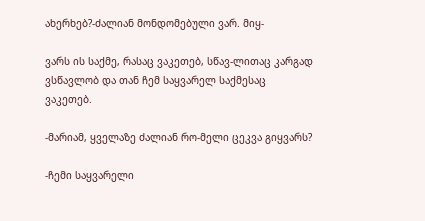ახერხებ?-ძალიან მონდომებული ვარ. მიყ-

ვარს ის საქმე, რასაც ვაკეთებ, სწავ-ლითაც კარგად ვსწავლობ და თან ჩემ საყვარელ საქმესაც ვაკეთებ.

-მარიამ, ყველაზე ძალიან რო-მელი ცეკვა გიყვარს?

-ჩემი საყვარელი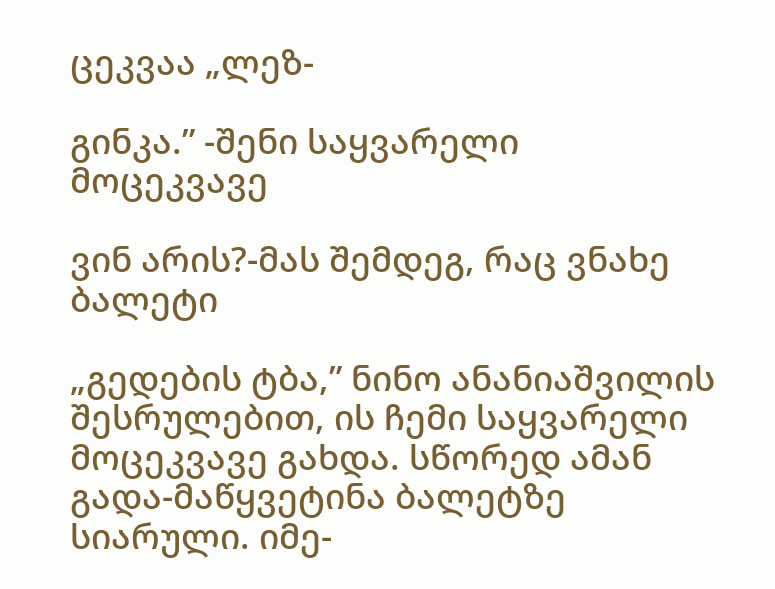ცეკვაა „ლეზ-

გინკა.” -შენი საყვარელი მოცეკვავე

ვინ არის?-მას შემდეგ, რაც ვნახე ბალეტი

„გედების ტბა,” ნინო ანანიაშვილის შესრულებით, ის ჩემი საყვარელი მოცეკვავე გახდა. სწორედ ამან გადა-მაწყვეტინა ბალეტზე სიარული. იმე-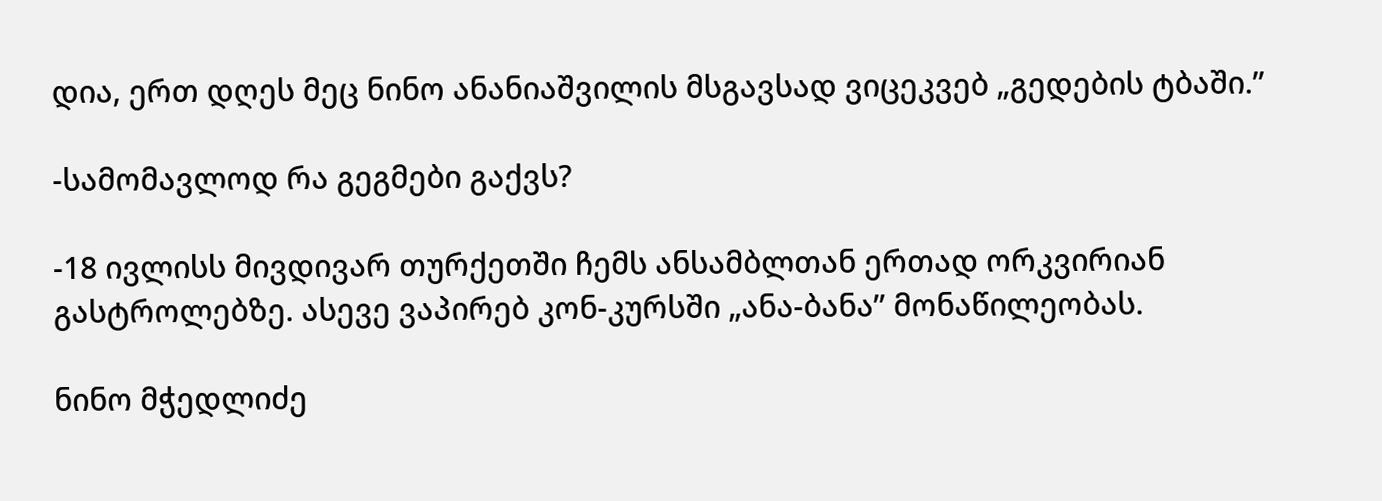დია, ერთ დღეს მეც ნინო ანანიაშვილის მსგავსად ვიცეკვებ „გედების ტბაში.”

-სამომავლოდ რა გეგმები გაქვს?

-18 ივლისს მივდივარ თურქეთში ჩემს ანსამბლთან ერთად ორკვირიან გასტროლებზე. ასევე ვაპირებ კონ-კურსში „ანა-ბანა” მონაწილეობას.

ნინო მჭედლიძე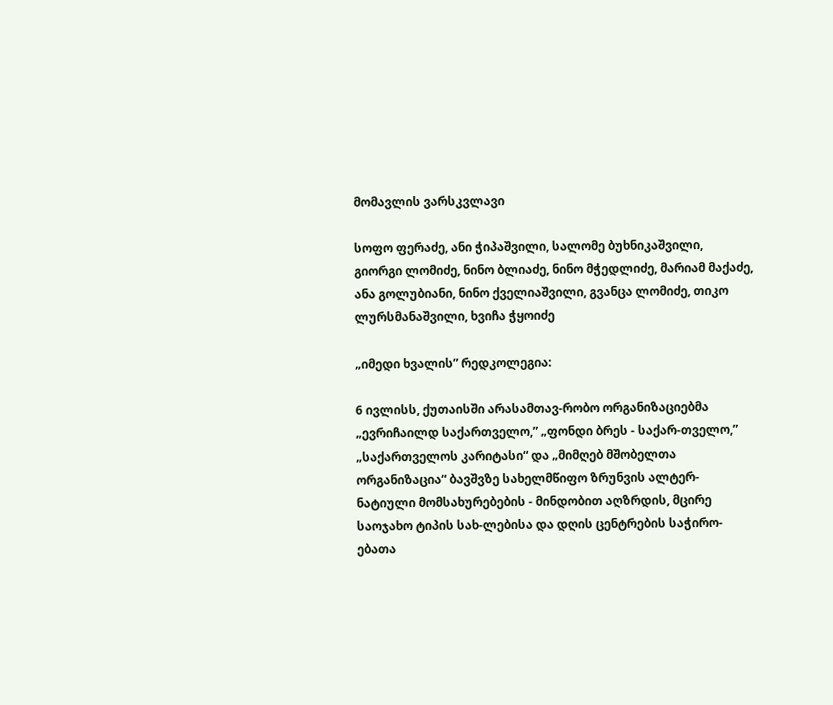მომავლის ვარსკვლავი

სოფო ფერაძე, ანი ჭიპაშვილი, სალომე ბუხნიკაშვილი, გიორგი ლომიძე, ნინო ბლიაძე, ნინო მჭედლიძე, მარიამ მაქაძე, ანა გოლუბიანი, ნინო ქველიაშვილი, გვანცა ლომიძე, თიკო ლურსმანაშვილი, ხვიჩა ჭყოიძე

„იმედი ხვალის” რედკოლეგია:

6 ივლისს, ქუთაისში არასამთავ-რობო ორგანიზაციებმა „ევრიჩაილდ საქართველო,” „ფონდი ბრეს - საქარ-თველო,” „საქართველოს კარიტასი“ და „მიმღებ მშობელთა ორგანიზაცია“ ბავშვზე სახელმწიფო ზრუნვის ალტერ-ნატიული მომსახურებების - მინდობით აღზრდის, მცირე საოჯახო ტიპის სახ-ლებისა და დღის ცენტრების საჭირო-ებათა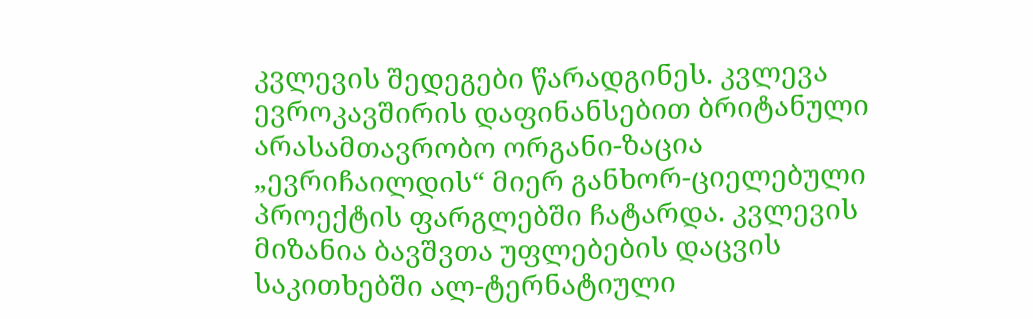კვლევის შედეგები წარადგინეს. კვლევა ევროკავშირის დაფინანსებით ბრიტანული არასამთავრობო ორგანი-ზაცია „ევრიჩაილდის“ მიერ განხორ-ციელებული პროექტის ფარგლებში ჩატარდა. კვლევის მიზანია ბავშვთა უფლებების დაცვის საკითხებში ალ-ტერნატიული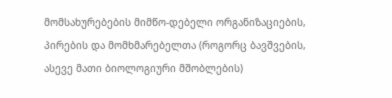მომსახურებების მიმწო-დებელი ორგანიზაციების, პირების და მომხმარებელთა (როგორც ბავშვების, ასევე მათი ბიოლოგიური მშობლების)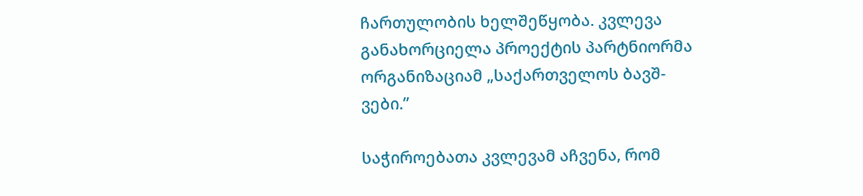ჩართულობის ხელშეწყობა. კვლევა განახორციელა პროექტის პარტნიორმა ორგანიზაციამ „საქართველოს ბავშ-ვები.”

საჭიროებათა კვლევამ აჩვენა, რომ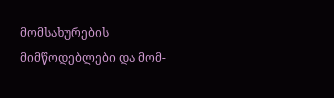მომსახურების მიმწოდებლები და მომ-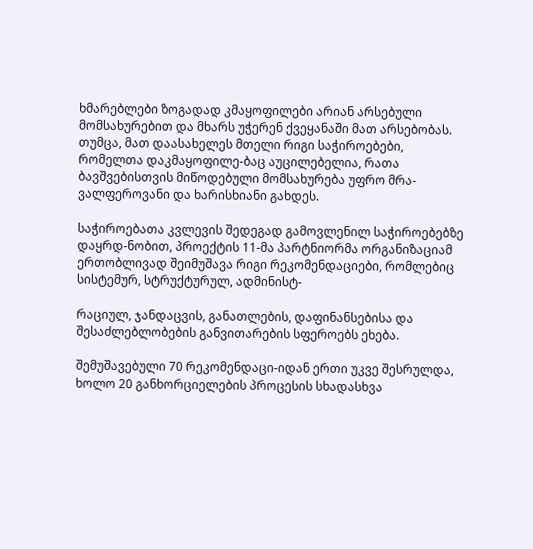ხმარებლები ზოგადად კმაყოფილები არიან არსებული მომსახურებით და მხარს უჭერენ ქვეყანაში მათ არსებობას. თუმცა, მათ დაასახელეს მთელი რიგი საჭიროებები, რომელთა დაკმაყოფილე-ბაც აუცილებელია, რათა ბავშვებისთვის მიწოდებული მომსახურება უფრო მრა-ვალფეროვანი და ხარისხიანი გახდეს.

საჭიროებათა კვლევის შედეგად გამოვლენილ საჭიროებებზე დაყრდ-ნობით, პროექტის 11-მა პარტნიორმა ორგანიზაციამ ერთობლივად შეიმუშავა რიგი რეკომენდაციები, რომლებიც სისტემურ, სტრუქტურულ, ადმინისტ-

რაციულ, ჯანდაცვის, განათლების, დაფინანსებისა და შესაძლებლობების განვითარების სფეროებს ეხება.

შემუშავებული 70 რეკომენდაცი-იდან ერთი უკვე შესრულდა, ხოლო 20 განხორციელების პროცესის სხადასხვა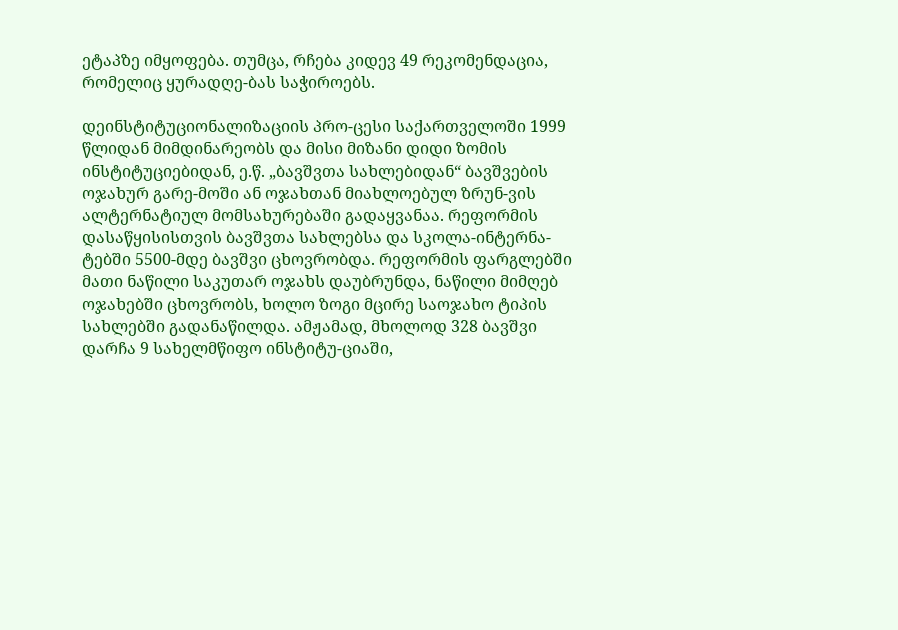ეტაპზე იმყოფება. თუმცა, რჩება კიდევ 49 რეკომენდაცია, რომელიც ყურადღე-ბას საჭიროებს.

დეინსტიტუციონალიზაციის პრო-ცესი საქართველოში 1999 წლიდან მიმდინარეობს და მისი მიზანი დიდი ზომის ინსტიტუციებიდან, ე.წ. „ბავშვთა სახლებიდან“ ბავშვების ოჯახურ გარე-მოში ან ოჯახთან მიახლოებულ ზრუნ-ვის ალტერნატიულ მომსახურებაში გადაყვანაა. რეფორმის დასაწყისისთვის ბავშვთა სახლებსა და სკოლა-ინტერნა-ტებში 5500-მდე ბავშვი ცხოვრობდა. რეფორმის ფარგლებში მათი ნაწილი საკუთარ ოჯახს დაუბრუნდა, ნაწილი მიმღებ ოჯახებში ცხოვრობს, ხოლო ზოგი მცირე საოჯახო ტიპის სახლებში გადანაწილდა. ამჟამად, მხოლოდ 328 ბავშვი დარჩა 9 სახელმწიფო ინსტიტუ-ციაში,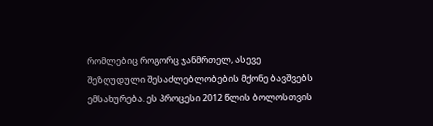რომლებიც როგორც ჯანმრთელ, ასევე შეზღუდული შესაძლებლობების მქონე ბავშვებს ემსახურება. ეს პროცესი 2012 წლის ბოლოსთვის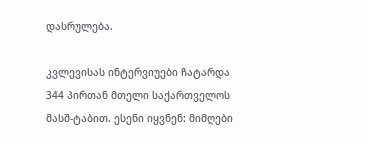დასრულება.

კვლევისას ინტერვიუები ჩატარდა 344 პირთან მთელი საქართველოს მასშ-ტაბით. ესენი იყვნენ: მიმღები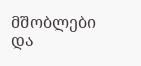მშობლები და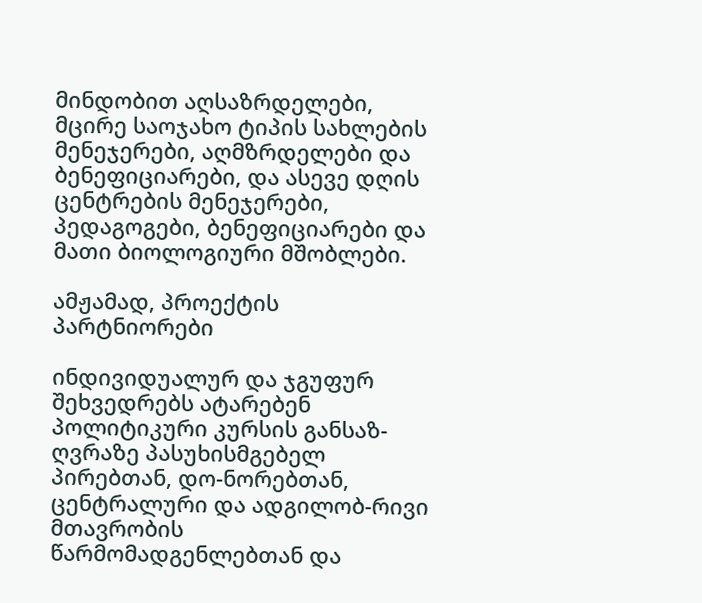მინდობით აღსაზრდელები, მცირე საოჯახო ტიპის სახლების მენეჯერები, აღმზრდელები და ბენეფიციარები, და ასევე დღის ცენტრების მენეჯერები, პედაგოგები, ბენეფიციარები და მათი ბიოლოგიური მშობლები.

ამჟამად, პროექტის პარტნიორები

ინდივიდუალურ და ჯგუფურ შეხვედრებს ატარებენ პოლიტიკური კურსის განსაზ-ღვრაზე პასუხისმგებელ პირებთან, დო-ნორებთან, ცენტრალური და ადგილობ-რივი მთავრობის წარმომადგენლებთან და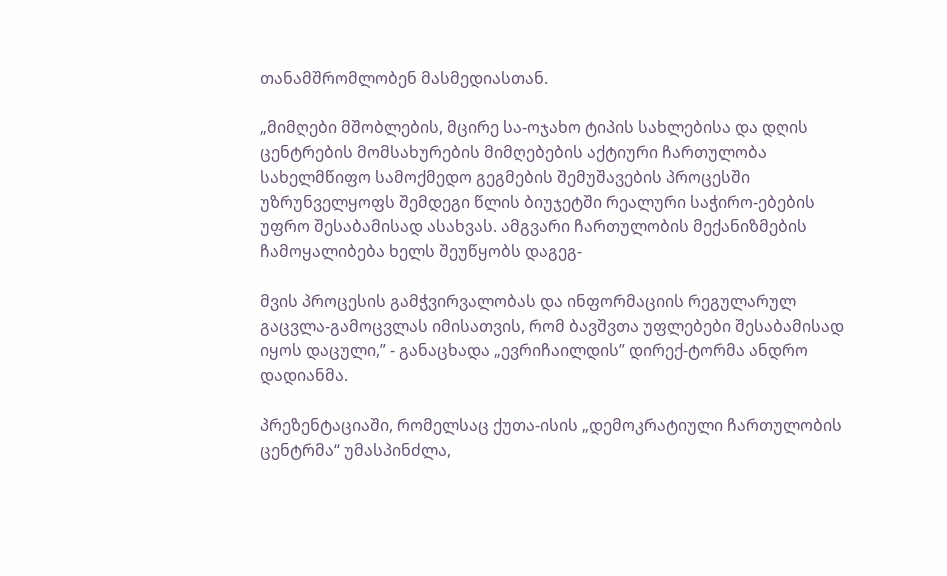თანამშრომლობენ მასმედიასთან.

„მიმღები მშობლების, მცირე სა-ოჯახო ტიპის სახლებისა და დღის ცენტრების მომსახურების მიმღებების აქტიური ჩართულობა სახელმწიფო სამოქმედო გეგმების შემუშავების პროცესში უზრუნველყოფს შემდეგი წლის ბიუჯეტში რეალური საჭირო-ებების უფრო შესაბამისად ასახვას. ამგვარი ჩართულობის მექანიზმების ჩამოყალიბება ხელს შეუწყობს დაგეგ-

მვის პროცესის გამჭვირვალობას და ინფორმაციის რეგულარულ გაცვლა-გამოცვლას იმისათვის, რომ ბავშვთა უფლებები შესაბამისად იყოს დაცული,” - განაცხადა „ევრიჩაილდის” დირექ-ტორმა ანდრო დადიანმა.

პრეზენტაციაში, რომელსაც ქუთა-ისის „დემოკრატიული ჩართულობის ცენტრმა“ უმასპინძლა,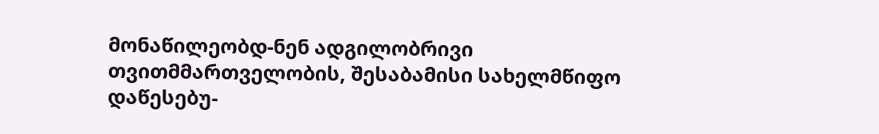მონაწილეობდ-ნენ ადგილობრივი თვითმმართველობის, შესაბამისი სახელმწიფო დაწესებუ-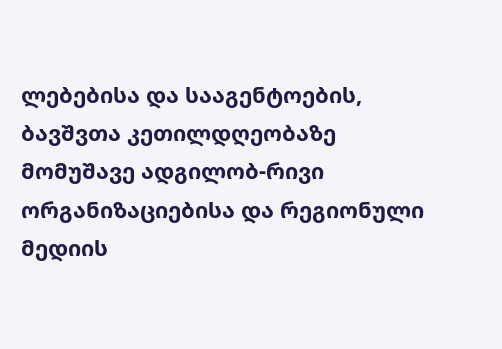ლებებისა და სააგენტოების, ბავშვთა კეთილდღეობაზე მომუშავე ადგილობ-რივი ორგანიზაციებისა და რეგიონული მედიის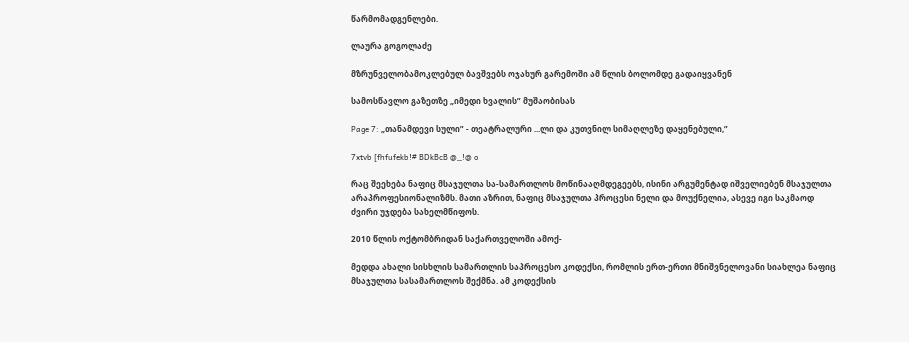წარმომადგენლები.

ლაურა გოგოლაძე

მზრუნველობამოკლებულ ბავშვებს ოჯახურ გარემოში ამ წლის ბოლომდე გადაიყვანენ

სამოსწავლო გაზეთზე „იმედი ხვალის” მუშაობისას

Page 7: „თანამდევი სული” - თეატრალური ...ლი და კუთვნილ სიმაღლეზე დაყენებული,”

7xtvb [fhfufekb!# BDkBcB @_!@ o

რაც შეეხება ნაფიც მსაჯულთა სა-სამართლოს მოწინააღმდეგეებს, ისინი არგუმენტად იშველიებენ მსაჯულთა არაპროფესიონალიზმს. მათი აზრით, ნაფიც მსაჯულთა პროცესი ნელი და მოუქნელია, ასევე იგი საკმაოდ ძვირი უჯდება სახელმწიფოს.

2010 წლის ოქტომბრიდან საქართველოში ამოქ-

მედდა ახალი სისხლის სამართლის საპროცესო კოდექსი, რომლის ერთ-ერთი მნიშვნელოვანი სიახლეა ნაფიც მსაჯულთა სასამართლოს შექმნა. ამ კოდექსის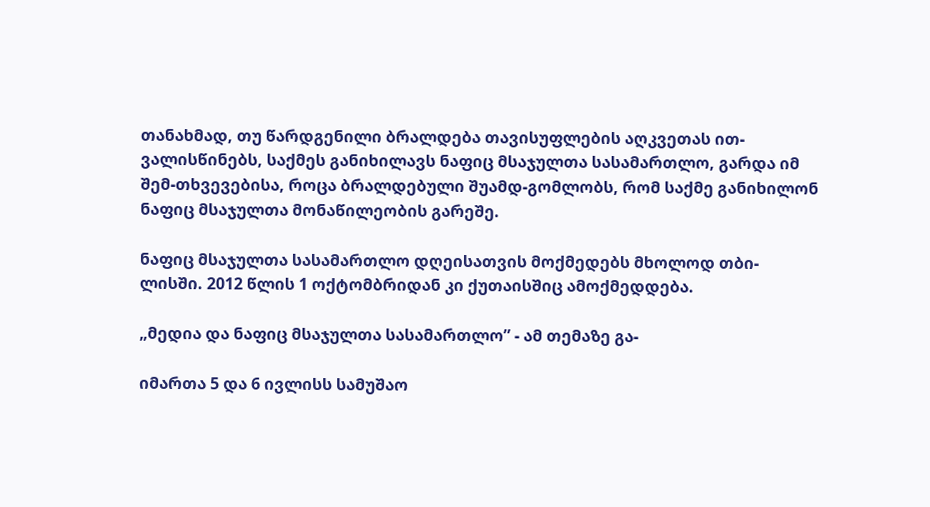თანახმად, თუ წარდგენილი ბრალდება თავისუფლების აღკვეთას ით-ვალისწინებს, საქმეს განიხილავს ნაფიც მსაჯულთა სასამართლო, გარდა იმ შემ-თხვევებისა, როცა ბრალდებული შუამდ-გომლობს, რომ საქმე განიხილონ ნაფიც მსაჯულთა მონაწილეობის გარეშე.

ნაფიც მსაჯულთა სასამართლო დღეისათვის მოქმედებს მხოლოდ თბი-ლისში. 2012 წლის 1 ოქტომბრიდან კი ქუთაისშიც ამოქმედდება.

„მედია და ნაფიც მსაჯულთა სასამართლო” - ამ თემაზე გა-

იმართა 5 და 6 ივლისს სამუშაო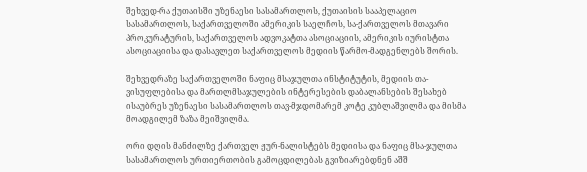შეხვედ-რა ქუთაისში უზენაესი სასამართლოს, ქუთაისის სააპელაციო სასამართლოს, საქართველოში ამერიკის საელჩოს, სა-ქართველოს მთავარი პროკურატურის, საქართველოს ადვოკატთა ასოციაციის, ამერიკის იურისტთა ასოციაციისა და დასავლეთ საქართველოს მედიის წარმო-მადგენლებს შორის.

შეხვედრაზე საქართველოში ნაფიც მსაჯულთა ინსტიტუტის, მედიის თა-ვისუფლებისა და მართლმსაჯულების ინტერესების დაბალანსების შესახებ ისაუბრეს უზენაესი სასამართლოს თავ-მჯდომარემ კოტე კუბლაშვილმა და მისმა მოადგილემ ზაზა მეიშვილმა.

ორი დღის მანძილზე ქართველ ჟურ-ნალისტებს მედიისა და ნაფიც მსა-ჯულთა სასამართლოს ურთიერთობის გამოცდილებას გვიზიარებდნენ აშშ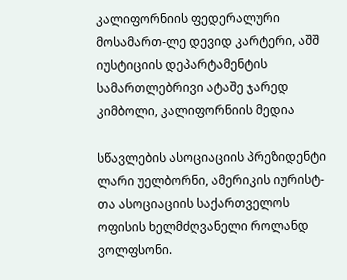კალიფორნიის ფედერალური მოსამართ-ლე დევიდ კარტერი, აშშ იუსტიციის დეპარტამენტის სამართლებრივი ატაშე ჯარედ კიმბოლი, კალიფორნიის მედია

სწავლების ასოციაციის პრეზიდენტი ლარი უელბორნი, ამერიკის იურისტ-თა ასოციაციის საქართველოს ოფისის ხელმძღვანელი როლანდ ვოლფსონი.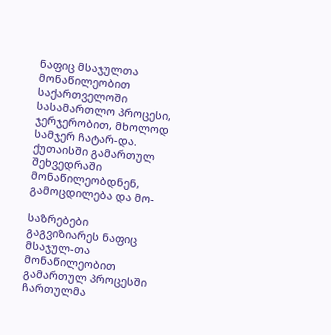ნაფიც მსაჯულთა მონაწილეობით საქართველოში სასამართლო პროცესი, ჯერჯერობით, მხოლოდ სამჯერ ჩატარ-და. ქუთაისში გამართულ შეხვედრაში მონაწილეობდნენ, გამოცდილება და მო-

საზრებები გაგვიზიარეს ნაფიც მსაჯულ-თა მონაწილეობით გამართულ პროცესში ჩართულმა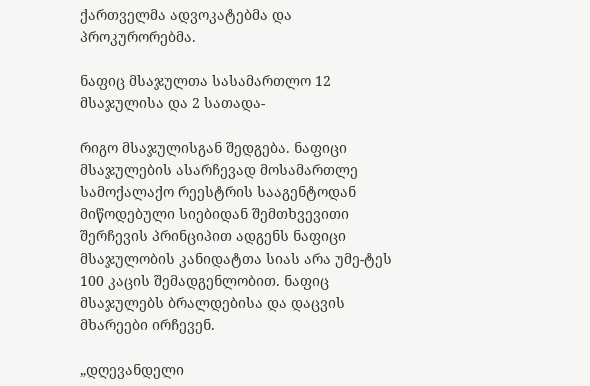ქართველმა ადვოკატებმა და პროკურორებმა.

ნაფიც მსაჯულთა სასამართლო 12 მსაჯულისა და 2 სათადა-

რიგო მსაჯულისგან შედგება. ნაფიცი მსაჯულების ასარჩევად მოსამართლე სამოქალაქო რეესტრის სააგენტოდან მიწოდებული სიებიდან შემთხვევითი შერჩევის პრინციპით ადგენს ნაფიცი მსაჯულობის კანიდატთა სიას არა უმე-ტეს 100 კაცის შემადგენლობით. ნაფიც მსაჯულებს ბრალდებისა და დაცვის მხარეები ირჩევენ.

„დღევანდელი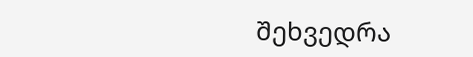შეხვედრა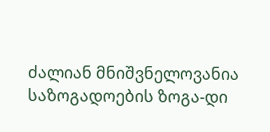ძალიან მნიშვნელოვანია საზოგადოების ზოგა-დი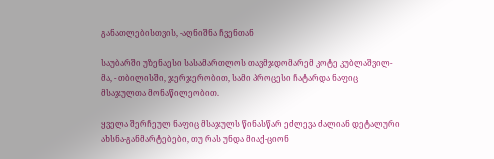განათლებისთვის, -აღნიშნა ჩვენთან

საუბარში უზენაესი სასამართლოს თავმჯდომარემ კოტე კუბლაშვილ-მა, - თბილისში, ჯერჯერობით, სამი პროცესი ჩატარდა ნაფიც მსაჯულთა მონაწილეობით.

ყველა შერჩეულ ნაფიც მსაჯულს წინასწარ ეძლევა ძალიან დეტალური ახსნა-განმარტებები, თუ რას უნდა მიაქ-ციონ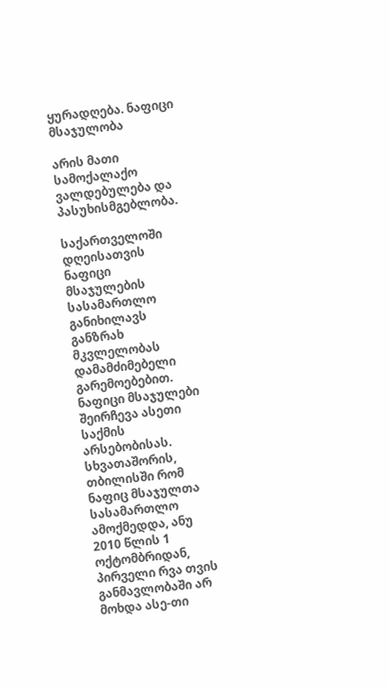ყურადღება. ნაფიცი მსაჯულობა

არის მათი სამოქალაქო ვალდებულება და პასუხისმგებლობა.

საქართველოში დღეისათვის ნაფიცი მსაჯულების სასამართლო განიხილავს განზრახ მკვლელობას დამამძიმებელი გარემოებებით. ნაფიცი მსაჯულები შეირჩევა ასეთი საქმის არსებობისას. სხვათაშორის, თბილისში რომ ნაფიც მსაჯულთა სასამართლო ამოქმედდა, ანუ 2010 წლის 1 ოქტომბრიდან, პირველი რვა თვის განმავლობაში არ მოხდა ასე-თი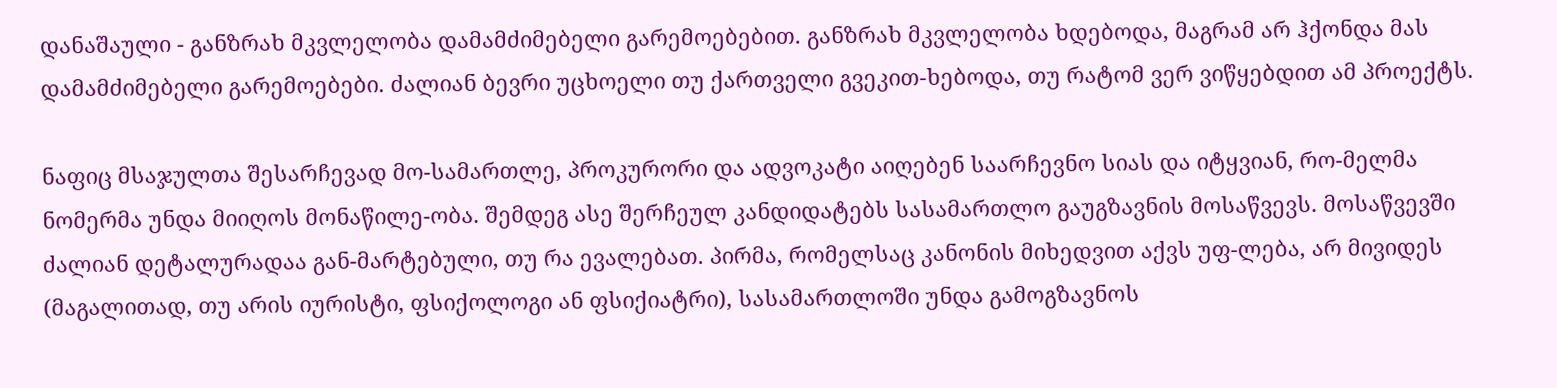დანაშაული - განზრახ მკვლელობა დამამძიმებელი გარემოებებით. განზრახ მკვლელობა ხდებოდა, მაგრამ არ ჰქონდა მას დამამძიმებელი გარემოებები. ძალიან ბევრი უცხოელი თუ ქართველი გვეკით-ხებოდა, თუ რატომ ვერ ვიწყებდით ამ პროექტს.

ნაფიც მსაჯულთა შესარჩევად მო-სამართლე, პროკურორი და ადვოკატი აიღებენ საარჩევნო სიას და იტყვიან, რო-მელმა ნომერმა უნდა მიიღოს მონაწილე-ობა. შემდეგ ასე შერჩეულ კანდიდატებს სასამართლო გაუგზავნის მოსაწვევს. მოსაწვევში ძალიან დეტალურადაა გან-მარტებული, თუ რა ევალებათ. პირმა, რომელსაც კანონის მიხედვით აქვს უფ-ლება, არ მივიდეს (მაგალითად, თუ არის იურისტი, ფსიქოლოგი ან ფსიქიატრი), სასამართლოში უნდა გამოგზავნოს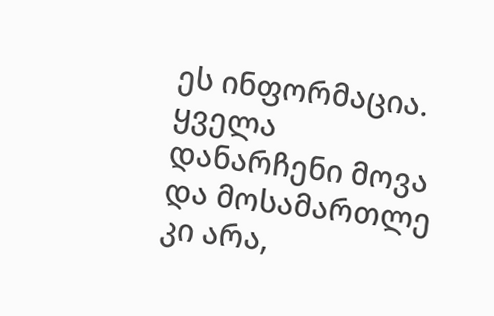ეს ინფორმაცია. ყველა დანარჩენი მოვა და მოსამართლე კი არა,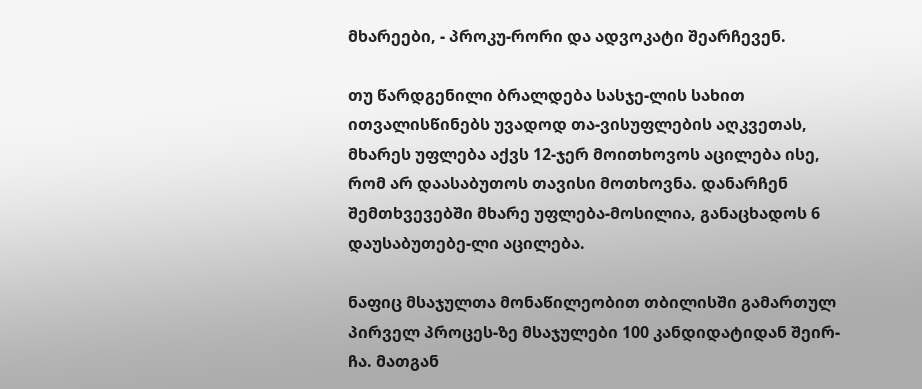მხარეები, - პროკუ-რორი და ადვოკატი შეარჩევენ.

თუ წარდგენილი ბრალდება სასჯე-ლის სახით ითვალისწინებს უვადოდ თა-ვისუფლების აღკვეთას, მხარეს უფლება აქვს 12-ჯერ მოითხოვოს აცილება ისე, რომ არ დაასაბუთოს თავისი მოთხოვნა. დანარჩენ შემთხვევებში მხარე უფლება-მოსილია, განაცხადოს 6 დაუსაბუთებე-ლი აცილება.

ნაფიც მსაჯულთა მონაწილეობით თბილისში გამართულ პირველ პროცეს-ზე მსაჯულები 100 კანდიდატიდან შეირ-ჩა. მათგან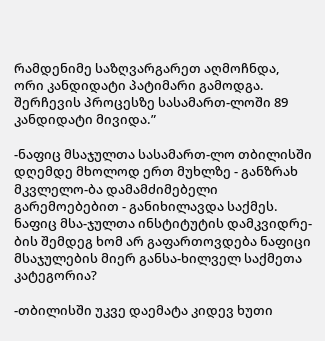რამდენიმე საზღვარგარეთ აღმოჩნდა, ორი კანდიდატი პატიმარი გამოდგა. შერჩევის პროცესზე სასამართ-ლოში 89 კანდიდატი მივიდა.”

-ნაფიც მსაჯულთა სასამართ-ლო თბილისში დღემდე მხოლოდ ერთ მუხლზე - განზრახ მკვლელო-ბა დამამძიმებელი გარემოებებით - განიხილავდა საქმეს. ნაფიც მსა-ჯულთა ინსტიტუტის დამკვიდრე-ბის შემდეგ ხომ არ გაფართოვდება ნაფიცი მსაჯულების მიერ განსა-ხილველ საქმეთა კატეგორია?

-თბილისში უკვე დაემატა კიდევ ხუთი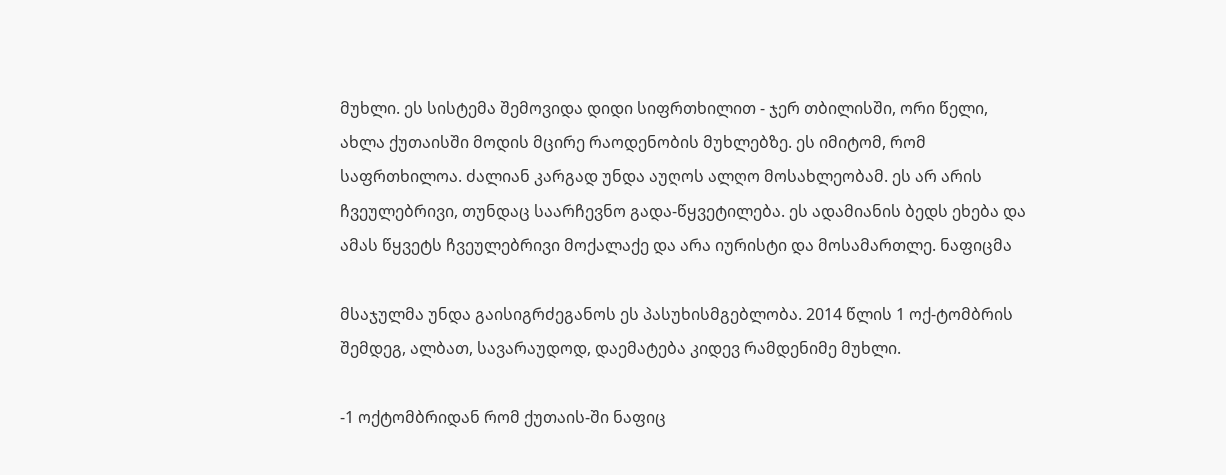მუხლი. ეს სისტემა შემოვიდა დიდი სიფრთხილით - ჯერ თბილისში, ორი წელი, ახლა ქუთაისში მოდის მცირე რაოდენობის მუხლებზე. ეს იმიტომ, რომ საფრთხილოა. ძალიან კარგად უნდა აუღოს ალღო მოსახლეობამ. ეს არ არის ჩვეულებრივი, თუნდაც საარჩევნო გადა-წყვეტილება. ეს ადამიანის ბედს ეხება და ამას წყვეტს ჩვეულებრივი მოქალაქე და არა იურისტი და მოსამართლე. ნაფიცმა

მსაჯულმა უნდა გაისიგრძეგანოს ეს პასუხისმგებლობა. 2014 წლის 1 ოქ-ტომბრის შემდეგ, ალბათ, სავარაუდოდ, დაემატება კიდევ რამდენიმე მუხლი.

-1 ოქტომბრიდან რომ ქუთაის-ში ნაფიც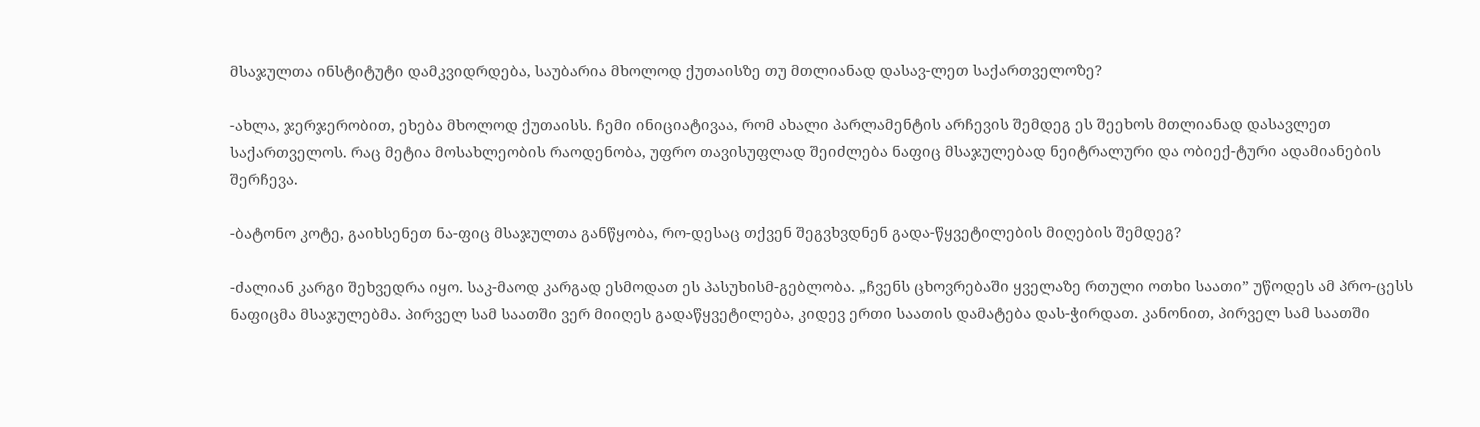მსაჯულთა ინსტიტუტი დამკვიდრდება, საუბარია მხოლოდ ქუთაისზე თუ მთლიანად დასავ-ლეთ საქართველოზე?

-ახლა, ჯერჯერობით, ეხება მხოლოდ ქუთაისს. ჩემი ინიციატივაა, რომ ახალი პარლამენტის არჩევის შემდეგ ეს შეეხოს მთლიანად დასავლეთ საქართველოს. რაც მეტია მოსახლეობის რაოდენობა, უფრო თავისუფლად შეიძლება ნაფიც მსაჯულებად ნეიტრალური და ობიექ-ტური ადამიანების შერჩევა.

-ბატონო კოტე, გაიხსენეთ ნა-ფიც მსაჯულთა განწყობა, რო-დესაც თქვენ შეგვხვდნენ გადა-წყვეტილების მიღების შემდეგ?

-ძალიან კარგი შეხვედრა იყო. საკ-მაოდ კარგად ესმოდათ ეს პასუხისმ-გებლობა. „ჩვენს ცხოვრებაში ყველაზე რთული ოთხი საათი” უწოდეს ამ პრო-ცესს ნაფიცმა მსაჯულებმა. პირველ სამ საათში ვერ მიიღეს გადაწყვეტილება, კიდევ ერთი საათის დამატება დას-ჭირდათ. კანონით, პირველ სამ საათში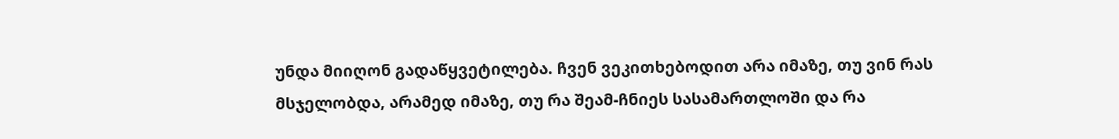უნდა მიიღონ გადაწყვეტილება. ჩვენ ვეკითხებოდით არა იმაზე, თუ ვინ რას მსჯელობდა, არამედ იმაზე, თუ რა შეამ-ჩნიეს სასამართლოში და რა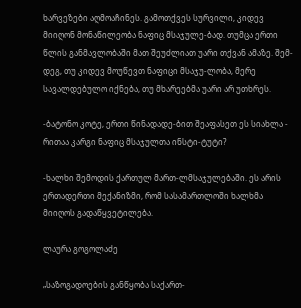ხარვეზები აღმოაჩინეს. გამოთქვეს სურვილი, კიდევ მიიღონ მონაწილეობა ნაფიც მსაჯულე-ბად. თუმცა ერთი წლის განმავლობაში მათ შეუძლიათ უარი თქვან ამაზე. შემ-დეგ, თუ კიდევ მოუწევთ ნაფიცი მსაჯუ-ლობა, მერე სავალდებულო იქნება, თუ მხარეებმა უარი არ უთხრეს.

-ბატონო კოტე, ერთი წინადადე-ბით შეაფასეთ ეს სიახლა - რითაა კარგი ნაფიც მსაჯულთა ინსტი-ტუტი?

-ხალხი შემოდის ქართულ მართ-ლმსაჯულებაში. ეს არის ერთადერთი მექანიზმი, რომ სასამართლოში ხალხმა მიიღოს გადაწყვეტილება.

ლაურა გოგოლაძე

„საზოგადოების განწყობა საქართ-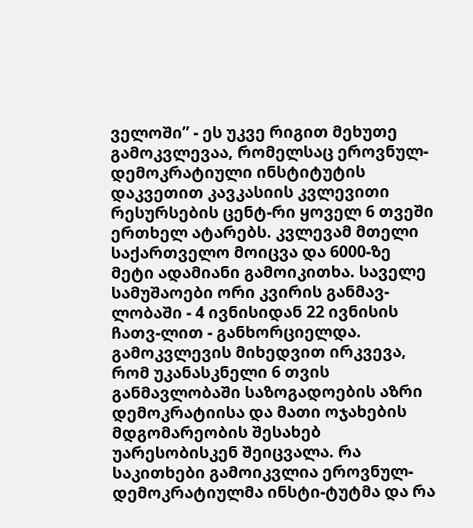ველოში” - ეს უკვე რიგით მეხუთე გამოკვლევაა, რომელსაც ეროვნულ-დემოკრატიული ინსტიტუტის დაკვეთით კავკასიის კვლევითი რესურსების ცენტ-რი ყოველ 6 თვეში ერთხელ ატარებს. კვლევამ მთელი საქართველო მოიცვა და 6000-ზე მეტი ადამიანი გამოიკითხა. საველე სამუშაოები ორი კვირის განმავ-ლობაში - 4 ივნისიდან 22 ივნისის ჩათვ-ლით - განხორციელდა. გამოკვლევის მიხედვით ირკვევა, რომ უკანასკნელი 6 თვის განმავლობაში საზოგადოების აზრი დემოკრატიისა და მათი ოჯახების მდგომარეობის შესახებ უარესობისკენ შეიცვალა. რა საკითხები გამოიკვლია ეროვნულ-დემოკრატიულმა ინსტი-ტუტმა და რა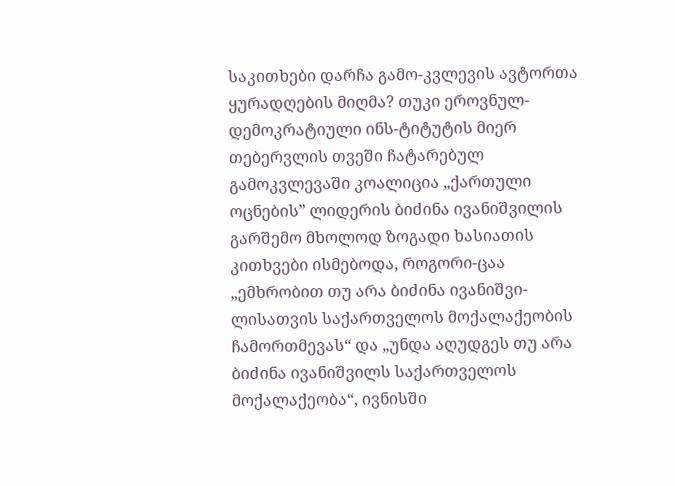საკითხები დარჩა გამო-კვლევის ავტორთა ყურადღების მიღმა? თუკი ეროვნულ-დემოკრატიული ინს-ტიტუტის მიერ თებერვლის თვეში ჩატარებულ გამოკვლევაში კოალიცია „ქართული ოცნების” ლიდერის ბიძინა ივანიშვილის გარშემო მხოლოდ ზოგადი ხასიათის კითხვები ისმებოდა, როგორი-ცაა „ემხრობით თუ არა ბიძინა ივანიშვი-ლისათვის საქართველოს მოქალაქეობის ჩამორთმევას“ და „უნდა აღუდგეს თუ არა ბიძინა ივანიშვილს საქართველოს მოქალაქეობა“, ივნისში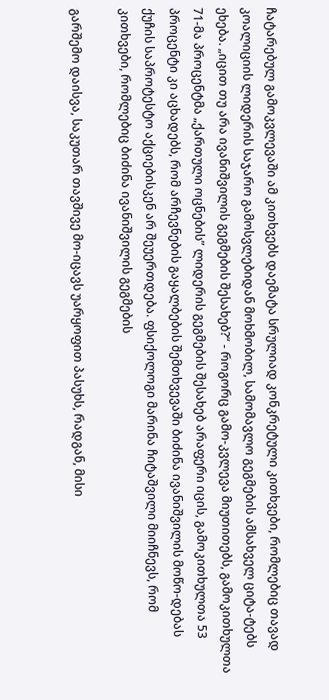ჩატარებულ გამოკვლევაში ამ კითხვებს დაემატა სრულიად კონკრეტული კითხვები, რომლებიც თავად კოალიციის ლიდერის საჯარო გამოსვლებიდან მოხმობილ, სამომავლო გეგმების ამსახველ ციტა-ტებს ეხება. „იცით თუ არა ივანიშვილის გეგმების შესახებ?“ - როგორც გამო-კვლევა მიუთითებს, გამოკითხულთა 71-მა პროცენტმა „ქართული ოცნების” ლიდერის გეგმების შესახებ არაფერი იცის, გამოკითხულთა 53 პროცენტი კი აცხადებს, რომ არჩევნების გაყალბების შემთხვევაში ბიძინა ივანიშვილის მოწო-დებას ქუჩის საპროტესტო აქციებისკენ არ შეუერთდება. ფსიქოლოგი მარინა ჩიტაშვილი მიიჩნევს, რომ კითხვები, რომლებიც ბიძინა ივანიშვილის გეგმების

გარშემო დაისვა, საკუთარ თავშივე მო-იცავს უარყოფით პასუხს, რადგან, მისი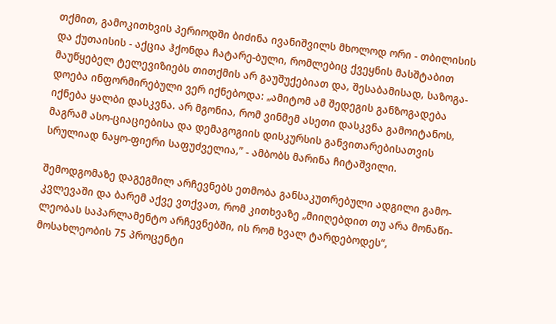თქმით, გამოკითხვის პერიოდში ბიძინა ივანიშვილს მხოლოდ ორი - თბილისის და ქუთაისის - აქცია ჰქონდა ჩატარე-ბული, რომლებიც ქვეყნის მასშტაბით მაუწყებელ ტელევიზიებს თითქმის არ გაუშუქებიათ და, შესაბამისად, საზოგა-დოება ინფორმირებული ვერ იქნებოდა: „ამიტომ ამ შედეგის განზოგადება იქნება ყალბი დასკვნა. არ მგონია, რომ ვინმემ ასეთი დასკვნა გამოიტანოს, მაგრამ ასო-ციაციებისა და დემაგოგიის დისკურსის განვითარებისათვის სრულიად ნაყო-ფიერი საფუძველია,” - ამბობს მარინა ჩიტაშვილი.

შემოდგომაზე დაგეგმილ არჩევნებს ეთმობა განსაკუთრებული ადგილი გამო-კვლევაში და ბარემ აქვე ვთქვათ, რომ კითხვაზე „მიიღებდით თუ არა მონაწი-ლეობას საპარლამენტო არჩევნებში, ის რომ ხვალ ტარდებოდეს“, მოსახლეობის 75 პროცენტი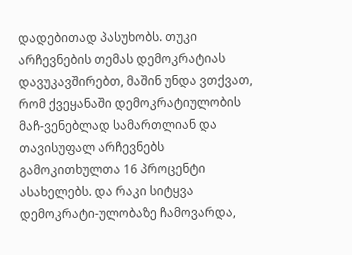დადებითად პასუხობს. თუკი არჩევნების თემას დემოკრატიას დავუკავშირებთ, მაშინ უნდა ვთქვათ, რომ ქვეყანაში დემოკრატიულობის მაჩ-ვენებლად სამართლიან და თავისუფალ არჩევნებს გამოკითხულთა 16 პროცენტი ასახელებს. და რაკი სიტყვა დემოკრატი-ულობაზე ჩამოვარდა,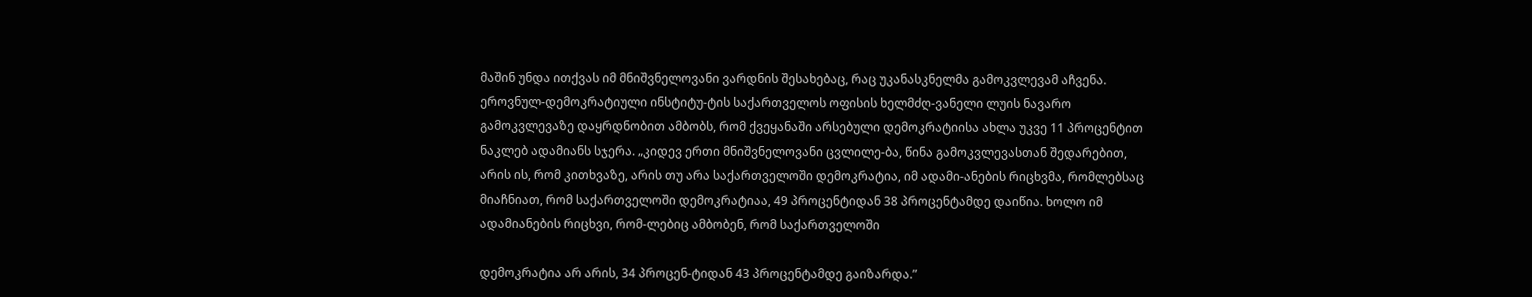მაშინ უნდა ითქვას იმ მნიშვნელოვანი ვარდნის შესახებაც, რაც უკანასკნელმა გამოკვლევამ აჩვენა. ეროვნულ-დემოკრატიული ინსტიტუ-ტის საქართველოს ოფისის ხელმძღ-ვანელი ლუის ნავარო გამოკვლევაზე დაყრდნობით ამბობს, რომ ქვეყანაში არსებული დემოკრატიისა ახლა უკვე 11 პროცენტით ნაკლებ ადამიანს სჯერა. „კიდევ ერთი მნიშვნელოვანი ცვლილე-ბა, წინა გამოკვლევასთან შედარებით, არის ის, რომ კითხვაზე, არის თუ არა საქართველოში დემოკრატია, იმ ადამი-ანების რიცხვმა, რომლებსაც მიაჩნიათ, რომ საქართველოში დემოკრატიაა, 49 პროცენტიდან 38 პროცენტამდე დაიწია. ხოლო იმ ადამიანების რიცხვი, რომ-ლებიც ამბობენ, რომ საქართველოში

დემოკრატია არ არის, 34 პროცენ-ტიდან 43 პროცენტამდე გაიზარდა.”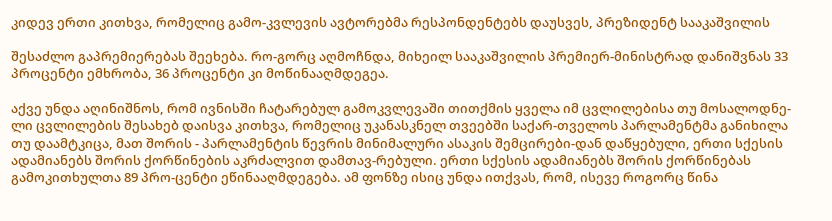კიდევ ერთი კითხვა, რომელიც გამო-კვლევის ავტორებმა რესპონდენტებს დაუსვეს, პრეზიდენტ სააკაშვილის

შესაძლო გაპრემიერებას შეეხება. რო-გორც აღმოჩნდა, მიხეილ სააკაშვილის პრემიერ-მინისტრად დანიშვნას 33 პროცენტი ემხრობა, 36 პროცენტი კი მოწინააღმდეგეა.

აქვე უნდა აღინიშნოს, რომ ივნისში ჩატარებულ გამოკვლევაში თითქმის ყველა იმ ცვლილებისა თუ მოსალოდნე-ლი ცვლილების შესახებ დაისვა კითხვა, რომელიც უკანასკნელ თვეებში საქარ-თველოს პარლამენტმა განიხილა თუ დაამტკიცა, მათ შორის - პარლამენტის წევრის მინიმალური ასაკის შემცირები-დან დაწყებული, ერთი სქესის ადამიანებს შორის ქორწინების აკრძალვით დამთავ-რებული. ერთი სქესის ადამიანებს შორის ქორწინებას გამოკითხულთა 89 პრო-ცენტი ეწინააღმდეგება. ამ ფონზე ისიც უნდა ითქვას, რომ, ისევე როგორც წინა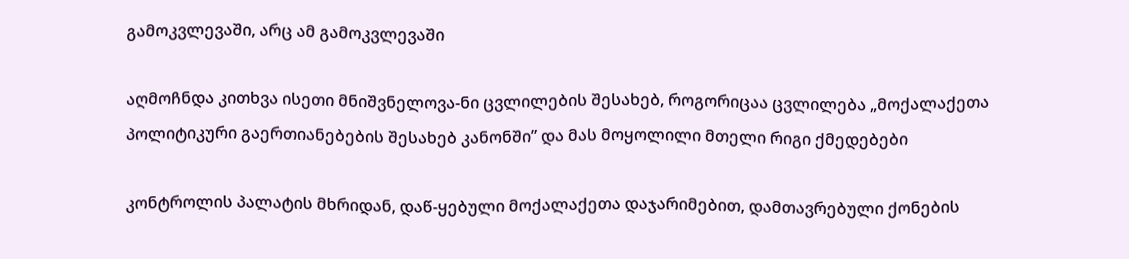გამოკვლევაში, არც ამ გამოკვლევაში

აღმოჩნდა კითხვა ისეთი მნიშვნელოვა-ნი ცვლილების შესახებ, როგორიცაა ცვლილება „მოქალაქეთა პოლიტიკური გაერთიანებების შესახებ კანონში” და მას მოყოლილი მთელი რიგი ქმედებები

კონტროლის პალატის მხრიდან, დაწ-ყებული მოქალაქეთა დაჯარიმებით, დამთავრებული ქონების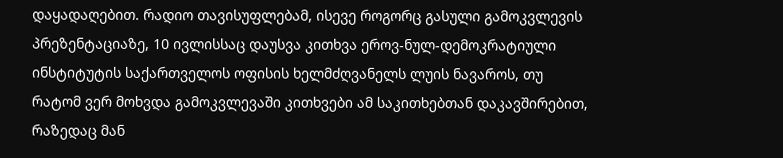დაყადაღებით. რადიო თავისუფლებამ, ისევე როგორც გასული გამოკვლევის პრეზენტაციაზე, 10 ივლისსაც დაუსვა კითხვა ეროვ-ნულ-დემოკრატიული ინსტიტუტის საქართველოს ოფისის ხელმძღვანელს ლუის ნავაროს, თუ რატომ ვერ მოხვდა გამოკვლევაში კითხვები ამ საკითხებთან დაკავშირებით, რაზედაც მან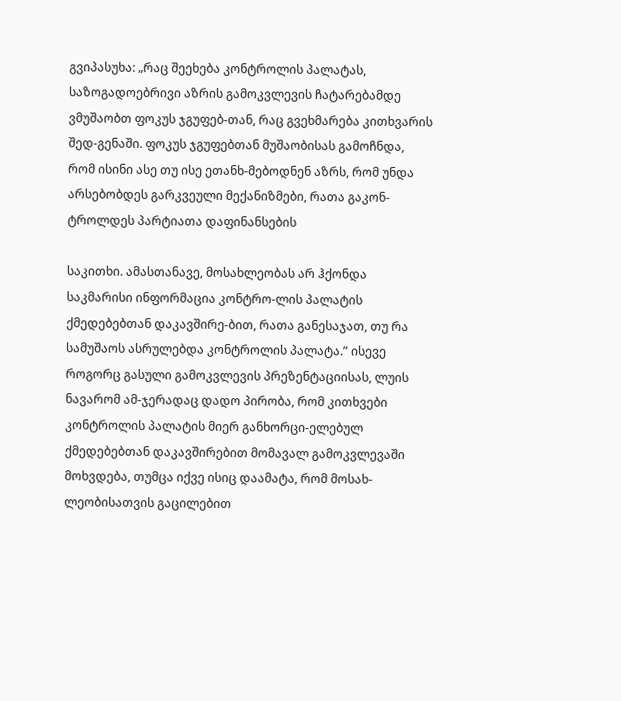გვიპასუხა: „რაც შეეხება კონტროლის პალატას, საზოგადოებრივი აზრის გამოკვლევის ჩატარებამდე ვმუშაობთ ფოკუს ჯგუფებ-თან, რაც გვეხმარება კითხვარის შედ-გენაში. ფოკუს ჯგუფებთან მუშაობისას გამოჩნდა, რომ ისინი ასე თუ ისე ეთანხ-მებოდნენ აზრს, რომ უნდა არსებობდეს გარკვეული მექანიზმები, რათა გაკონ-ტროლდეს პარტიათა დაფინანსების

საკითხი. ამასთანავე, მოსახლეობას არ ჰქონდა საკმარისი ინფორმაცია კონტრო-ლის პალატის ქმედებებთან დაკავშირე-ბით, რათა განესაჯათ, თუ რა სამუშაოს ასრულებდა კონტროლის პალატა.” ისევე როგორც გასული გამოკვლევის პრეზენტაციისას, ლუის ნავარომ ამ-ჯერადაც დადო პირობა, რომ კითხვები კონტროლის პალატის მიერ განხორცი-ელებულ ქმედებებთან დაკავშირებით მომავალ გამოკვლევაში მოხვდება, თუმცა იქვე ისიც დაამატა, რომ მოსახ-ლეობისათვის გაცილებით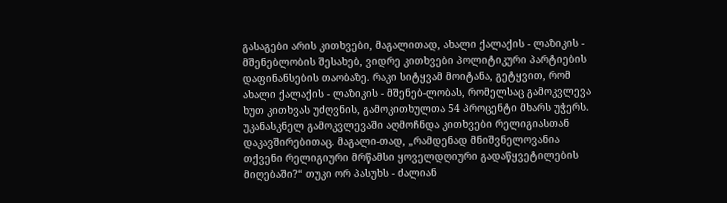გასაგები არის კითხვები, მაგალითად, ახალი ქალაქის - ლაზიკის - მშენებლობის შესახებ, ვიდრე კითხვები პოლიტიკური პარტიების დაფინანსების თაობაზე. რაკი სიტყვამ მოიტანა, გეტყვით, რომ ახალი ქალაქის - ლაზიკის - მშენებ-ლობას, რომელსაც გამოკვლევა ხუთ კითხვას უძღვნის, გამოკითხულთა 54 პროცენტი მხარს უჭერს. უკანასკნელ გამოკვლევაში აღმოჩნდა კითხვები რელიგიასთან დაკავშირებითაც. მაგალი-თად, „რამდენად მნიშვნელოვანია თქვენი რელიგიური მრწამსი ყოველდღიური გადაწყვეტილების მიღებაში?“ თუკი ორ პასუხს - ძალიან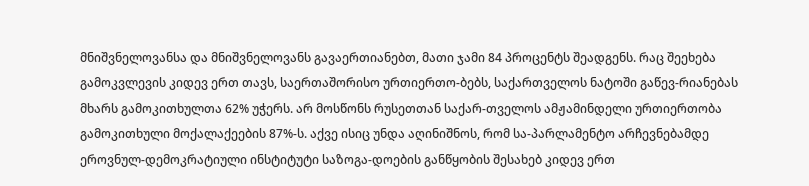მნიშვნელოვანსა და მნიშვნელოვანს გავაერთიანებთ, მათი ჯამი 84 პროცენტს შეადგენს. რაც შეეხება გამოკვლევის კიდევ ერთ თავს, საერთაშორისო ურთიერთო-ბებს, საქართველოს ნატოში გაწევ-რიანებას მხარს გამოკითხულთა 62% უჭერს. არ მოსწონს რუსეთთან საქარ-თველოს ამჟამინდელი ურთიერთობა გამოკითხული მოქალაქეების 87%-ს. აქვე ისიც უნდა აღინიშნოს, რომ სა-პარლამენტო არჩევნებამდე ეროვნულ-დემოკრატიული ინსტიტუტი საზოგა-დოების განწყობის შესახებ კიდევ ერთ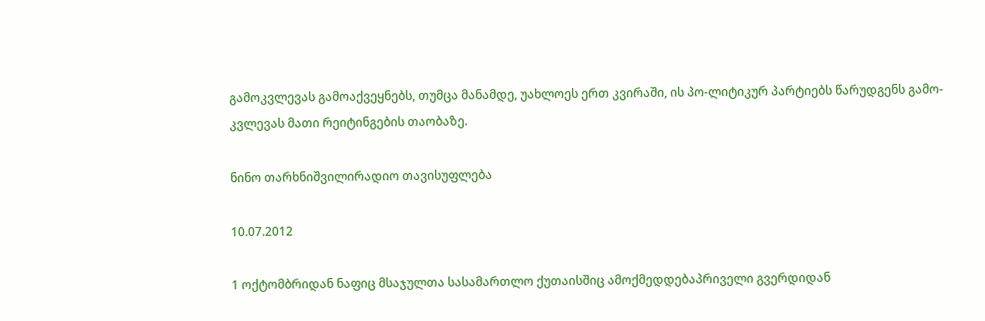გამოკვლევას გამოაქვეყნებს, თუმცა მანამდე, უახლოეს ერთ კვირაში, ის პო-ლიტიკურ პარტიებს წარუდგენს გამო-კვლევას მათი რეიტინგების თაობაზე.

ნინო თარხნიშვილირადიო თავისუფლება

10.07.2012

1 ოქტომბრიდან ნაფიც მსაჯულთა სასამართლო ქუთაისშიც ამოქმედდებაპრიველი გვერდიდან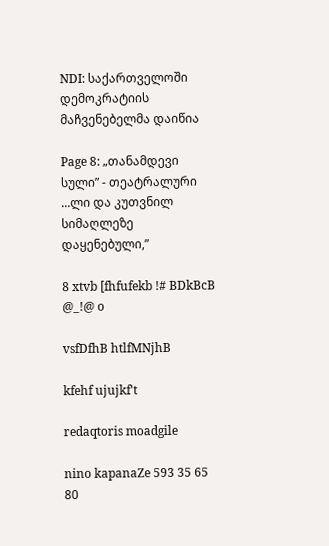NDI: საქართველოში დემოკრატიის მაჩვენებელმა დაიწია

Page 8: „თანამდევი სული” - თეატრალური ...ლი და კუთვნილ სიმაღლეზე დაყენებული,”

8 xtvb [fhfufekb !# BDkBcB @_!@ o

vsfDfhB htlfMNjhB

kfehf ujujkf't

redaqtoris moadgile

nino kapanaZe 593 35 65 80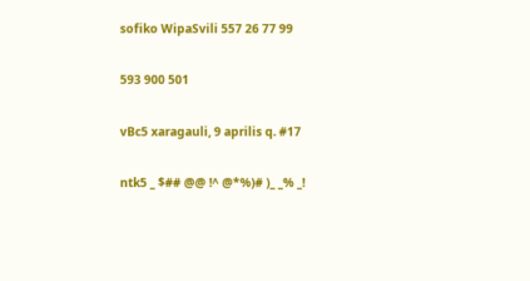sofiko WipaSvili 557 26 77 99

593 900 501

vBc5 xaragauli, 9 aprilis q. #17

ntk5 _ $## @@ !^ @*%)# )_ _% _!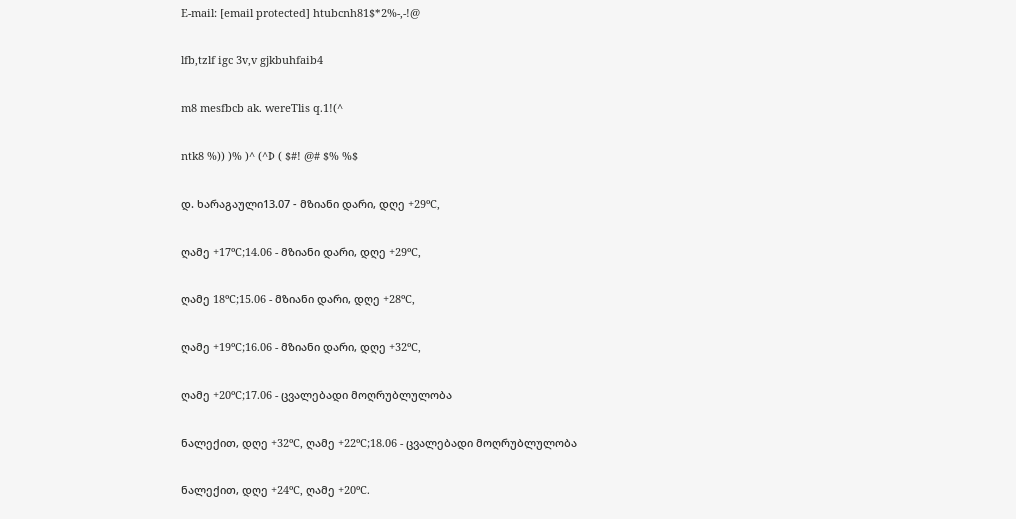E-mail: [email protected] htubcnh81$*2%-,-!@

lfb,tzlf igc 3v,v gjkbuhfaib4

m8 mesfbcb ak. wereTlis q.1!(^

ntk8 %)) )% )^ (^Þ ( $#! @# $% %$

დ. ხარაგაული13.07 - მზიანი დარი, დღე +29ºC,

ღამე +17ºC;14.06 - მზიანი დარი, დღე +29ºC,

ღამე 18ºC;15.06 - მზიანი დარი, დღე +28ºC,

ღამე +19ºC;16.06 - მზიანი დარი, დღე +32ºC,

ღამე +20ºC;17.06 - ცვალებადი მოღრუბლულობა

ნალექით, დღე +32ºC, ღამე +22ºC;18.06 - ცვალებადი მოღრუბლულობა

ნალექით, დღე +24ºC, ღამე +20ºC.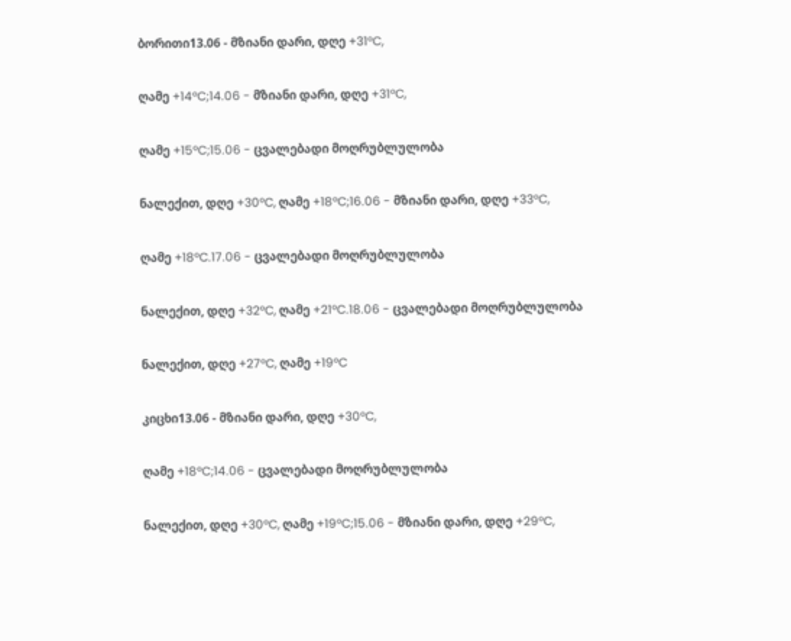ბორითი13.06 - მზიანი დარი, დღე +31ºC,

ღამე +14ºC;14.06 - მზიანი დარი, დღე +31ºC,

ღამე +15ºC;15.06 - ცვალებადი მოღრუბლულობა

ნალექით, დღე +30ºC, ღამე +18ºC;16.06 - მზიანი დარი, დღე +33ºC,

ღამე +18ºC.17.06 - ცვალებადი მოღრუბლულობა

ნალექით, დღე +32ºC, ღამე +21ºC.18.06 - ცვალებადი მოღრუბლულობა

ნალექით, დღე +27ºC, ღამე +19ºC

კიცხი13.06 - მზიანი დარი, დღე +30ºC,

ღამე +18ºC;14.06 - ცვალებადი მოღრუბლულობა

ნალექით, დღე +30ºC, ღამე +19ºC;15.06 - მზიანი დარი, დღე +29ºC,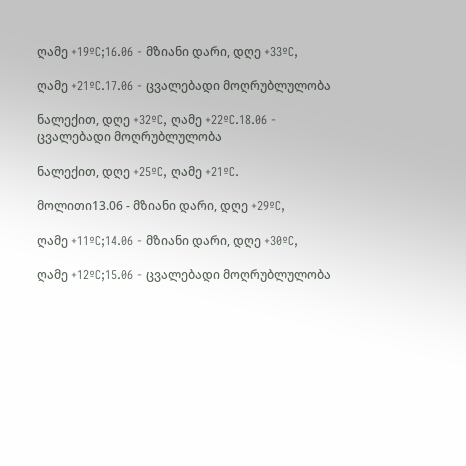ღამე +19ºC;16.06 - მზიანი დარი, დღე +33ºC,

ღამე +21ºC.17.06 - ცვალებადი მოღრუბლულობა

ნალექით, დღე +32ºC, ღამე +22ºC.18.06 - ცვალებადი მოღრუბლულობა

ნალექით, დღე +25ºC, ღამე +21ºC.

მოლითი13.06 - მზიანი დარი, დღე +29ºC,

ღამე +11ºC;14.06 - მზიანი დარი, დღე +30ºC,

ღამე +12ºC;15.06 - ცვალებადი მოღრუბლულობა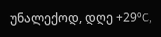უნალექოდ, დღე +29ºC,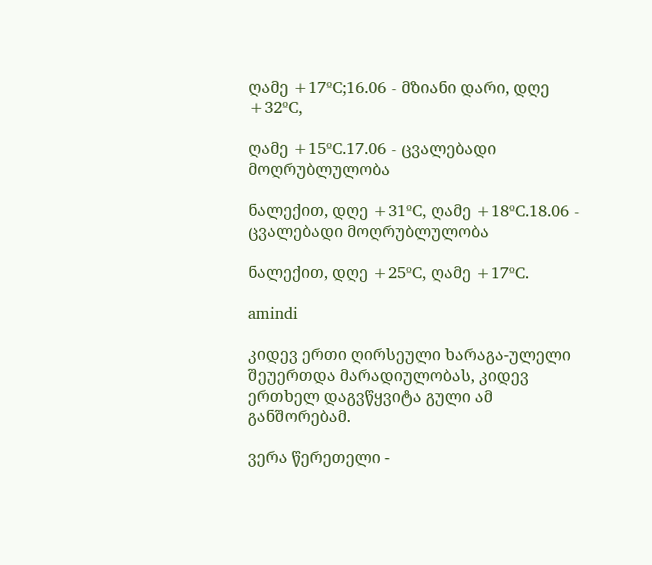ღამე +17ºC;16.06 - მზიანი დარი, დღე +32ºC,

ღამე +15ºC.17.06 - ცვალებადი მოღრუბლულობა

ნალექით, დღე +31ºC, ღამე +18ºC.18.06 - ცვალებადი მოღრუბლულობა

ნალექით, დღე +25ºC, ღამე +17ºC.

amindi

კიდევ ერთი ღირსეული ხარაგა-ულელი შეუერთდა მარადიულობას, კიდევ ერთხელ დაგვწყვიტა გული ამ განშორებამ.

ვერა წერეთელი -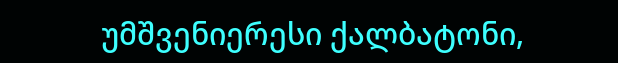უმშვენიერესი ქალბატონი,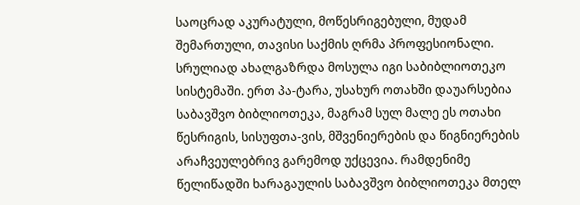საოცრად აკურატული, მოწესრიგებული, მუდამ შემართული, თავისი საქმის ღრმა პროფესიონალი. სრულიად ახალგაზრდა მოსულა იგი საბიბლიოთეკო სისტემაში. ერთ პა-ტარა, უსახურ ოთახში დაუარსებია საბავშვო ბიბლიოთეკა, მაგრამ სულ მალე ეს ოთახი წესრიგის, სისუფთა-ვის, მშვენიერების და წიგნიერების არაჩვეულებრივ გარემოდ უქცევია. რამდენიმე წელიწადში ხარაგაულის საბავშვო ბიბლიოთეკა მთელ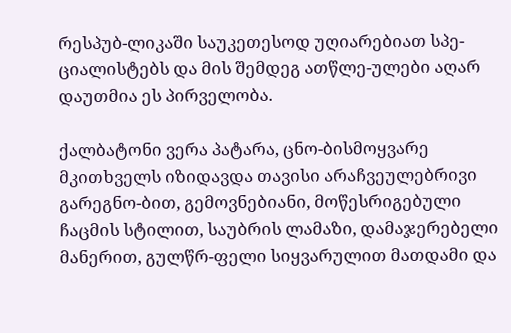რესპუბ-ლიკაში საუკეთესოდ უღიარებიათ სპე-ციალისტებს და მის შემდეგ ათწლე-ულები აღარ დაუთმია ეს პირველობა.

ქალბატონი ვერა პატარა, ცნო-ბისმოყვარე მკითხველს იზიდავდა თავისი არაჩვეულებრივი გარეგნო-ბით, გემოვნებიანი, მოწესრიგებული ჩაცმის სტილით, საუბრის ლამაზი, დამაჯერებელი მანერით, გულწრ-ფელი სიყვარულით მათდამი და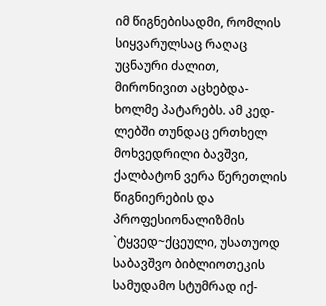იმ წიგნებისადმი, რომლის სიყვარულსაც რაღაც უცნაური ძალით, მირონივით აცხებდა-ხოლმე პატარებს. ამ კედ-ლებში თუნდაც ერთხელ მოხვედრილი ბავშვი, ქალბატონ ვერა წერეთლის წიგნიერების და პროფესიონალიზმის `ტყვედ~ქცეული, უსათუოდ საბავშვო ბიბლიოთეკის სამუდამო სტუმრად იქ-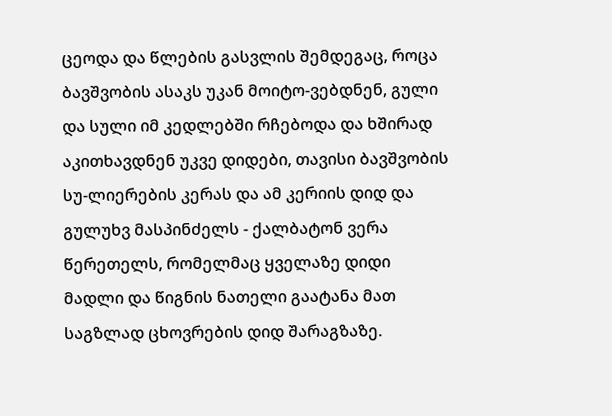ცეოდა და წლების გასვლის შემდეგაც, როცა ბავშვობის ასაკს უკან მოიტო-ვებდნენ, გული და სული იმ კედლებში რჩებოდა და ხშირად აკითხავდნენ უკვე დიდები, თავისი ბავშვობის სუ-ლიერების კერას და ამ კერიის დიდ და გულუხვ მასპინძელს - ქალბატონ ვერა წერეთელს, რომელმაც ყველაზე დიდი მადლი და წიგნის ნათელი გაატანა მათ საგზლად ცხოვრების დიდ შარაგზაზე.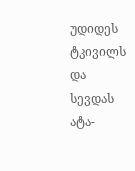უდიდეს ტკივილს და სევდას ატა-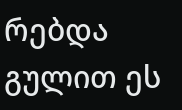რებდა გულით ეს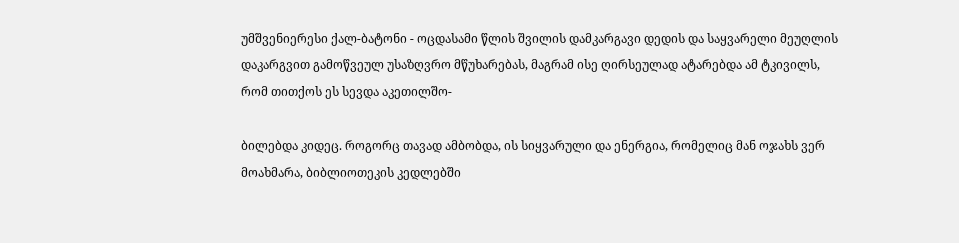უმშვენიერესი ქალ-ბატონი - ოცდასამი წლის შვილის დამკარგავი დედის და საყვარელი მეუღლის დაკარგვით გამოწვეულ უსაზღვრო მწუხარებას, მაგრამ ისე ღირსეულად ატარებდა ამ ტკივილს, რომ თითქოს ეს სევდა აკეთილშო-

ბილებდა კიდეც. როგორც თავად ამბობდა, ის სიყვარული და ენერგია, რომელიც მან ოჯახს ვერ მოახმარა, ბიბლიოთეკის კედლებში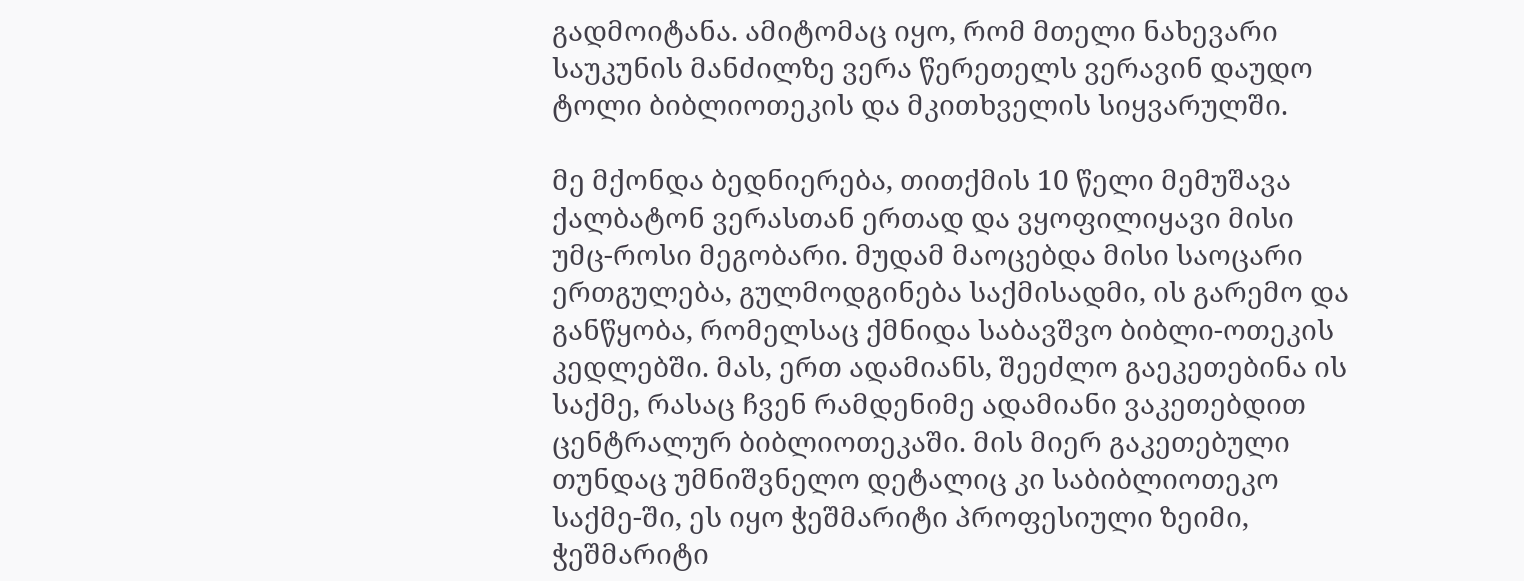გადმოიტანა. ამიტომაც იყო, რომ მთელი ნახევარი საუკუნის მანძილზე ვერა წერეთელს ვერავინ დაუდო ტოლი ბიბლიოთეკის და მკითხველის სიყვარულში.

მე მქონდა ბედნიერება, თითქმის 10 წელი მემუშავა ქალბატონ ვერასთან ერთად და ვყოფილიყავი მისი უმც-როსი მეგობარი. მუდამ მაოცებდა მისი საოცარი ერთგულება, გულმოდგინება საქმისადმი, ის გარემო და განწყობა, რომელსაც ქმნიდა საბავშვო ბიბლი-ოთეკის კედლებში. მას, ერთ ადამიანს, შეეძლო გაეკეთებინა ის საქმე, რასაც ჩვენ რამდენიმე ადამიანი ვაკეთებდით ცენტრალურ ბიბლიოთეკაში. მის მიერ გაკეთებული თუნდაც უმნიშვნელო დეტალიც კი საბიბლიოთეკო საქმე-ში, ეს იყო ჭეშმარიტი პროფესიული ზეიმი, ჭეშმარიტი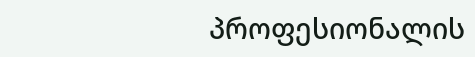პროფესიონალის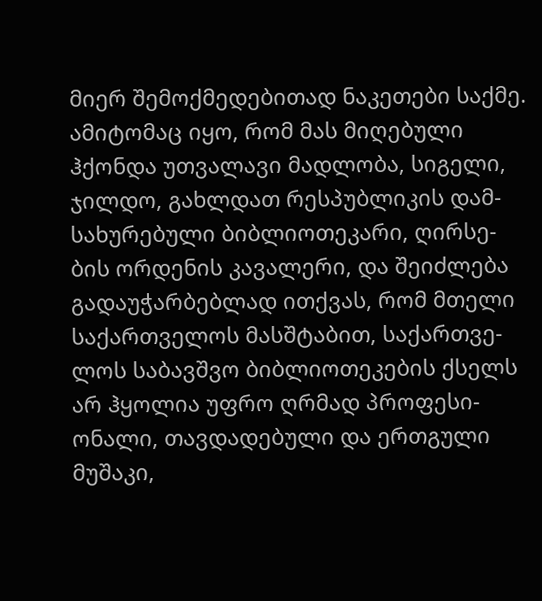მიერ შემოქმედებითად ნაკეთები საქმე. ამიტომაც იყო, რომ მას მიღებული ჰქონდა უთვალავი მადლობა, სიგელი, ჯილდო, გახლდათ რესპუბლიკის დამ-სახურებული ბიბლიოთეკარი, ღირსე-ბის ორდენის კავალერი, და შეიძლება გადაუჭარბებლად ითქვას, რომ მთელი საქართველოს მასშტაბით, საქართვე-ლოს საბავშვო ბიბლიოთეკების ქსელს არ ჰყოლია უფრო ღრმად პროფესი-ონალი, თავდადებული და ერთგული მუშაკი,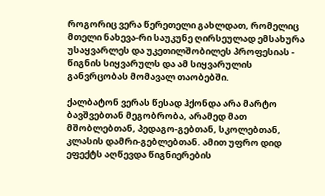როგორიც ვერა წერეთელი გახლდათ, რომელიც მთელი ნახევა-რი საუკუნე ღირსეულად ემსახურა უსაყვარლეს და უკეთილშობილეს პროფესიას - წიგნის სიყვარულს და ამ სიყვარულის განვრცობას მომავალ თაობებში.

ქალბატონ ვერას წესად ჰქონდა არა მარტო ბავშვებთან მეგობრობა, არამედ მათ მშობლებთან, პედაგო-გებთან, სკოლებთან, კლასის დამრი-გებლებთან. ამით უფრო დიდ ეფექტს აღწევდა წიგნიერების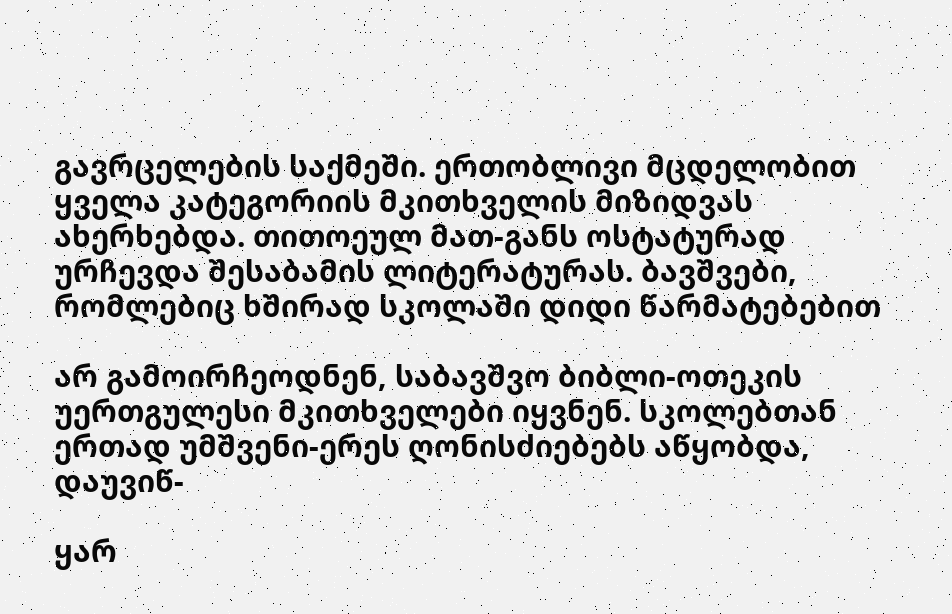გავრცელების საქმეში. ერთობლივი მცდელობით ყველა კატეგორიის მკითხველის მიზიდვას ახერხებდა. თითოეულ მათ-განს ოსტატურად ურჩევდა შესაბამის ლიტერატურას. ბავშვები, რომლებიც ხშირად სკოლაში დიდი წარმატებებით

არ გამოირჩეოდნენ, საბავშვო ბიბლი-ოთეკის უერთგულესი მკითხველები იყვნენ. სკოლებთან ერთად უმშვენი-ერეს ღონისძიებებს აწყობდა, დაუვიწ-

ყარ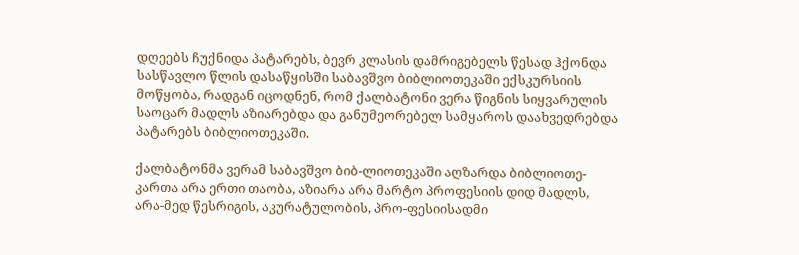დღეებს ჩუქნიდა პატარებს, ბევრ კლასის დამრიგებელს წესად ჰქონდა სასწავლო წლის დასაწყისში საბავშვო ბიბლიოთეკაში ექსკურსიის მოწყობა, რადგან იცოდნენ, რომ ქალბატონი ვერა წიგნის სიყვარულის საოცარ მადლს აზიარებდა და განუმეორებელ სამყაროს დაახვედრებდა პატარებს ბიბლიოთეკაში.

ქალბატონმა ვერამ საბავშვო ბიბ-ლიოთეკაში აღზარდა ბიბლიოთე-კართა არა ერთი თაობა, აზიარა არა მარტო პროფესიის დიდ მადლს, არა-მედ წესრიგის, აკურატულობის, პრო-ფესიისადმი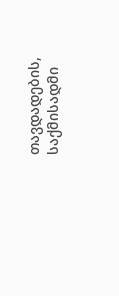თავდადების, საქმისადმი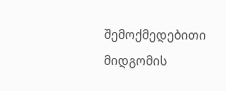შემოქმედებითი მიდგომის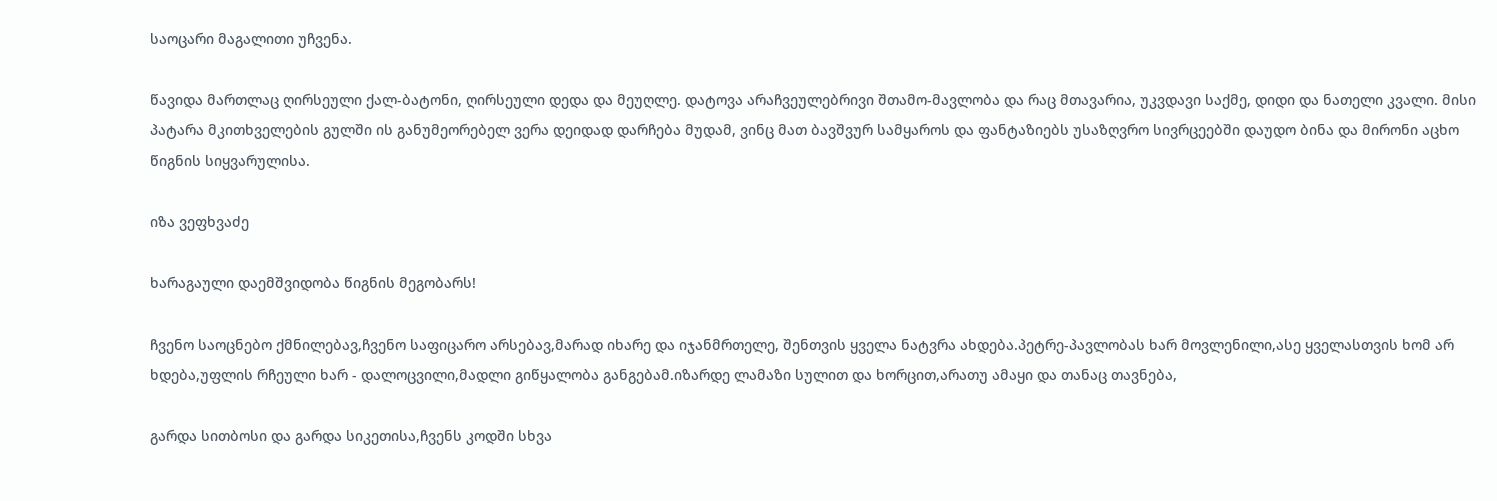საოცარი მაგალითი უჩვენა.

წავიდა მართლაც ღირსეული ქალ-ბატონი, ღირსეული დედა და მეუღლე. დატოვა არაჩვეულებრივი შთამო-მავლობა და რაც მთავარია, უკვდავი საქმე, დიდი და ნათელი კვალი. მისი პატარა მკითხველების გულში ის განუმეორებელ ვერა დეიდად დარჩება მუდამ, ვინც მათ ბავშვურ სამყაროს და ფანტაზიებს უსაზღვრო სივრცეებში დაუდო ბინა და მირონი აცხო წიგნის სიყვარულისა.

იზა ვეფხვაძე

ხარაგაული დაემშვიდობა წიგნის მეგობარს!

ჩვენო საოცნებო ქმნილებავ,ჩვენო საფიცარო არსებავ,მარად იხარე და იჯანმრთელე, შენთვის ყველა ნატვრა ახდება.პეტრე-პავლობას ხარ მოვლენილი,ასე ყველასთვის ხომ არ ხდება,უფლის რჩეული ხარ - დალოცვილი,მადლი გიწყალობა განგებამ.იზარდე ლამაზი სულით და ხორცით,არათუ ამაყი და თანაც თავნება,

გარდა სითბოსი და გარდა სიკეთისა,ჩვენს კოდში სხვა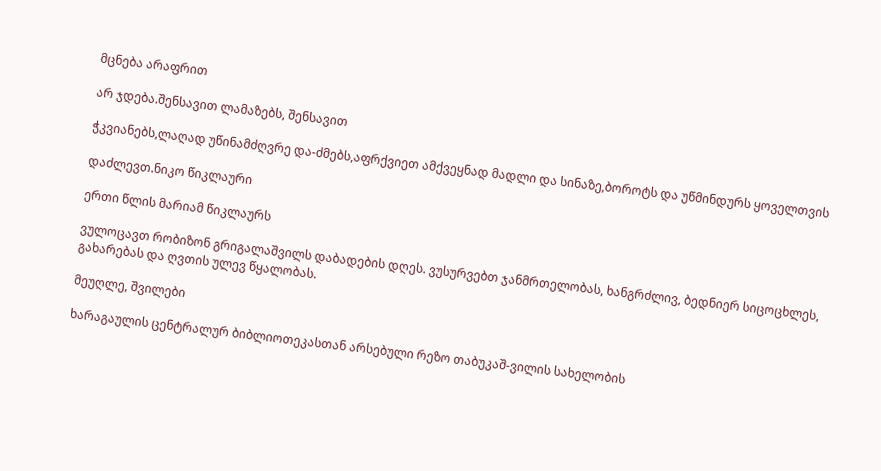მცნება არაფრით

არ ჯდება.შენსავით ლამაზებს, შენსავით

ჭკვიანებს,ლაღად უწინამძღვრე და-ძმებს,აფრქვიეთ ამქვეყნად მადლი და სინაზე,ბოროტს და უწმინდურს ყოველთვის

დაძლევთ.ნიკო წიკლაური

ერთი წლის მარიამ წიკლაურს

ვულოცავთ რობიზონ გრიგალაშვილს დაბადების დღეს. ვუსურვებთ ჯანმრთელობას, ხანგრძლივ, ბედნიერ სიცოცხლეს, გახარებას და ღვთის ულევ წყალობას.

მეუღლე, შვილები

ხარაგაულის ცენტრალურ ბიბლიოთეკასთან არსებული რეზო თაბუკაშ-ვილის სახელობის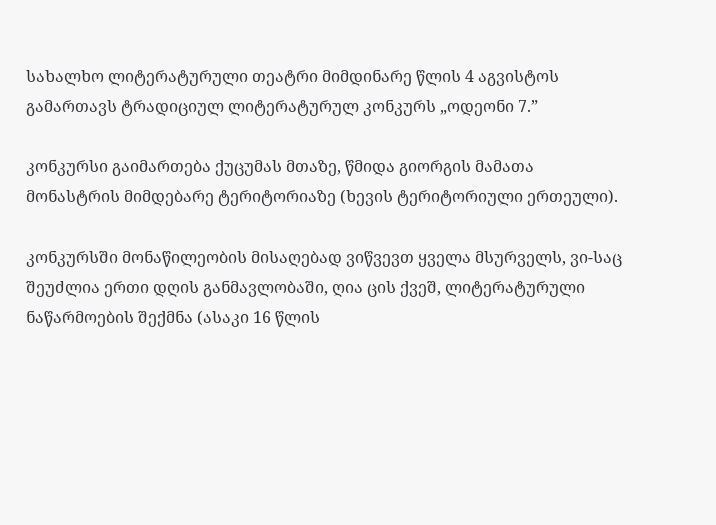სახალხო ლიტერატურული თეატრი მიმდინარე წლის 4 აგვისტოს გამართავს ტრადიციულ ლიტერატურულ კონკურს „ოდეონი 7.”

კონკურსი გაიმართება ქუცუმას მთაზე, წმიდა გიორგის მამათა მონასტრის მიმდებარე ტერიტორიაზე (ხევის ტერიტორიული ერთეული).

კონკურსში მონაწილეობის მისაღებად ვიწვევთ ყველა მსურველს, ვი-საც შეუძლია ერთი დღის განმავლობაში, ღია ცის ქვეშ, ლიტერატურული ნაწარმოების შექმნა (ასაკი 16 წლის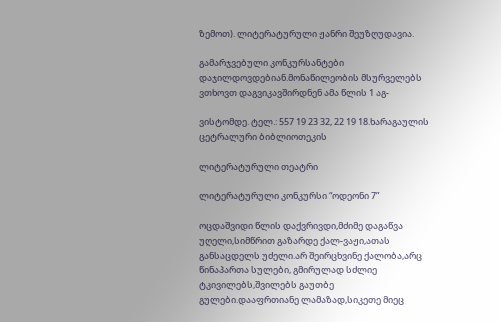ზემოთ). ლიტერატურული ჟანრი შეუზღუდავია.

გამარჯვებული კონკურსანტები დაჯილდოვდებიან.მონაწილეობის მსურველებს ვთხოვთ დაგვიკავშირდნენ ამა წლის 1 აგ-

ვისტომდე. ტელ.: 557 19 23 32, 22 19 18.ხარაგაულის ცეტრალური ბიბლიოთეკის

ლიტერატურული თეატრი

ლიტერატურული კონკურსი “ოდეონი 7”

ოცდაშვიდი წლის დაქვრივდი,მძიმე დაგაწვა უღელი,სიმწრით გაზარდე ქალ-ვაჟი,ათას განსაცდელს უძელი.არ შეირცხვინე ქალობა,არც წინაპართა სულები, გმირულად სძლიე ტკივილებს,შვილებს გაუთბე გულები.დააფრთიანე ლამაზად,სიკეთე მიეც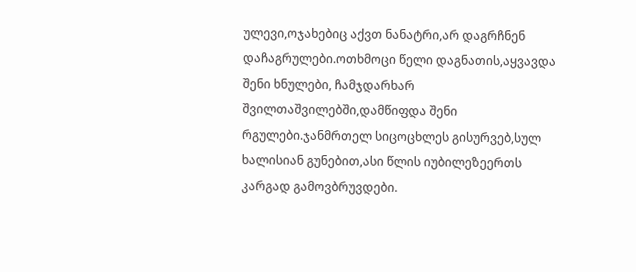ულევი,ოჯახებიც აქვთ ნანატრი,არ დაგრჩნენ დაჩაგრულები.ოთხმოცი წელი დაგნათის,აყვავდა შენი ხნულები, ჩამჯდარხარ შვილთაშვილებში,დამწიფდა შენი რგულები.ჯანმრთელ სიცოცხლეს გისურვებ,სულ ხალისიან გუნებით,ასი წლის იუბილეზეერთს კარგად გამოვბრუვდები.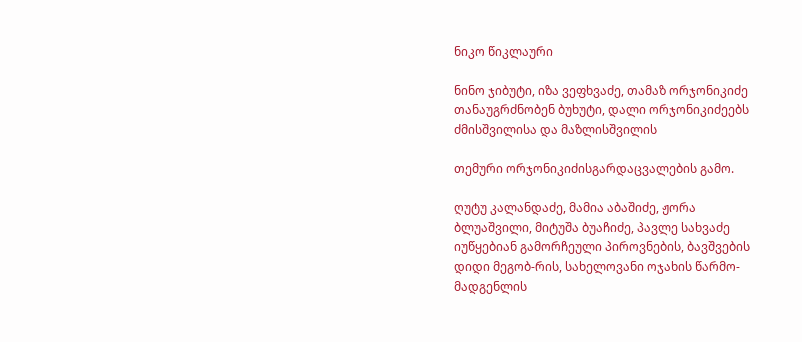ნიკო წიკლაური

ნინო ჯიბუტი, იზა ვეფხვაძე, თამაზ ორჯონიკიძე თანაუგრძნობენ ბუხუტი, დალი ორჯონიკიძეებს ძმისშვილისა და მაზლისშვილის

თემური ორჯონიკიძისგარდაცვალების გამო.

ღუტუ კალანდაძე, მამია აბაშიძე, ჟორა ბლუაშვილი, მიტუშა ბუაჩიძე, პავლე სახვაძე იუწყებიან გამორჩეული პიროვნების, ბავშვების დიდი მეგობ-რის, სახელოვანი ოჯახის წარმო-მადგენლის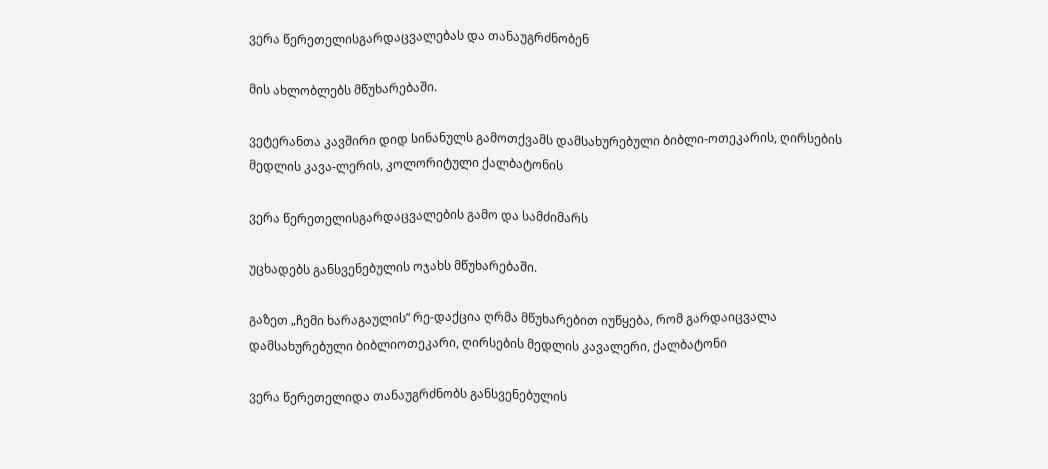ვერა წერეთელისგარდაცვალებას და თანაუგრძნობენ

მის ახლობლებს მწუხარებაში.

ვეტერანთა კავშირი დიდ სინანულს გამოთქვამს დამსახურებული ბიბლი-ოთეკარის, ღირსების მედლის კავა-ლერის, კოლორიტული ქალბატონის

ვერა წერეთელისგარდაცვალების გამო და სამძიმარს

უცხადებს განსვენებულის ოჯახს მწუხარებაში.

გაზეთ „ჩემი ხარაგაულის” რე-დაქცია ღრმა მწუხარებით იუწყება, რომ გარდაიცვალა დამსახურებული ბიბლიოთეკარი, ღირსების მედლის კავალერი, ქალბატონი

ვერა წერეთელიდა თანაუგრძნობს განსვენებულის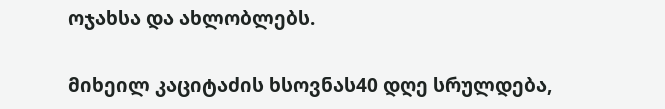ოჯახსა და ახლობლებს.

მიხეილ კაციტაძის ხსოვნას40 დღე სრულდება,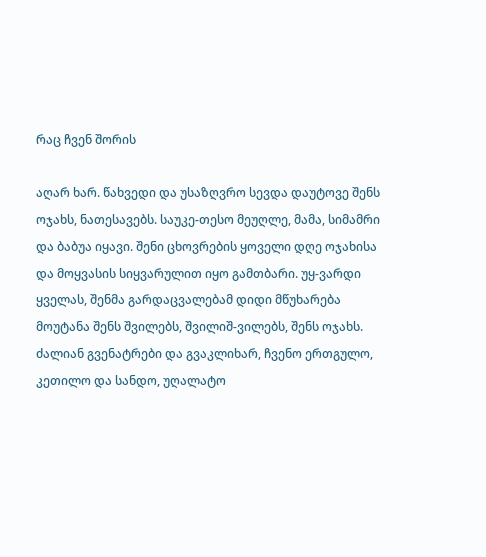რაც ჩვენ შორის

აღარ ხარ. წახვედი და უსაზღვრო სევდა დაუტოვე შენს ოჯახს, ნათესავებს. საუკე-თესო მეუღლე, მამა, სიმამრი და ბაბუა იყავი. შენი ცხოვრების ყოველი დღე ოჯახისა და მოყვასის სიყვარულით იყო გამთბარი. უყ-ვარდი ყველას, შენმა გარდაცვალებამ დიდი მწუხარება მოუტანა შენს შვილებს, შვილიშ-ვილებს, შენს ოჯახს. ძალიან გვენატრები და გვაკლიხარ, ჩვენო ერთგულო, კეთილო და სანდო, უღალატო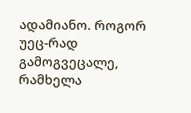ადამიანო. როგორ უეც-რად გამოგვეცალე, რამხელა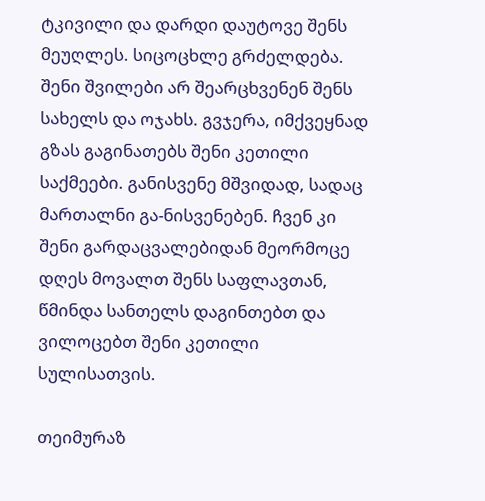ტკივილი და დარდი დაუტოვე შენს მეუღლეს. სიცოცხლე გრძელდება. შენი შვილები არ შეარცხვენენ შენს სახელს და ოჯახს. გვჯერა, იმქვეყნად გზას გაგინათებს შენი კეთილი საქმეები. განისვენე მშვიდად, სადაც მართალნი გა-ნისვენებენ. ჩვენ კი შენი გარდაცვალებიდან მეორმოცე დღეს მოვალთ შენს საფლავთან, წმინდა სანთელს დაგინთებთ და ვილოცებთ შენი კეთილი სულისათვის.

თეიმურაზ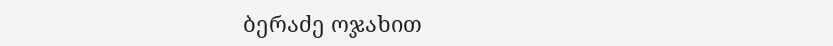ბერაძე ოჯახით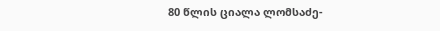80 წლის ციალა ლომსაძე-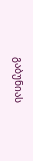გაბუნიას